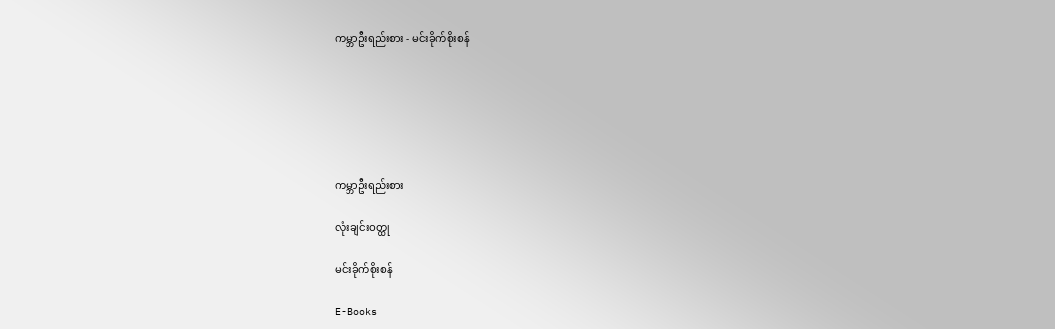ကမ္ဘာဦးရည်းစား - မင်းခိုက်စိုးစန်






ကမ္ဘာဦးရည်းစား

လုံးချင်းဝတ္ထု

မင်းခိုက်စိုးစန်

E-Books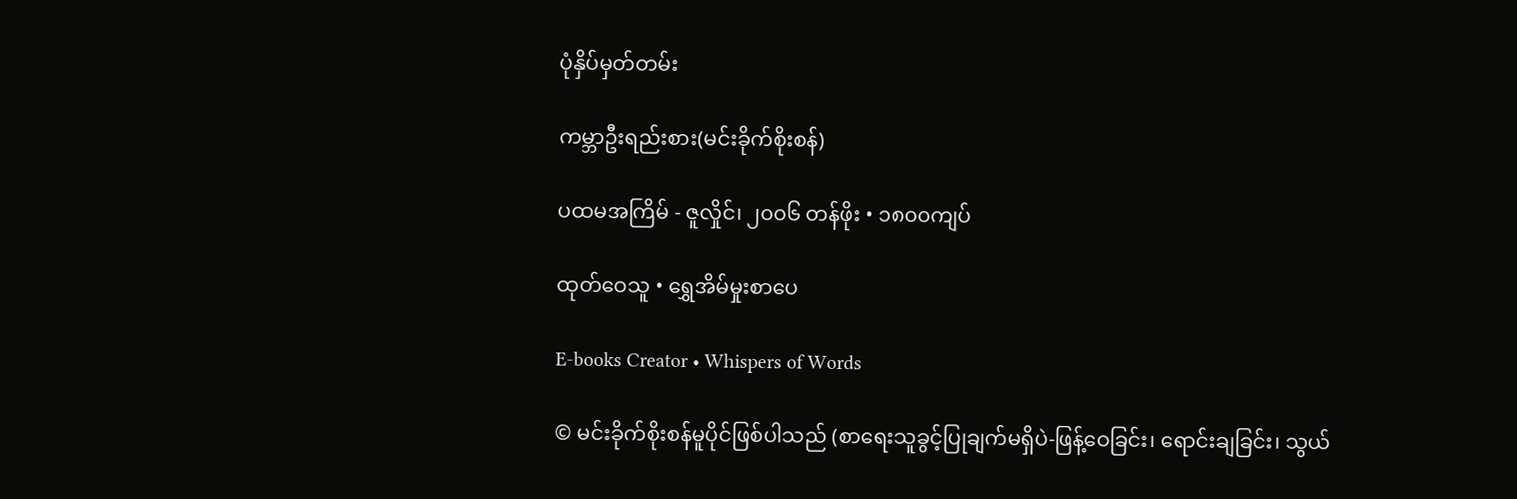ပုံနှိပ်မှတ်တမ်း

ကမ္ဘာဦးရည်းစား(မင်းခိုက်စိုးစန်)

ပထမအကြိမ် - ဇူလှိုင်၊ ၂၀၀၆ တန်ဖိုး • ၁၈၀၀ကျပ်

ထုတ်ဝေသူ • ရွှေအိမ်မှုးစာပေ

E-books Creator • Whispers of Words

© မင်းခိုက်စိုးစန်မူပိုင်ဖြစ်ပါသည် (စာရေးသူခွင့်ပြုချက်မရှိပဲ-ဖြန့်ဝေခြင်း၊ ရောင်းချခြင်း၊ သွယ်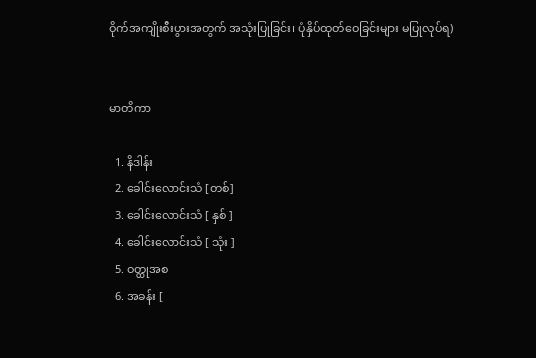ဝိုက်အကျိုးစီးပွားအတွက် အသုံးပြုခြင်း၊ ပုံနှိပ်ထုတ်ဝေခြင်းများ မပြုလုပ်ရ)


မာတိကာ

  1. နိဒါန်း
  2. ခေါင်းလောင်းသံ [တစ်]
  3. ခေါင်းလောင်းသံ [ နှစ် ]
  4. ခေါင်းလောင်းသံ [ သုံး ]
  5. ဝတ္ထုအစ
  6. အခန်း [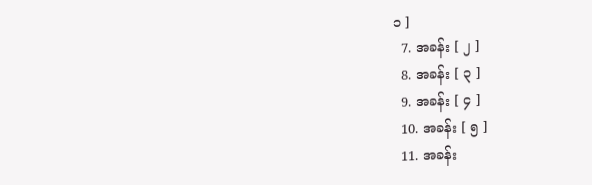၁ ]
  7. အခန်း [ ၂ ]
  8. အခန်း [ ၃ ]
  9. အခန်း [ ၄ ]
  10. အခန်း [ ၅ ]
  11. အခန်း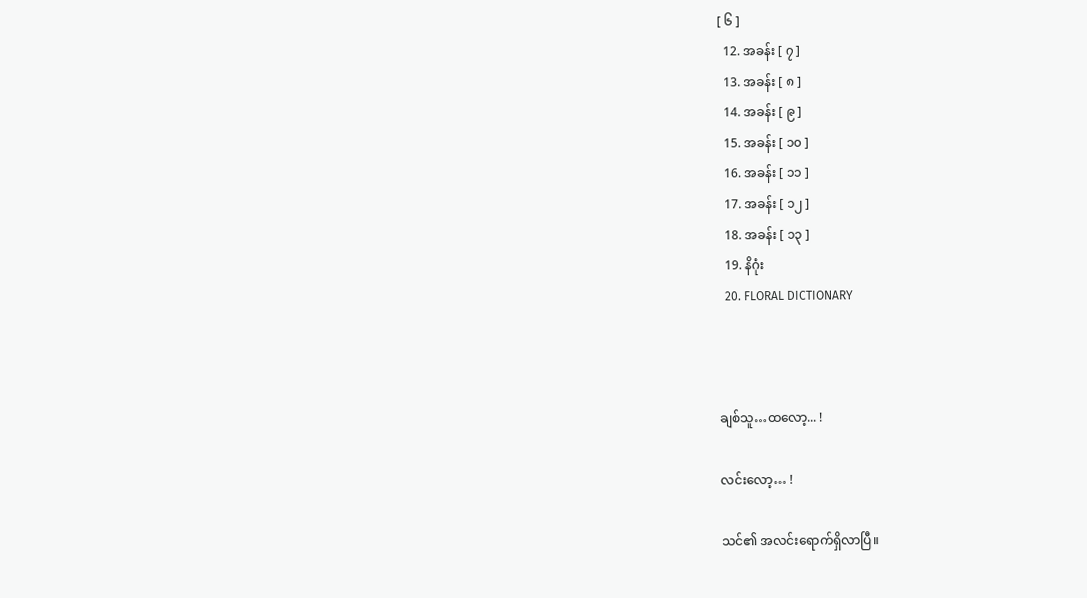[ ၆ ]
  12. အခန်း [ ၇ ]
  13. အခန်း [ ၈ ]
  14. အခန်း [ ၉ ]
  15. အခန်း [ ၁၀ ]
  16. အခန်း [ ၁၁ ]
  17. အခန်း [ ၁၂ ]
  18. အခန်း [ ၁၃ ]
  19. နိဂုံး
  20. FLORAL DICTIONARY



ချစ်သူ…ထလော့... !

လင်းလော့… !

သင်၏ အလင်းရောက်ရှိလာပြီ။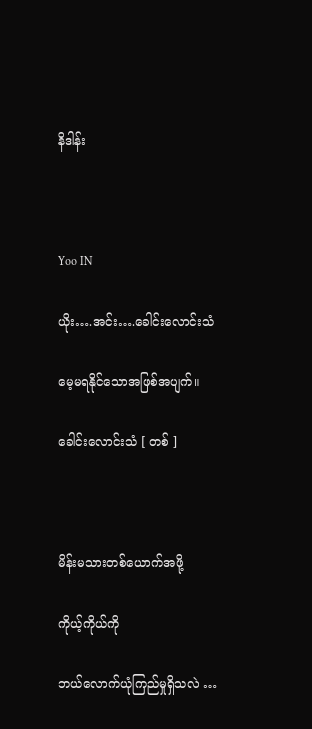နိဒါန်း



Yoo IN

ယိုး….အင်း….ခေါင်းလောင်းသံ

မေ့မရနိုင်သောအဖြစ်အပျက်။

ခေါင်းလောင်းသံ [ တစ် ]



မိန်းမသားတစ်ယောက်အဖို့

ကိုယ့်ကိုယ်ကို

ဘယ်လောက်ယုံကြည်မှုရှိသလဲ …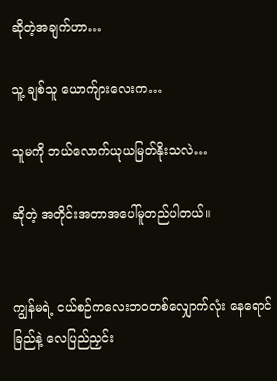ဆိုတဲ့အချက်ဟာ…

သူ့ ချစ်သူ ယောက်ျားလေးက…

သူမကို ဘယ်လောက်ယုယမြတ်နိုးသလဲ…

ဆိုတဲ့ အတိုင်းအတာအပေါ်မူတည်ပါတယ်။


ကျွန်မရဲ့ ငယ်စဉ်ကလေးဘဝတစ်လျှောက်လုံး နေရောင်ခြည်နဲ့ လေပြည်ညှင်း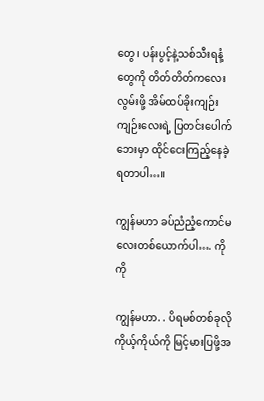တွေ၊ ပန်းပွင့်နဲ့သစ်သီးရနံ့တွေကို တိတ်တိတ်ကလေးလွမ်းဖို့ အိမ်ထပ်ခိုးကျဉ်းကျဉ်းလေးရဲ့ ပြတင်းပေါက်ဘေးမှာ ထိုင်ငေးကြည့်နေခဲ့ရတာပါ…။

ကျွန်မဟာ ခပ်ညံညံ့ကောင်မလေးတစ်ယောက်ပါ…. ကိုကို

ကျွန်မဟာ. . ပိရမစ်တစ်ခုလို ကိုယ့်ကိုယ်ကို မြင့်မားပြဖို့အ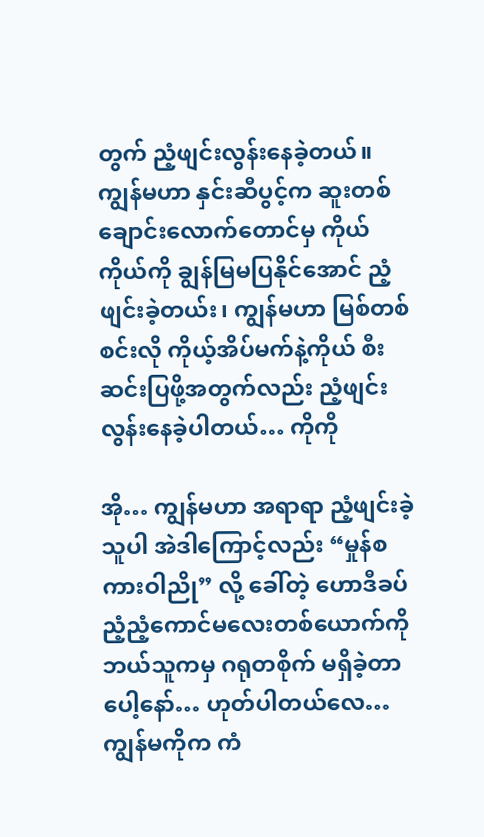တွက် ညံ့ဖျင်းလွန်းနေခဲ့တယ်။ ကျွန်မဟာ နှင်းဆီပွင့်က ဆူးတစ်ချောင်းလောက်တောင်မှ ကိုယ်ကိုယ်ကို ချွန်မြမပြနိုင်အောင် ညံ့ဖျင်းခဲ့တယ်း၊ ကျွန်မဟာ မြစ်တစ်စင်းလို ကိုယ့်အိပ်မက်နဲ့ကိုယ် စီးဆင်းပြဖို့အတွက်လည်း ညံ့ဖျင်းလွန်းနေခဲ့ပါတယ်… ကိုကို

အို… ကျွန်မဟာ အရာရာ ညံ့ဖျင်းခဲ့သူပါ အဲဒါကြောင့်လည်း “မှုန်စကားဝါညို” လို့ ခေါ်တဲ့ ဟောဒီခပ်ညံ့ညံ့ကောင်မလေးတစ်ယောက်ကို ဘယ်သူကမှ ဂရုတစိုက် မရှိခဲ့တာပေါ့နော်… ဟုတ်ပါတယ်လေ… ကျွန်မကိုက ကံ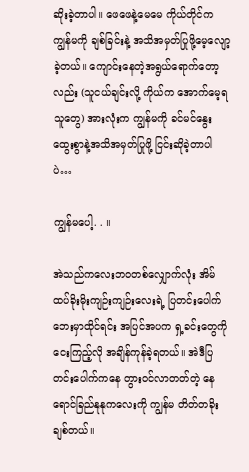ဆိုးခဲ့တာပါ။ ဖေဖေနဲ့မေမေ ကိုယ်တိုင်က ကျွန်မကို ချစ်ခြင်းနဲ့ အသိအမှတ်ပြုဖို့မေ့လျော့ခဲ့တယ်။ ကျောင်းနေတဲ့အရွယ်ရောက်တော့လည်း (သူငယ်ချင်းလို့ ကိုယ်က အောက်မေ့ရသူတွေ) အားလုံးက ကျွန်မကို ခင်မင်နွေးထွေးစွာနဲ့အသိအမှတ်ပြုဖို့ ငြင်းဆိုခဲ့တာပါပဲ…

ကျွန်မပေါ့. . ။

အဲသည်ကလေးဘဝတစ်လျှောက်လုံး အိမ်ထပ်ခိုးမိုးကျဉ်းကျဉ်းလေးရဲ့ ပြတင်းပေါက်ဘေးမှာထိုင်ရင်း အပြင်အပက ရှ့ခင်းတွေကို ငေးကြည့်လို အချိန်ကုန်ခဲ့ရတယ်။ အဲဒီပြတင်းပေါက်ကနေ တွားဝင်လာတတ်တဲ့ နေရောင်ခြည်နုနုကလေးကို ကျွန်မ တိတ်တခိုးချစ်တယ်။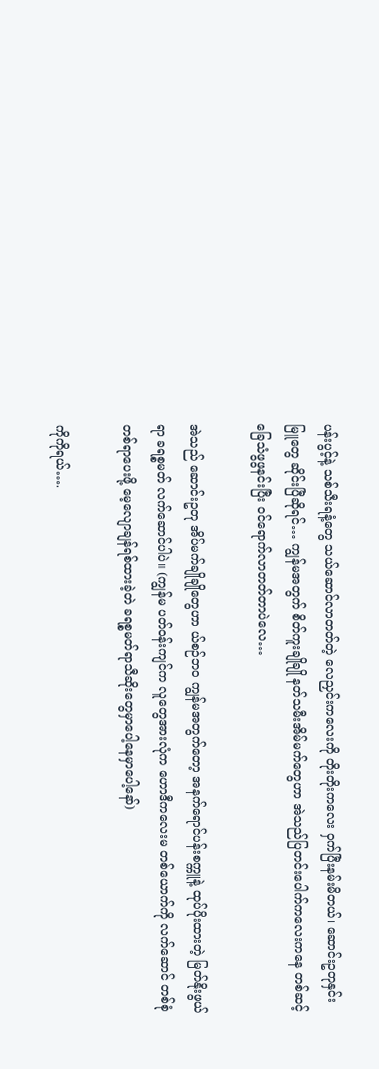ပန်းပွင့်နဲ့ သစ်သီးရနံ့တွေ သယ်ဆောင်လာတတ်တဲ့ လေညှင်းကလေးကို တိုးတိုးကလေး ဝှက်ပြီးနမ်းမိတယ်၊ ဆောင်းဥတုနှင်းမြူတွေ ဆိုင်းပြီဆိုရင်… ကျွန်မအတွက် စိတ်ကူးချိုချို နတ်သမီးအိမ်မက်တွေဟာ အဲသည်ပြတင်းပေါက်ကလေးကနေ တစ်ဆင့် ခြေသံဖွဖွနင်းပြီး ဝင်ရောက်လာတတ်တာပဲလေ…

အဲသည် ဆောင်းဥတု အိပ်မက်ချိုချိုတွေဟာ ယ်စဉ်ဘဝ ကျွန်မအတွက်တော့ အနက်ရောင်ပန်းစက္ကူနဲ့ ထုပ်ပိုးထားတဲ့ မြတ်နိုးဖွယ်ရာ ခရစ္စမတ် လက်ဆောင်ပါပဲ။ (ကျွန်မ ပတ်ဝန်းကျင်က လူတွေအားလုံက ဟောဒီကလေးမ တစ်ယောက်ကို လက်ဆောင် တစ်စုံတစ်ရာပေးဖို့ မေ့လျောချန်ရစ်ထားခဲ့တဲ ခရစ္စမတ်ရာသီဆိုးတွေမှာပေါ့နေမှာပေါ့နော်)

ကိုကိုရယ်….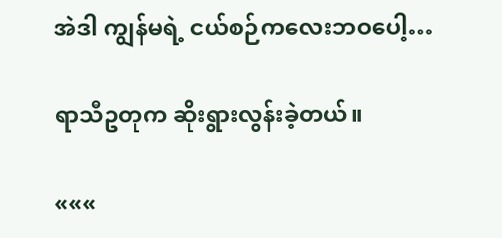အဲဒါ ကျွန်မရဲ့ ငယ်စဉ်ကလေးဘဝပေါ့…

ရာသီဥတုက ဆိုးရွားလွန်းခဲ့တယ်။

«««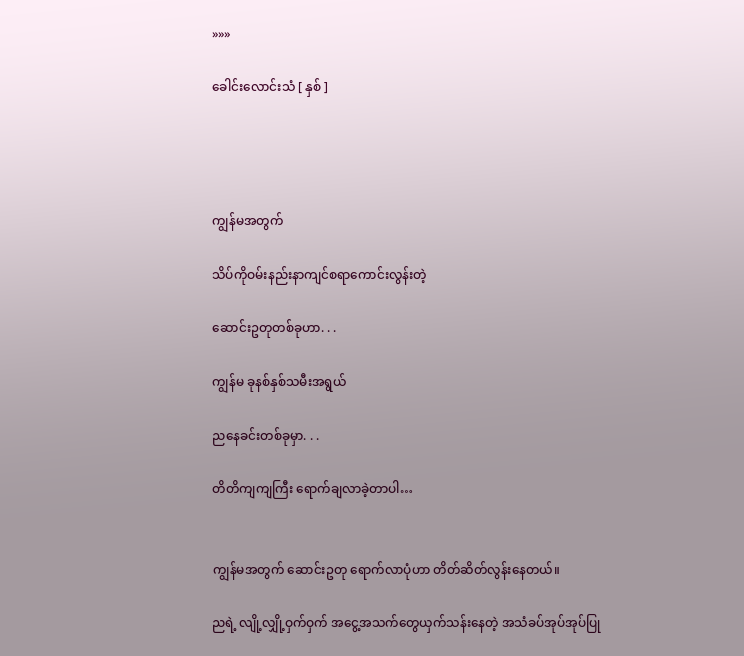»»»

ခေါင်းလောင်းသံ [ နှစ် ]




ကျွန်မအတွက်

သိပ်ကိုဝမ်းနည်းနာကျင်စရာကောင်းလွန်းတဲ့

ဆောင်းဥတုတစ်ခုဟာ. . .

ကျွန်မ ခုနစ်နှစ်သမီးအရွယ်

ညနေခင်းတစ်ခုမှာ. . .

တိတိကျကျကြီး ရောက်ချလာခဲ့တာပါ…


ကျွန်မအတွက် ဆောင်းဥတု ရောက်လာပုံဟာ တိတ်ဆိတ်လွန်းနေတယ်။

ညရဲ့ လျို့လျှို့ဝှက်ဝှက် အငွေ့အသက်တွေယှက်သန်းနေတဲ့ အသံခပ်အုပ်အုပ်ပြု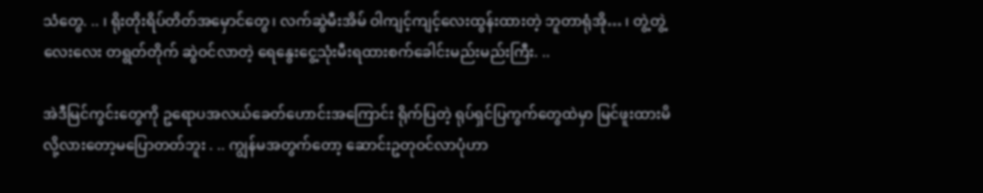သံတွေ. .. ၊ ရိုးတိုးရိပ်တိတ်အမှောင်တွေ၊ လက်ဆွဲမီးအိမ် ဝါကျင့်ကျင့်လေးထွန်းထားတဲ့ ဘူတာရုံအို… ၊ တွဲ့တွဲ့လေးလေး တရွတ်တိုက် ဆွဲဝင်လာတဲ့ ရေနွေးငွေ့သုံးမီးရထားစက်ခေါင်းမည်းမည်းကြီး. ..

အဲဒီမြင်ကွင်းတွေကို ဥရောပအလယ်ခေတ်ဟောင်းအကြောင်း ရိုက်ပြတဲ့ ရုပ်ရှင်ပြကွက်တွေထဲမှာ မြင်ဖူးထားမိလို့လားတော့မပြောတတ်ဘူး . .. ကျွန်မအတွက်တော့ ဆောင်းဥတုဝင်လာပုံဟာ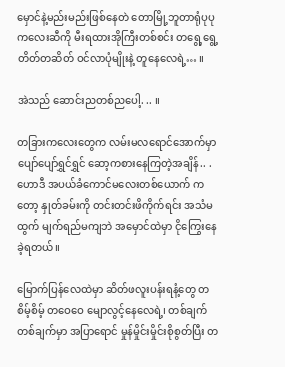မှောင်နဲ့မည်းမည်းဖြစ်နေတဲ တောမြို့ဘူတာရုံပုပုကလေးဆီကို မီးရထားအိုကြီးတစ်စင်း တရွေ့ရွေ့ တိတ်တဆိတ် ဝင်လာပုံမျိုးနဲ့ တူနေလေရဲ့… ။

အဲသည် ဆောင်းညတစ်ညပေါ့. .. ။

တခြားကလေးတွေက လမ်းမလရောင်အောက်မှာ ပျော်ပျော်ရွှင်ရွှင် ဆော့ကစားနေကြတဲ့အချိန်.. . ဟောဒီ အပယ်ခံကောင်မလေးတစ်ယောက် ကတော့ နှုတ်ခမ်းကို တင်းတင်းဖိကိုက်ရင်း အသံမထွက် မျက်ရည်မကျဘဲ အမှောင်ထဲမှာ ငိုကြွေးနေခဲ့ရတယ်။

မြောက်ပြန်လေထဲမှာ ဆိတ်ဖလူးပန်းရနံ့တွေ တစိမ့်စိမ့် တဝေဝေ မျောလွင့်နေလေရဲ့၊ တစ်ချက်တစ်ချက်မှာ အပြာရောင် မှုန်မှိုင်းမှိုင်းစိုစွတ်ပြီး တ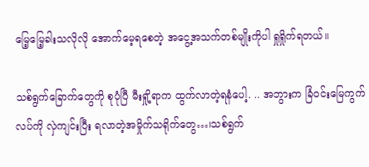မြေ့မြေ့ခါးသလိုလို အောက်မေ့ရစေတဲ့ အငွေ့အသက်တစ်မျိုးကိုပါ ရှုရှိုက်ရတယ်။

သစ်ရွက်ခြောက်တွေကို စုပုံပြီ မီးရှို့ရာက ထွက်လာတဲ့ရနံပေါ့. .. အဘွားက ခြံဝင်းမြေကွက်လပ်ကို လှဲကျင်းပြီး ရလာတဲ့အမှိုက်သရိုက်တွေ…၊သစ်ရွက်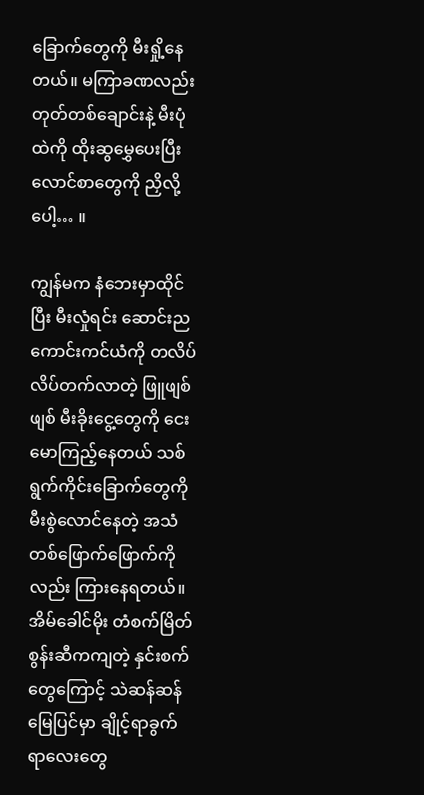ခြောက်တွေကို မီးရှို့နေတယ်။ မကြာခဏလည်း တုတ်တစ်ချောင်းနဲ့ မီးပုံထဲကို ထိုးဆွမွှေပေးပြီး လောင်စာတွေကို ညှိလို့ပေါ့… ။

ကျွန်မက နံဘေးမှာထိုင်ပြီး မီးလှုံရင်း ဆောင်းညကောင်းကင်ယံကို တလိပ်လိပ်တက်လာတဲ့ ဖြူဖျစ်ဖျစ် မီးခိုးငွေ့တွေကို ငေးမောကြည့်နေတယ် သစ်ရွက်ကိုင်းခြောက်တွေကို မီးစွဲလောင်နေတဲ့ အသံတစ်ဖြောက်ဖြောက်ကိုလည်း ကြားနေရတယ်။ အိမ်ခေါင်မိုး တံစက်မြိတ်စွန်းဆီကကျတဲ့ နှင်းစက် တွေကြောင့် သဲဆန်ဆန်မြေပြင်မှာ ချိုင့်ရာခွက်ရာလေးတွေ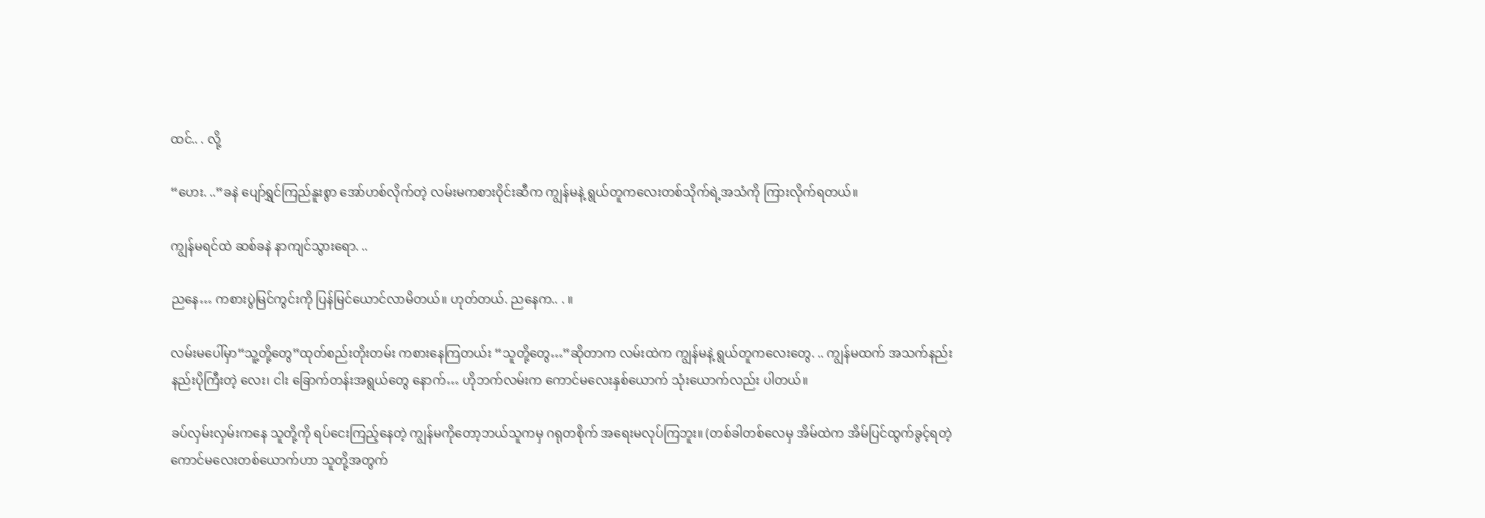ထင်.. . လို့

“ဟေး. ..”ခနဲ ပျော်ရွှင်ကြည်နူးစွာ အော်ဟစ်လိုက်တဲ့ လမ်းမကစားဝိုင်းဆီက ကျွန်မနဲ့ ရွယ်တူကလေးတစ်သိုက်ရဲ့အသံကို ကြားလိုက်ရတယ်။

ကျွန်မရင်ထဲ ဆစ်ခနဲ နာကျင်သွားရော. ..

ညနေ… ကစားပွဲမြင်ကွင်းကို ပြန်မြင်ယောင်လာမိတယ်။ ဟုတ်တယ်. ညနေက.. . ။

လမ်းမပေါ်မှာ“သူ့တို့တွေ”ထုတ်စည်းတိုးတမ်း ကစားနေကြတယ်း “သူတို့တွေ…”ဆိုတာက လမ်းထဲက ကျွန်မနဲ့ ရွယ်တူကလေးတွေ. .. ကျွန်မထက် အသက်နည်းနည်းပိုကြီးတဲ့ လေး၊ ငါး ခြောက်တန်းအရွယ်တွေ နောက်… ဟိုဘက်လမ်းက ကောင်မလေးနှစ်ယောက် သုံးယောက်လည်း ပါတယ်။

ခပ်လှမ်းလှမ်းကနေ သူတို့ကို ရပ်ငေးကြည့်နေတဲ့ ကျွန်မကိုတော့ဘယ်သူကမှ ဂရုတစိုက် အရေးမလုပ်ကြဘူး။ (တစ်ခါတစ်လေမှ အိမ်ထဲက အိမ်ပြင်ထွက်ခွင့်ရတဲ့ ကောင်မလေးတစ်ယောက်ဟာ သူတို့အတွက်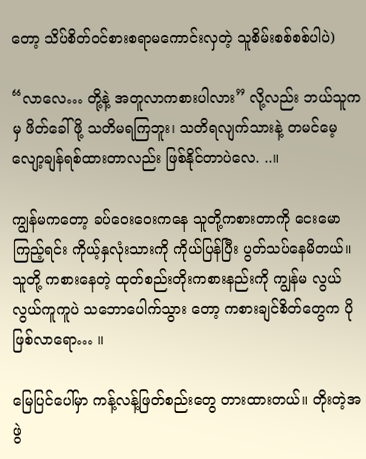တော့ သိပ်စိတ်ဝင်စားစရာမကောင်းလှတဲ့ သူစိမ်းစစ်စစ်ပါပဲ)

“လာလေ… တို့နဲ့ အတူလာကစားပါလား” လို့လည်း ဘယ်သူကမှ ဖိတ်ခေါ်ဖို့ သတိမရကြဘူး၊ သတိရလျက်သားနဲ့ တမင်မေ့လျော့ချန်ရစ်ထားတာလည်း ဖြစ်နိုင်တာပဲလေ. ..။

ကျွန်မကတော့ ခပ်ဝေးဝေးကနေ သူတို့ကစားတာကို ငေးမောကြည့်ရင်း ကိုယ့်နှလုံးသားကို ကိုယ်ပြန်ပြီး ပွတ်သပ်နေမိတယ်။ သူတို့ ကစားနေတဲ့ ထုတ်စည်းတိုးကစားနည်းကို ကျွန်မ လွယ်လွယ်ကူကူပဲ သဘောပေါက်သွား တော့ ကစားချင်စိတ်တွေက ပိုဖြစ်လာရော… ။

မြေပြင်ပေါ်မှာ ကန့်လန့်ဖြတ်စည်းတွေ တားထားတယ်။ တိုးတဲ့အဖွဲ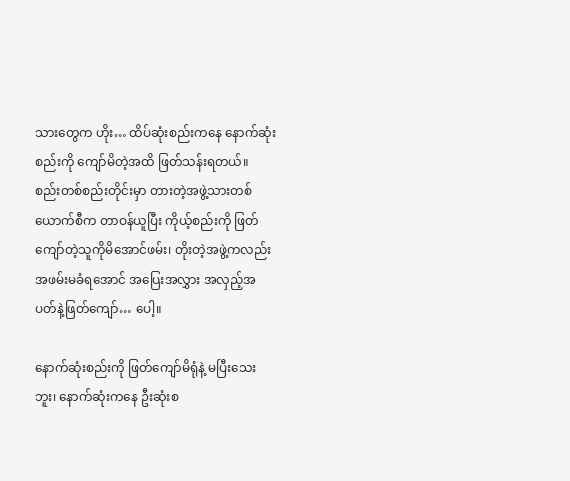သားတွေက ဟိုး… ထိပ်ဆုံးစည်းကနေ နောက်ဆုံးစည်းကို ကျော်မိတဲ့အထိ ဖြတ်သန်းရတယ်။ စည်းတစ်စည်းတိုင်းမှာ တားတဲ့အဖွဲ့သားတစ်ယောက်စီက တာဝန်ယူပြီး ကိုယ့်စည်းကို ဖြတ်ကျော်တဲ့သူကိုမိအောင်ဖမ်း၊ တိုးတဲ့အဖွဲ့ကလည်း အဖမ်းမခံရအောင် အပြေးအလွှား အလှည့်အပတ်နဲ့ဖြတ်ကျော်… ပေါ့။

နောက်ဆုံးစည်းကို ဖြတ်ကျော်မိရုံနဲ့ မပြီးသေးဘူး၊ နောက်ဆုံးကနေ ဦးဆုံးစ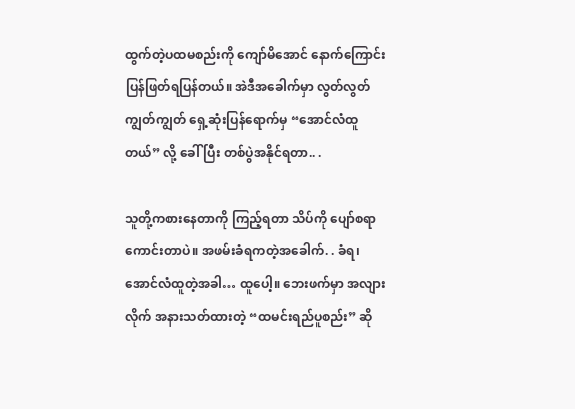ထွက်တဲ့ပထမစည်းကို ကျော်မိအောင် နောက်ကြောင်းပြန်ဖြတ်ရပြန်တယ်။ အဲဒီအခေါက်မှာ လွတ်လွတ်ကျွတ်ကျွတ် ရှေ့ဆုံးပြန်ရောက်မှ “အောင်လံထူတယ်” လို့ ခေါ်ပြီး တစ်ပွဲအနိုင်ရတာ.. .

သူတို့ကစားနေတာကို ကြည့်ရတာ သိပ်ကို ပျော်စရာကောင်းတာပဲ။ အဖမ်းခံရကတဲ့အခေါက်. . ခံရ၊ အောင်လံထူတဲ့အခါ… ထူပေါ့။ ဘေးဖက်မှာ အလျားလိုက် အနားသတ်ထားတဲ့ “ထမင်းရည်ပူစည်း” ဆို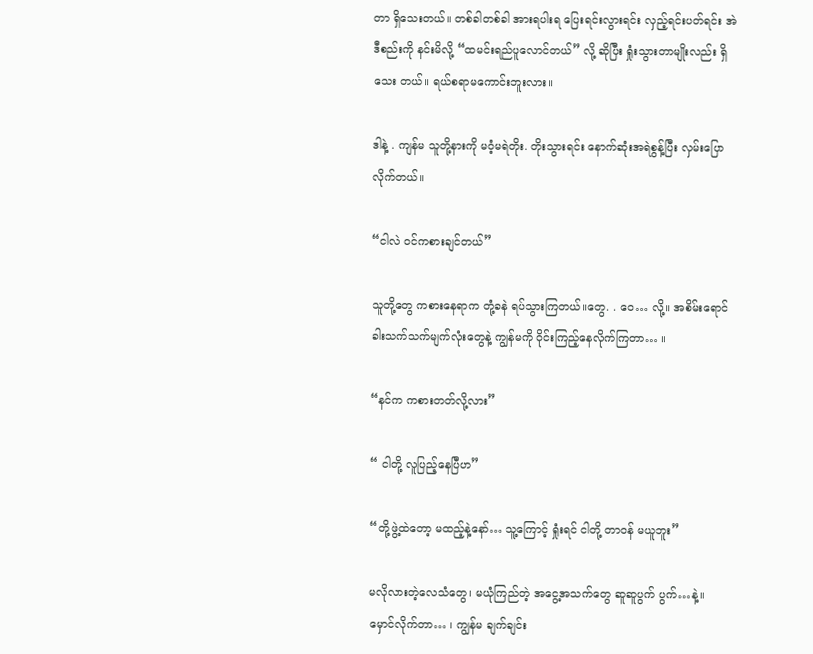တာ ရှိသေးတယ်။ တစ်ခါတစ်ခါ အားရပါးရ ပြေးရင်းလွားရင်း လှည့်ရင်းပတ်ရင်း အဲဒီစည်းကို နင်းမိလို့ “ထမင်းရည်ပူလောင်တယ်” လို့ ဆိုပြီး ရှုံးသွားတာမျိုးလည်း ရှိသေး တယ်။ ရယ်စရာမကောင်းဘူးလား။

ဒါနဲ့ . ကျန်မ သူတို့နားကို မဝံ့မရဲတိုး. တိုးသွားရင်း နောက်ဆုံးအရဲစွန့်ပြီး လှမ်းပြောလိုက်တယ်။

“ငါလဲ ဝင်ကစားချင်တယ်”

သူတို့တွေ ကစားနေရာက တုံ့ခနဲ ရပ်သွားကြတယ်။တွေ. . ဝေ… လို့။ အစိမ်းရောင်ခါးသက်သက်မျက်လုံးတွေနဲ့ ကျွန်မကို ဝိုင်းကြည့်နေလိုက်ကြတာ… ။

“နင်က ကစားတတ်လို့လား”

“ ငါတို့ လူပြည့်နေပြီဟ”

“တို့ဖွဲ့ထဲတော့ မထည့်နဲ့နော်… သူ့ကြောင့် ရှုံးရင် ငါတို့ တာဝန် မယူဘူး”

မလိုလားတဲ့လေသံတွေ၊ မယုံကြည်တဲ့ အငွေ့အသက်တွေ ဆူဆူပွက် ပွက်…နဲ့။ မှောင်လိုက်တာ… ၊ ကျွန်မ ချက်ချင်း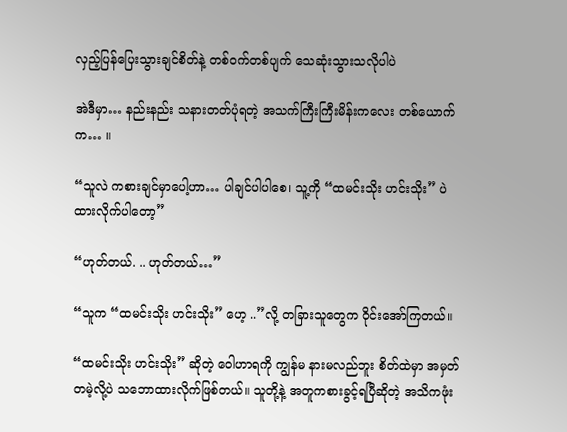လှည့်ပြန်ပြေးသွားချင်စိတ်နဲ့ တစ်ဝက်တစ်ပျက် သေဆုံးသွားသလိုပါပဲ

အဲဒီမှာ… နည်းနည်း သနားတတ်ပုံရတဲ့ အသက်ကြီးကြီးမိန်းကလေး တစ်ယောက်က… ။

“သူလဲ ကစားချင်မှာပေါ့ဟာ… ပါချင်ပါပါစေ၊ သူ့ကို “ထမင်းသိုး ဟင်းသိုး” ပဲ ထားလိုက်ပါတော့”

“ဟုတ်တယ်. .. ဟုတ်တယ်…”

“သူက “ထမင်းသိုး ဟင်းသိုး” ဟေ့ ..”လို့ တခြားသူတွေက ဝိုင်းအော်ကြတယ်။

“ထမင်းသိုး ဟင်းသိုး” ဆိုတဲ့ ဝေါဟာရကို ကျွန်မ နားမလည်ဘူး စိတ်ထဲမှာ အမှတ်တမဲ့လို့ပဲ သဘောထားလိုက်ဖြစ်တယ်။ သူတို့နဲ့ အတူကစားခွင့်ရပြီဆိုတဲ့ အသိကဖုံး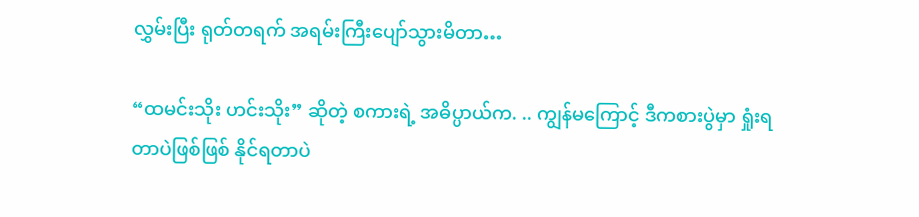လွှမ်းပြီး ရုတ်တရက် အရမ်းကြီးပျော်သွားမိတာ…

“ထမင်းသိုး ဟင်းသိုး” ဆိုတဲ့ စကားရဲ့ အဓိပ္ပာယ်က. .. ကျွန်မကြောင့် ဒီကစားပွဲမှာ ရှုံးရတာပဲဖြစ်ဖြစ် နိုင်ရတာပဲ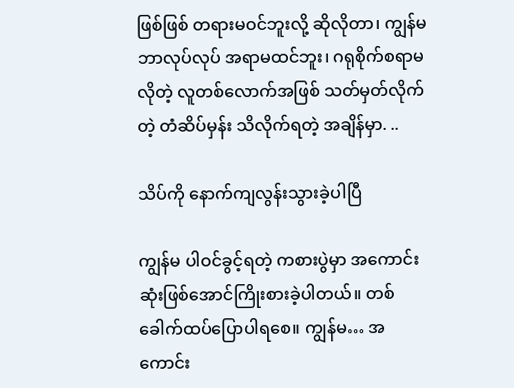ဖြစ်ဖြစ် တရားမဝင်ဘူးလို့ ဆိုလိုတာ၊ ကျွန်မ ဘာလုပ်လုပ် အရာမထင်ဘူး၊ ဂရုစိုက်စရာမလိုတဲ့ လူတစ်လောက်အဖြစ် သတ်မှတ်လိုက်တဲ့ တံဆိပ်မှန်း သိလိုက်ရတဲ့ အချိန်မှာ. ..

သိပ်ကို နောက်ကျလွန်းသွားခဲ့ပါပြီ

ကျွန်မ ပါဝင်ခွင့်ရတဲ့ ကစားပွဲမှာ အကောင်းဆုံးဖြစ်အောင်ကြိုးစားခဲ့ပါတယ်။ တစ်ခေါက်ထပ်ပြောပါရစေ။ ကျွန်မ… အကောင်း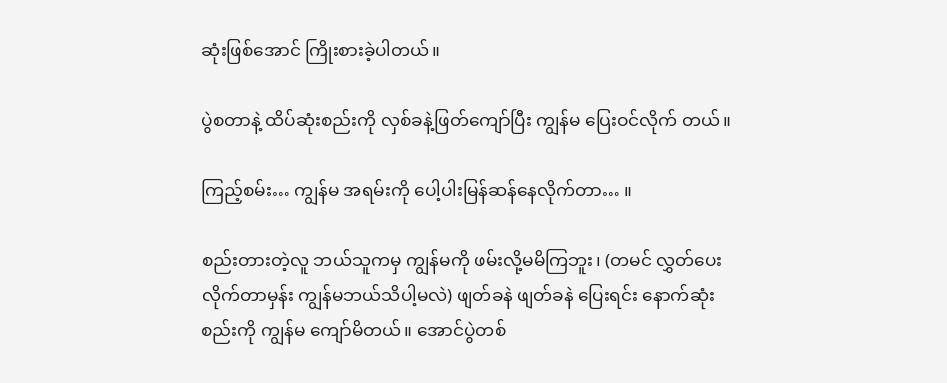ဆုံးဖြစ်အောင် ကြိုးစားခဲ့ပါတယ်။

ပွဲစတာနဲ့ ထိပ်ဆုံးစည်းကို လှစ်ခနဲ့ဖြတ်ကျော်ပြီး ကျွန်မ ပြေးဝင်လိုက် တယ်။

ကြည့်စမ်း… ကျွန်မ အရမ်းကို ပေါ့ပါးမြန်ဆန်နေလိုက်တာ… ။

စည်းတားတဲ့လူ ဘယ်သူကမှ ကျွန်မကို ဖမ်းလို့မမိကြဘူး၊ (တမင် လွှတ်ပေးလိုက်တာမှန်း ကျွန်မဘယ်သိပါ့မလဲ) ဖျတ်ခနဲ ဖျတ်ခနဲ ပြေးရင်း နောက်ဆုံးစည်းကို ကျွန်မ ကျော်မိတယ်။ အောင်ပွဲတစ်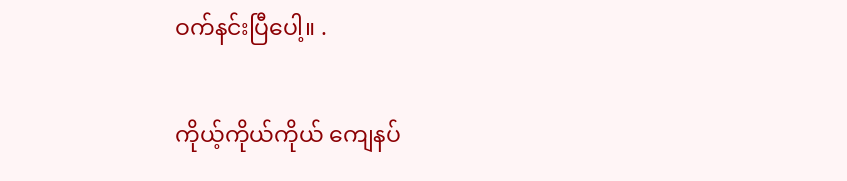ဝက်နင်းပြီပေါ့။ .

ကိုယ့်ကိုယ်ကိုယ် ကျေနပ်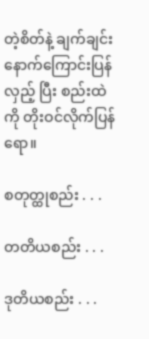တဲ့စိတ်နဲ့ ချက်ချင်းနောက်ကြောင်းပြန်လှည့် ပြီး စည်းထဲကို တိုးဝင်လိုက်ပြန်ရော။

စတုတ္ထုစည်း . . .

တတိယစည်း . . .

ဒုတိယစည်း . . .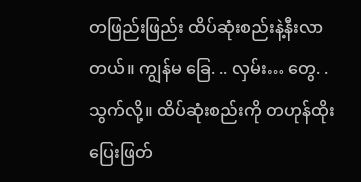တဖြည်းဖြည်း ထိပ်ဆုံးစည်းနဲ့နီးလာတယ်။ ကျွန်မ ခြေ. .. လှမ်း… တွေ. . သွက်လို့။ ထိပ်ဆုံးစည်းကို တဟုန်ထိုးပြေးဖြတ်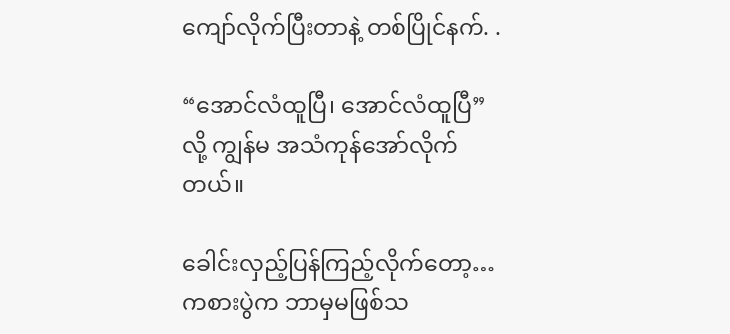ကျော်လိုက်ပြီးတာနဲ့ တစ်ပြိုင်နက်. .

“အောင်လံထူပြီ၊ အောင်လံထူပြီ”လို့ ကျွန်မ အသံကုန်အော်လိုက်တယ်။

ခေါင်းလှည့်ပြန်ကြည့်လိုက်တော့… ကစားပွဲက ဘာမှမဖြစ်သ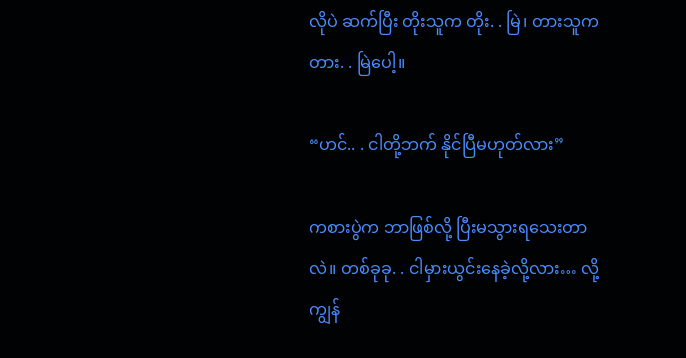လိုပဲ ဆက်ပြီး တိုးသူက တိုး. . မြဲ၊ တားသူက တား. . မြဲပေါ့။

“ဟင်.. . ငါတို့ဘက် နိုင်ပြီမဟုတ်လား”

ကစားပွဲက ဘာဖြစ်လို့ ပြီးမသွားရသေးတာလဲ။ တစ်ခုခု. . ငါမှားယွင်းနေခဲ့လို့လား… လို့ ကျွန်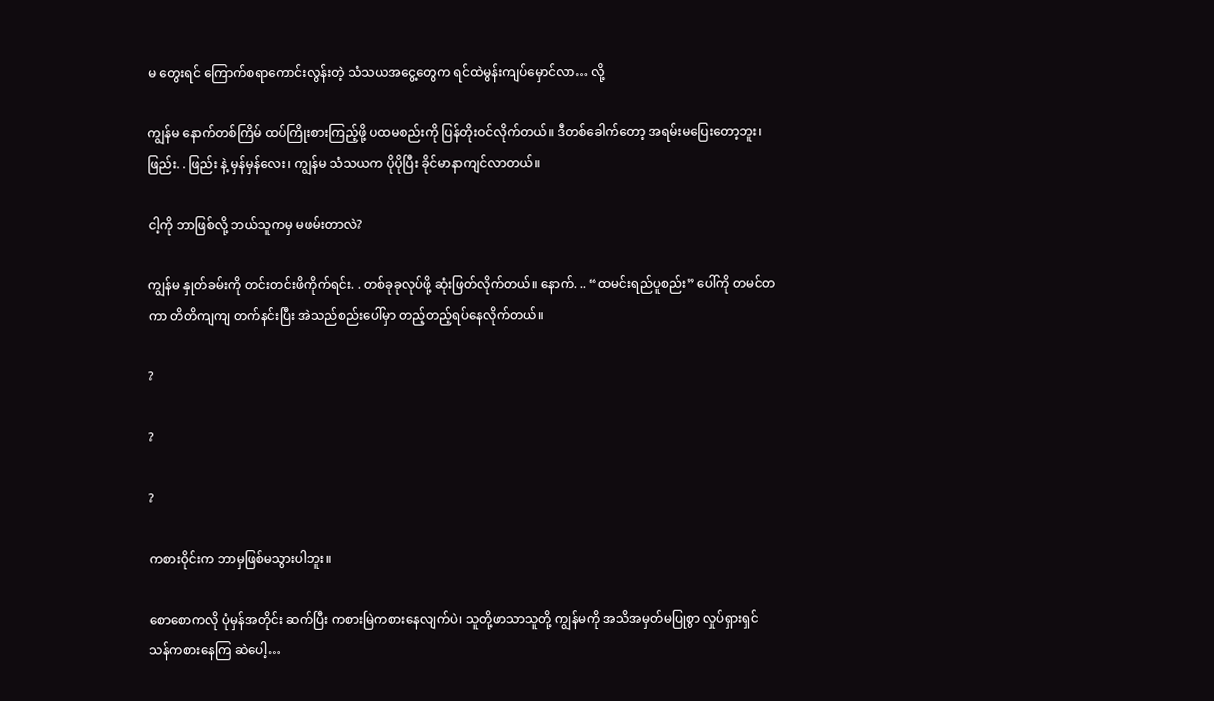မ တွေးရင် ကြောက်စရာကောင်းလွန်းတဲ့ သံသယအငွေ့တွေက ရင်ထဲမွန်းကျပ်မှောင်လာ… လို့

ကျွန်မ နောက်တစ်ကြိမ် ထပ်ကြိုးစားကြည့်ဖို့ ပထမစည်းကို ပြန်တိုးဝင်လိုက်တယ်။ ဒီတစ်ခေါက်တော့ အရမ်းမပြေးတော့ဘူး၊ ဖြည်း. . ဖြည်း နဲ့ မှန်မှန်လေး၊ ကျွန်မ သံသယက ပိုပိုပြီး ခိုင်မာနာကျင်လာတယ်။

ငါ့ကို ဘာဖြစ်လို့ ဘယ်သူကမှ မဖမ်းတာလဲ?

ကျွန်မ နှုတ်ခမ်းကို တင်းတင်းဖိကိုက်ရင်း. . တစ်ခုခုလုပ်ဖို့ ဆုံးဖြတ်လိုက်တယ်။ နောက်. .. “ထမင်းရည်ပူစည်း” ပေါ်ကို တမင်တကာ တိတိကျကျ တက်နင်းပြီး အဲသည်စည်းပေါ်မှာ တည့်တည့်ရပ်နေလိုက်တယ်။

?

?

?

ကစားဝိုင်းက ဘာမှဖြစ်မသွားပါဘူး။

စောစောကလို ပုံမှန်အတိုင်း ဆက်ပြီး ကစားမြဲကစားနေလျက်ပဲ၊ သူတို့ဖာသာသူတို့ ကျွန်မကို အသိအမှတ်မပြုစွာ လှုပ်ရှားရှင်သန်ကစားနေကြ ဆဲပေါ့…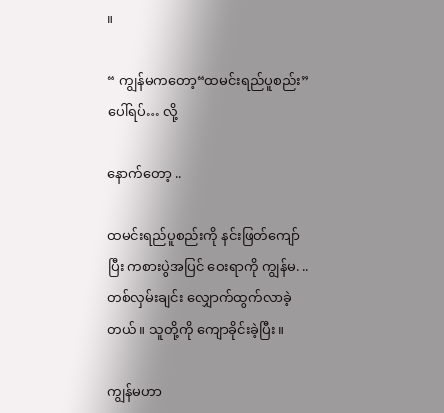။

“ ကျွန်မကတော့“ထမင်းရည်ပူစည်း” ပေါ်ရပ်… လို့

နောက်တော့ ..

ထမင်းရည်ပူစည်းကို နင်းဖြတ်ကျော်ပြီး ကစားပွဲအပြင် ဝေးရာကို ကျွန်မ. .. တစ်လှမ်းချင်း လျှောက်ထွက်လာခဲ့တယ်။ သူတို့ကို ကျောခိုင်းခဲ့ပြီး။

ကျွန်မဟာ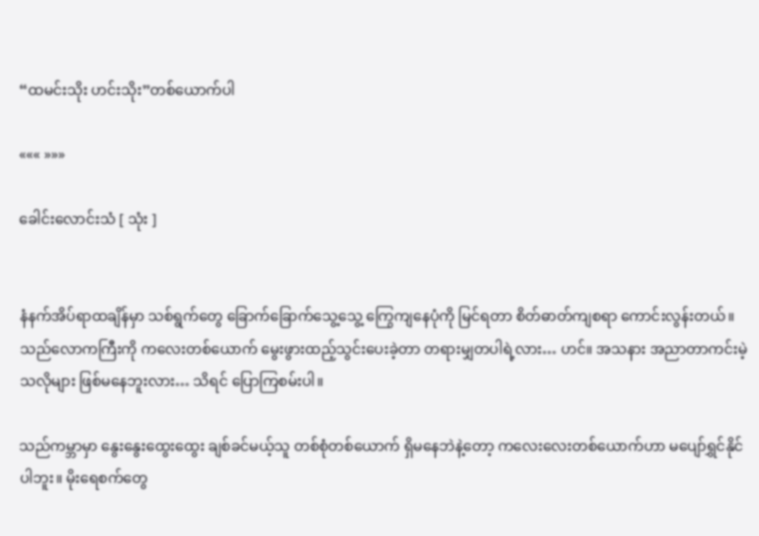“ထမင်းသိုး ဟင်းသိုး”တစ်ယောက်ပါ

««« »»»

ခေါင်းလောင်းသံ [ သုံး ]


နံနက်အိပ်ရာထချိန်မှာ သစ်ရွက်တွေ ခြောက်ခြောက်သွေ့သွေ့ ကြွေကျနေပုံကို မြင်ရတာ စိတ်ဓာတ်ကျစရာ ကောင်းလွန်းတယ်။ သည်လောကကြီးကို ကလေးတစ်ယောက် မွေးဖွားထည့်သွင်းပေးခဲ့တာ တရားမျှတပါရဲ့လား… ဟင်။ အသနား အညာတာကင်းမဲ့သလိုများ ဖြစ်မနေဘူးလား… သိရင် ပြောကြစမ်းပါ။

သည်ကမ္ဘာမှာ နွေးနွေးထွေးထွေး ချစ်ခင်မယ့်သူ တစ်စုံတစ်ယောက် ရှိမနေဘဲနဲ့တော့ ကလေးလေးတစ်ယောက်ဟာ မပျော်ရွှင်နိုင်ပါဘူး။ မိုးရေစက်တွေ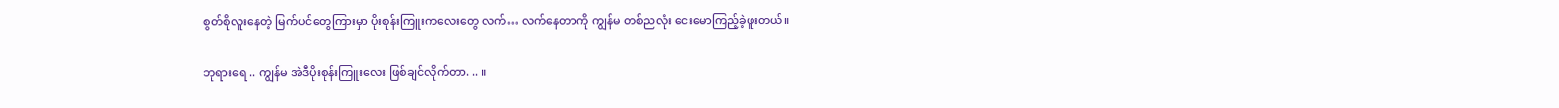စွတ်စိုလူးနေတဲ့ မြက်ပင်တွေကြားမှာ ပိုးစုန်းကြူးကလေးတွေ လက်… လက်နေတာကို ကျွန်မ တစ်ညလုံး ငေးမောကြည့်ခဲ့ဖူးတယ်။

ဘုရားရေ .. ကျွန်မ အဲဒီပိုးစုန်းကြူးလေး ဖြစ်ချင်လိုက်တာ. .. ။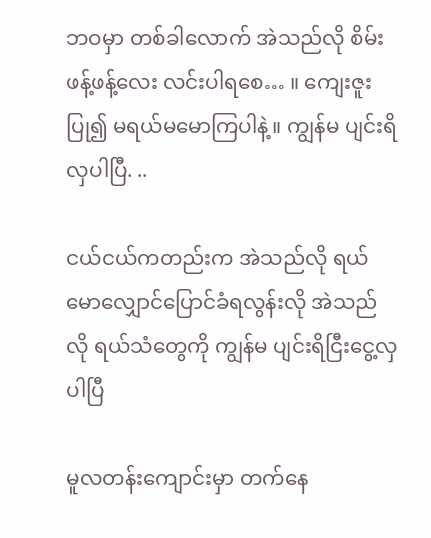ဘဝမှာ တစ်ခါလောက် အဲသည်လို စိမ်းဖန့်ဖန့်လေး လင်းပါရစေ… ။ ကျေးဇူးပြု၍ မရယ်မမောကြပါနဲ့။ ကျွန်မ ပျင်းရိလှပါပြီ. ..

ငယ်ငယ်ကတည်းက အဲသည်လို ရယ်မောလျှောင်ပြောင်ခံရလွန်းလို အဲသည်လို ရယ်သံတွေကို ကျွန်မ ပျင်းရိငြီးငွေ့လှပါပြီ

မူလတန်းကျောင်းမှာ တက်နေ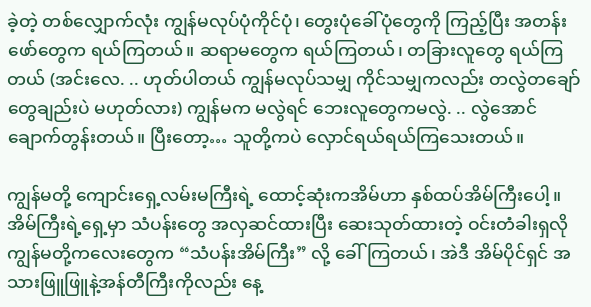ခဲ့တဲ့ တစ်လျှောက်လုံး ကျွန်မလုပ်ပုံကိုင်ပုံ၊ တွေးပုံခေါ်ပုံတွေကို ကြည့်ပြီး အတန်းဖော်တွေက ရယ်ကြတယ်။ ဆရာမတွေက ရယ်ကြတယ်၊ တခြားလူတွေ ရယ်ကြတယ် (အင်းလေ. .. ဟုတ်ပါတယ် ကျွန်မလုပ်သမျှ ကိုင်သမျှကလည်း တလွဲတချော်တွေချည်းပဲ မဟုတ်လား) ကျွန်မက မလွဲရင် ဘေးလူတွေကမလွဲ. .. လွဲအောင်ချောက်တွန်းတယ်။ ပြီးတော့… သူတို့ကပဲ လှောင်ရယ်ရယ်ကြသေးတယ်။

ကျွန်မတို့ ကျောင်းရှေ့လမ်းမကြီးရဲ့ ထောင့်ဆုံးကအိမ်ဟာ နှစ်ထပ်အိမ်ကြီးပေါ့။ အိမ်ကြီးရဲ့ရှေ့မှာ သံပန်းတွေ အလှဆင်ထားပြီး ဆေးသုတ်ထားတဲ့ ဝင်းတံခါးရှလို ကျွန်မတို့ကလေးတွေက “သံပန်းအိမ်ကြီး” လို့ ခေါ်ကြတယ်၊ အဲဒီ အိမ်ပိုင်ရှင် အသားဖြူဖြူနဲ့အန်တီကြီးကိုလည်း နေ့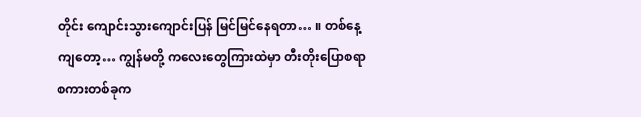တိုင်း ကျောင်းသွားကျောင်းပြန် မြင်မြင်နေရတာ… ။ တစ်နေ့ကျတော့… ကျွန်မတို့ ကလေးတွေကြားထဲမှာ တီးတိုးပြောစရာ စကားတစ်ခုက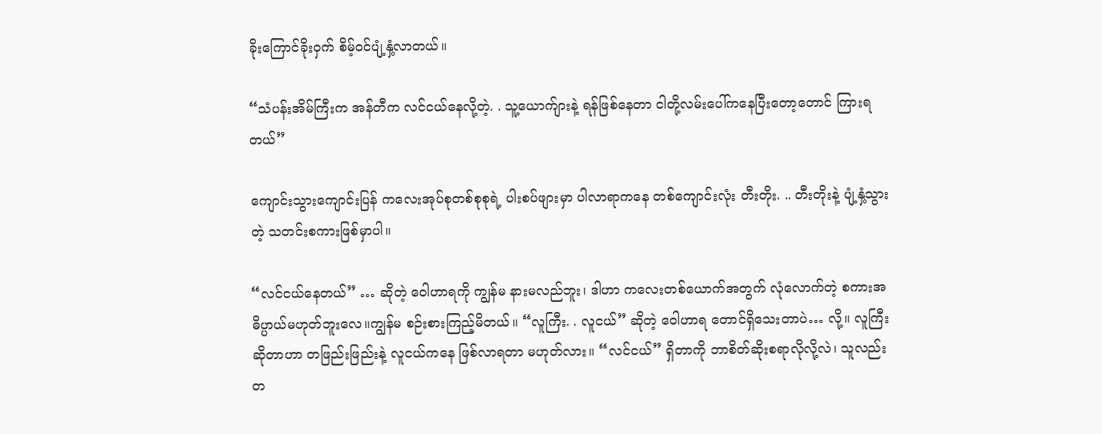ခိုးကြောင်ခိုးဝှက် စိမ့်ဝင်ပျံ့နှံ့လာတယ်။

“သံပန်းအိမ်ကြီးက အန်တီက လင်ငယ်နေလို့တဲ့. . သူ့ယောက်ျားနဲ့ ရန်ဖြစ်နေတာ ငါတို့လမ်းပေါ်ကနေပြီးတော့တောင် ကြားရတယ်”

ကျောင်းသွားကျောင်းပြန် ကလေးအုပ်စုတစ်စုစုရဲ့ ပါးစပ်ဖျားမှာ ပါလာရာကနေ တစ်ကျောင်းလုံး တီးတိုး. .. တီးတိုးနဲ့ ပျံ့နှံ့သွားတဲ့ သတင်းစကားဖြစ်မှာပါ။

“လင်ငယ်နေတယ်” … ဆိုတဲ့ ဝေါဟာရကို ကျွန်မ နားမလည်ဘူး၊ ဒါဟာ ကလေးတစ်ယောက်အတွက် လုံလောက်တဲ့ စကားအဓိပ္ပာယ်မဟုတ်ဘူးလေ။ကျွန်မ စဉ်းစားကြည့်မိတယ်။ “လူကြီး. . လူငယ်” ဆိုတဲ့ ဝေါဟာရ တောင်ရှိသေးတာပဲ… လို့။ လူကြီးဆိုတာဟာ တဖြည်းဖြည်းနဲ့ လူငယ်ကနေ ဖြစ်လာရတာ မဟုတ်လား။ “လင်ငယ်” ရှိတာကို ဘာစိတ်ဆိုးစရာလိုလို့လဲ၊ သူလည်း တ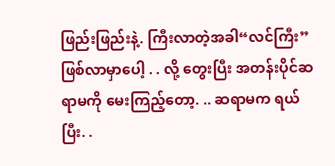ဖြည်းဖြည်းနဲ့. ကြီးလာတဲ့အခါ“လင်ကြီး”ဖြစ်လာမှာပေါ့ . . လို့ တွေးပြီး အတန်းပိုင်ဆရာမကို မေးကြည့်တော့. .. ဆရာမက ရယ်ပြီး. .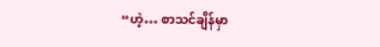“ဟဲ့… စာသင်ချိန်မှာ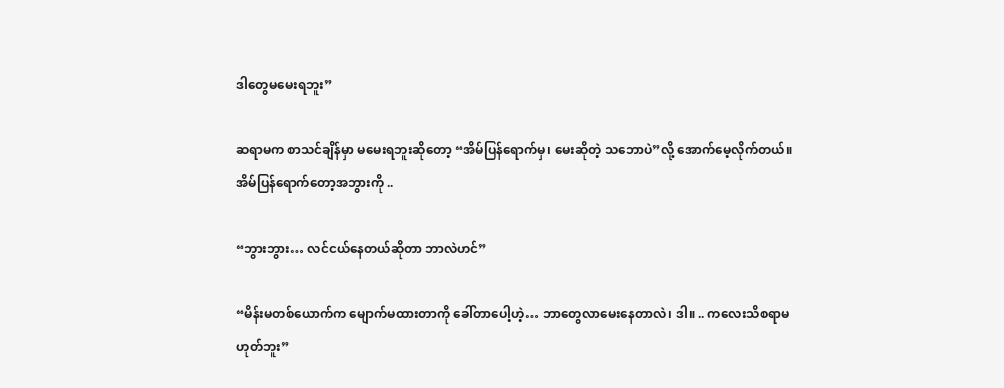ဒါတွေမမေးရဘူး”

ဆရာမက စာသင်ချိန်မှာ မမေးရဘူးဆိုတော့ “အိမ်ပြန်ရောက်မှ၊ မေးဆိုတဲ့ သဘောပဲ”လို့ အောက်မေ့လိုက်တယ်။ အိမ်ပြန်ရောက်တော့အဘွားကို ..

“ဘွားဘွား… လင်ငယ်နေတယ်ဆိုတာ ဘာလဲဟင်”

“မိန်းမတစ်ယောက်က မျောက်မထားတာကို ခေါ်တာပေါ့ဟဲ့… ဘာတွေလာမေးနေတာလဲ၊ ဒါ။ .. ကလေးသိစရာမဟုတ်ဘူး”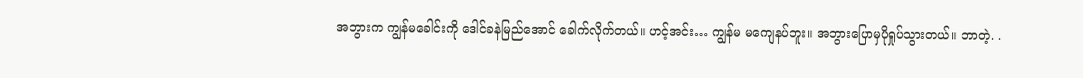အဘွားက ကျွန်မခေါင်းကို ဒေါင်ခနဲမြည်အောင် ခေါက်လိုက်တယ်။ ဟင့်အင်း… ကျွန်မ မကျေနပ်ဘူး။ အဘွားပြောမှပိုရှုပ်သွားတယ်။ ဘာတဲ့. .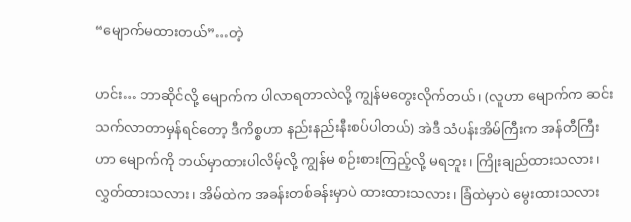“မျောက်မထားတယ်”…တဲ့

ဟင်း… ဘာဆိုင်လို့ မျောက်က ပါလာရတာလဲလို့ ကျွန်မတွေးလိုက်တယ်၊ (လူဟာ မျောက်က ဆင်းသက်လာတာမှန်ရင်တော့ ဒီကိစ္စဟာ နည်းနည်းနီးစပ်ပါတယ်) အဲဒီ သံပန်းအိမ်ကြီးက အန်တီကြီးဟာ မျောက်ကို ဘယ်မှာထားပါလိမ့်လို့ ကျွန်မ စဉ်းစားကြည့်လို့ မရဘူး၊ ကြိုးချည်ထားသလား၊ လွှတ်ထားသလား၊ အိမ်ထဲက အခန်းတစ်ခန်းမှာပဲ ထားထားသလား၊ ခြံထဲမှာပဲ မွေးထားသလား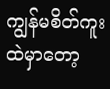ကျွန်မစိတ်ကူးထဲမှာတော့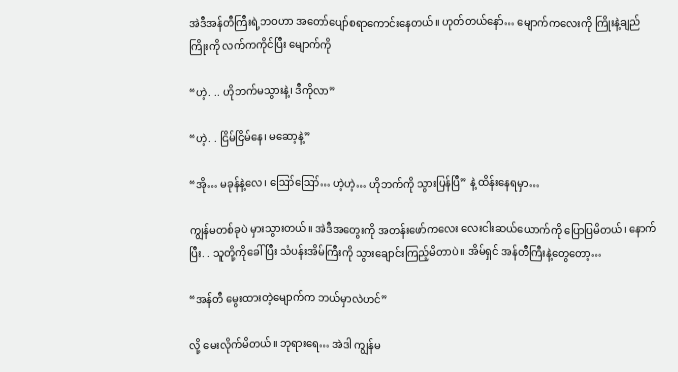အဲဒီအန်တီကြီးရဲ့ဘဝဟာ အတော်ပျော်စရာကောင်းနေတယ်။ ဟုတ်တယ်နော်… မျောက်ကလေးကို ကြိုးနဲ့ချည် ကြိုးကို လက်ကကိုင်ပြီး မျောက်ကို

“ဟဲ့. .. ဟိုဘက်မသွားနဲ့၊ ဒီကိုလာ”

“ဟဲ့. . ငြိမ်ငြိမ်နေ၊ မဆော့နဲ့”

“အို… မခုန်နဲ့လေ၊ ဪဪ… ဟဲ့ဟဲ့… ဟိုဘက်ကို သွားပြန်ပြီ” နဲ့ ထိန်းနေရမှာ…

ကျွန်မတစ်ခုပဲ မှားသွားတယ်။ အဲဒီအတွေးကို အတန်းဖော်ကလေး လေးငါးဆယ်ယောက်ကို ပြောပြမိတယ်၊ နောက်ပြီး. . သူတို့ကိုခေါ်ပြီး သံပန်းအိမ်ကြီးကို သွားချောင်းကြည့်မိတာပဲ။ အိမ်ရှင် အန်တီကြီးနဲ့တွေတော့…

“အန်တီ မွေးထားတဲ့မျောက်က ဘယ်မှာလဲဟင်”

လို့ မေးလိုက်မိတယ်။ ဘုရားရေ… အဲဒါ ကျွန်မ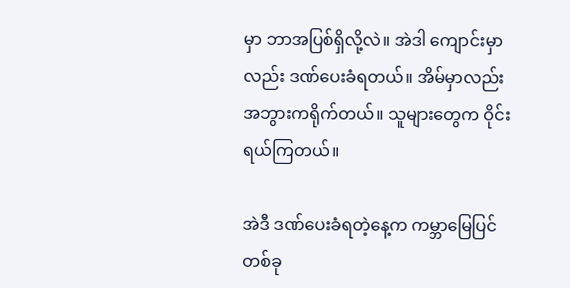မှာ ဘာအပြစ်ရှိလို့လဲ။ အဲဒါ ကျောင်းမှာလည်း ဒဏ်ပေးခံရတယ်။ အိမ်မှာလည်း အဘွားကရိုက်တယ်။ သူများတွေက ဝိုင်းရယ်ကြတယ်။

အဲဒီ ဒဏ်ပေးခံရတဲ့နေ့က ကမ္ဘာမြေပြင်တစ်ခု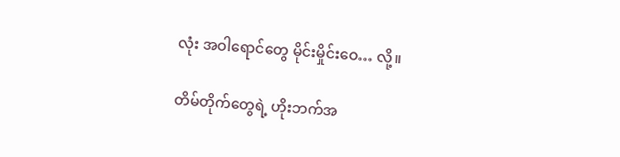လုံး အဝါရောင်တွေ မိုင်းမှိုင်းဝေ… လို့။

တိမ်တိုက်တွေရဲ့ ဟိုးဘက်အ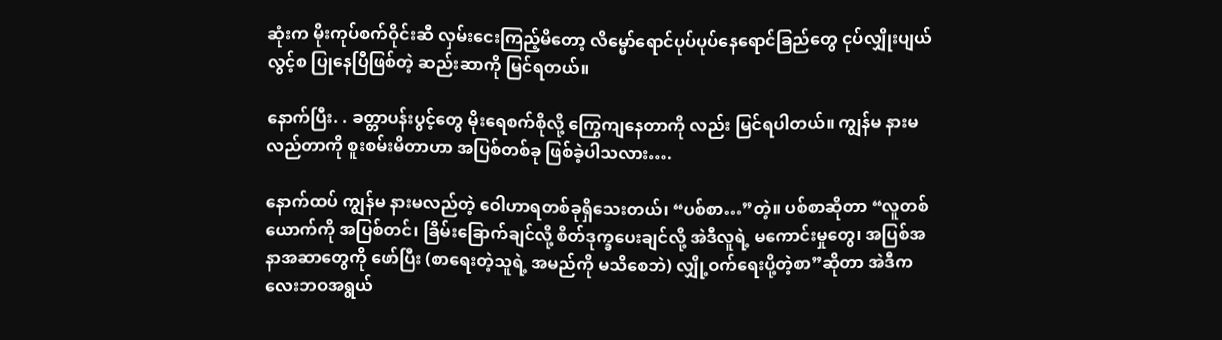ဆုံးက မိုးကုပ်စက်ဝိုင်းဆီ လှမ်းငေးကြည့်မိတော့ လိမ္မော်ရောင်ပုပ်ပုပ်နေရောင်ခြည်တွေ ငုပ်လျှိုးပျယ်လွင့်စ ပြုနေပြီဖြစ်တဲ့ ဆည်းဆာကို မြင်ရတယ်။

နောက်ပြီး. . ခတ္တာပန်းပွင့်တွေ မိုးရေစက်စိုလို့ ကြွေကျနေတာကို လည်း မြင်ရပါတယ်။ ကျွန်မ နားမလည်တာကို စူးစမ်းမိတာဟာ အပြစ်တစ်ခု ဖြစ်ခဲ့ပါသလား….

နောက်ထပ် ကျွန်မ နားမလည်တဲ့ ဝေါဟာရတစ်ခုရှိသေးတယ်၊ “ပစ်စာ…”တဲ့။ ပစ်စာဆိုတာ “လူတစ်ယောက်ကို အပြစ်တင်၊ ခြိမ်းခြောက်ချင်လို့ စိတ်ဒုက္ခပေးချင်လို့ အဲဒီလူရဲ့ မကောင်းမှုတွေ၊ အပြစ်အနာအဆာတွေကို ဖော်ပြီး (စာရေးတဲ့သူရဲ့ အမည်ကို မသိစေဘဲ) လျှို့ဝက်ရေးပို့တဲ့စာ”ဆိုတာ အဲဒီကလေးဘဝအရွယ်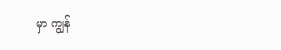မှာ ကျွန်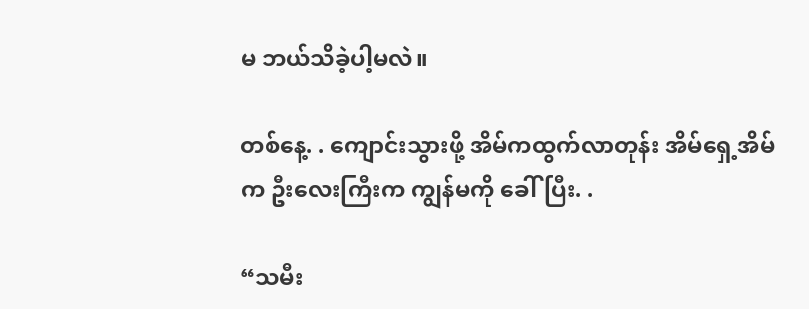မ ဘယ်သိခဲ့ပါ့မလဲ။

တစ်နေ့. . ကျောင်းသွားဖို့ အိမ်ကထွက်လာတုန်း အိမ်ရှေ့အိမ်က ဦးလေးကြီးက ကျွန်မကို ခေါ်ပြီး. .

“သမီး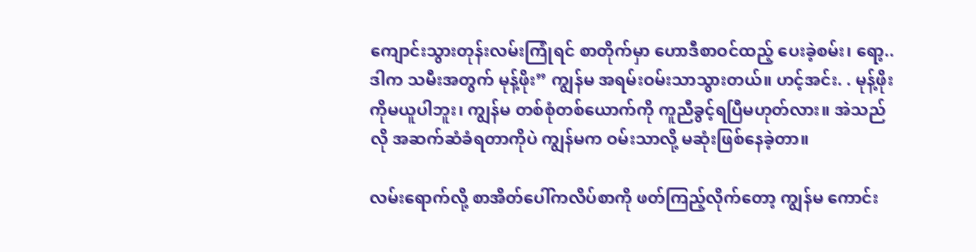ကျောင်းသွားတုန်းလမ်းကြုံရင် စာတိုက်မှာ ဟောဒီစာဝင်ထည့် ပေးခဲ့စမ်း၊ ရော့.. ဒါက သမီးအတွက် မုန့်ဖိုး” ကျွန်မ အရမ်းဝမ်းသာသွားတယ်။ ဟင့်အင်း. . မုန့်ဖိုးကိုမယူပါဘူး၊ ကျွန်မ တစ်စုံတစ်ယောက်ကို ကူညီခွင့်ရပြီမဟုတ်လား။ အဲသည်လို အဆက်ဆံခံရတာကိုပဲ ကျွန်မက ဝမ်းသာလို့ မဆုံးဖြစ်နေခဲ့တာ။

လမ်းရောက်လို့ စာအိတ်ပေါ်ကလိပ်စာကို ဖတ်ကြည့်လိုက်တော့ ကျွန်မ ကောင်း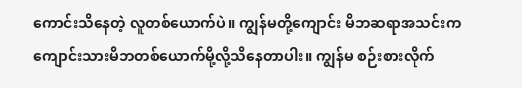ကောင်းသိနေတဲ့ လူတစ်ယောက်ပဲ။ ကျွန်မတို့ကျောင်း မိဘဆရာအသင်းက ကျောင်းသားမိဘတစ်ယောက်မို့လို့သိနေတာပါး။ ကျွန်မ စဉ်းစားလိုက်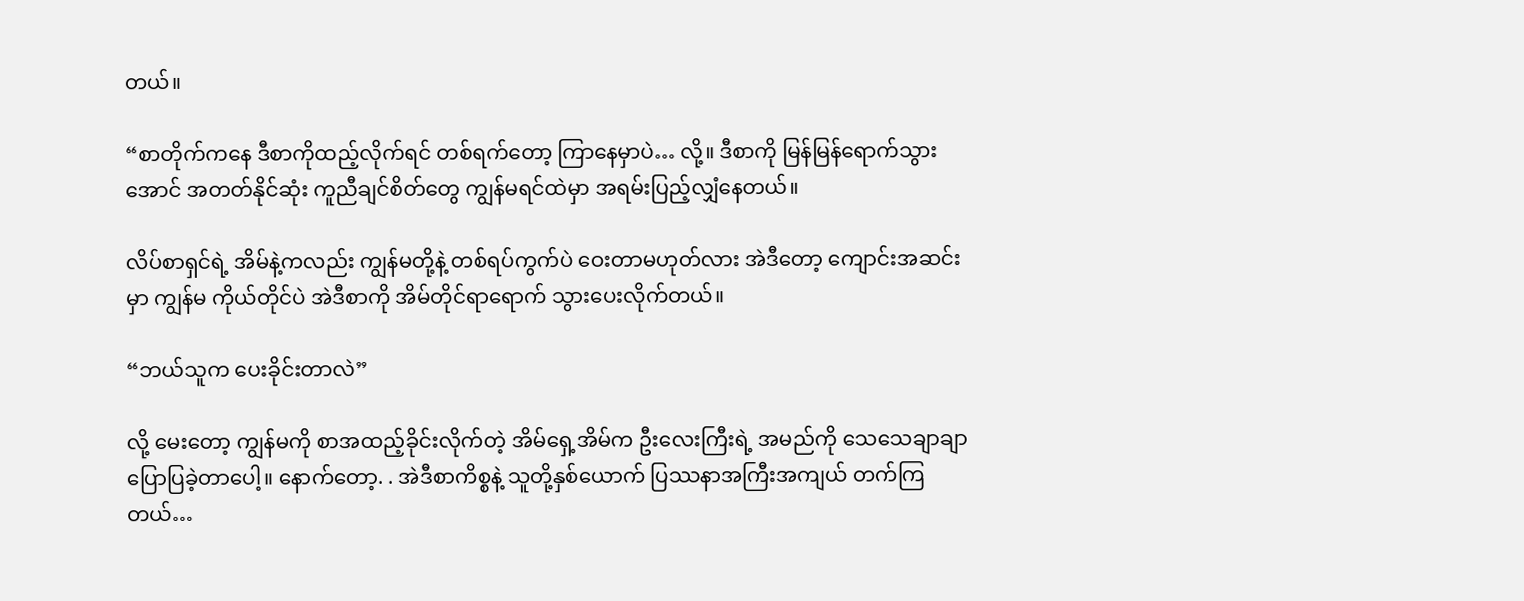တယ်။

“စာတိုက်ကနေ ဒီစာကိုထည့်လိုက်ရင် တစ်ရက်တော့ ကြာနေမှာပဲ… လို့။ ဒီစာကို မြန်မြန်ရောက်သွားအောင် အတတ်နိုင်ဆုံး ကူညီချင်စိတ်တွေ ကျွန်မရင်ထဲမှာ အရမ်းပြည့်လျှံနေတယ်။

လိပ်စာရှင်ရဲ့ အိမ်နဲ့ကလည်း ကျွန်မတို့နဲ့ တစ်ရပ်ကွက်ပဲ ဝေးတာမဟုတ်လား အဲဒီတော့ ကျောင်းအဆင်းမှာ ကျွန်မ ကိုယ်တိုင်ပဲ အဲဒီစာကို အိမ်တိုင်ရာရောက် သွားပေးလိုက်တယ်။

“ဘယ်သူက ပေးခိုင်းတာလဲ”

လို့ မေးတော့ ကျွန်မကို စာအထည့်ခိုင်းလိုက်တဲ့ အိမ်ရှေ့အိမ်က ဦးလေးကြီးရဲ့ အမည်ကို သေသေချာချာ ပြောပြခဲ့တာပေါ့။ နောက်တော့. . အဲဒီစာကိစ္စနဲ့ သူတို့နှစ်ယောက် ပြဿနာအကြီးအကျယ် တက်ကြတယ်…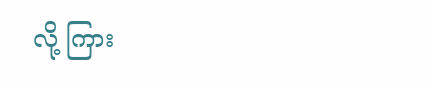လို့ ကြား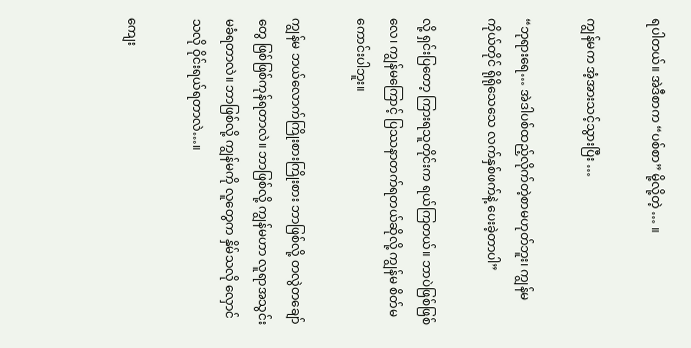ရပါတယ်။ အဲဒီစာက “ပစ်စာ” မို့လို့တဲ့ … ။

ကျွန်မက အံ့အားသင့်သွားပြီး …

“ဘုရားရေ… အဲဒါပစ်ထည့်လိုက်တဲ့စာမဟုတ်ဘူး၊ ကျွန်မ ကိုယ်တိုင် ရိုရိုသေသေ လက်နှစ်ဖက်နဲ့ ပေးခဲ့တာပါ”

လို့ ရှင်းပြတော့ ကြားရသူတိုင်းက ရယ်ကြတယ်။ ဘာပဲဖြစ်ဖြစ်လေ၊ ကျွန်မကြောင့် ပြဿနာတက်ရတယ်ဆိုလို့ ကျွန်မ စိတ်မကောင်းပါဘူး။

ကျွန်မ ဘယ်လောက်ကြိုးစားကြိုးစား ဘာဖြစ်လို့ တလွဲတချော်တွေ ဖြစ်ဖြစ်ကုန်ရတာလဲ။ ဘာဖြစ်လို့ ကျွန်မဟာ လူရာအသွင်းမခံရတာလဲ။ ဘာဖြစ်လို့ ကျွန်မကို လူတွေက နှိမ်သလို လှောင်သလို ဝိုင်းရယ်ရတာလဲ…။

ကျေး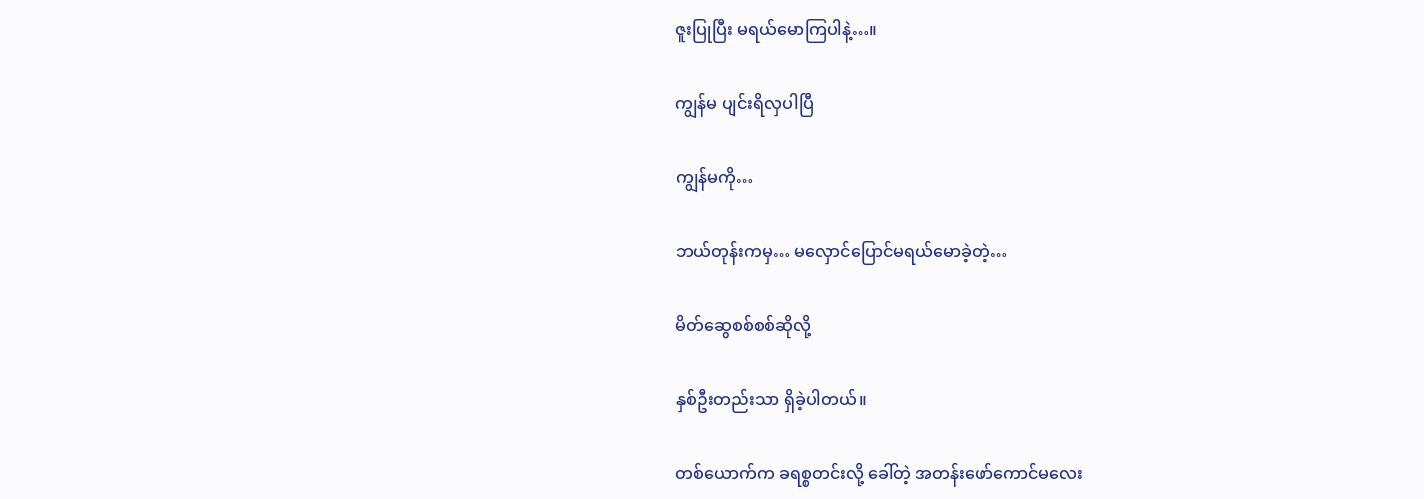ဇူးပြုပြီး မရယ်မောကြပါနဲ့…။

ကျွန်မ ပျင်းရိလှပါပြီ

ကျွန်မကို…

ဘယ်တုန်းကမှ… မလှောင်ပြောင်မရယ်မောခဲ့တဲ့…

မိတ်ဆွေစစ်စစ်ဆိုလို့

နှစ်ဦးတည်းသာ ရှိခဲ့ပါတယ်။

တစ်ယောက်က ခရစ္စတင်းလို့ ခေါ်တဲ့ အတန်းဖော်ကောင်မလေး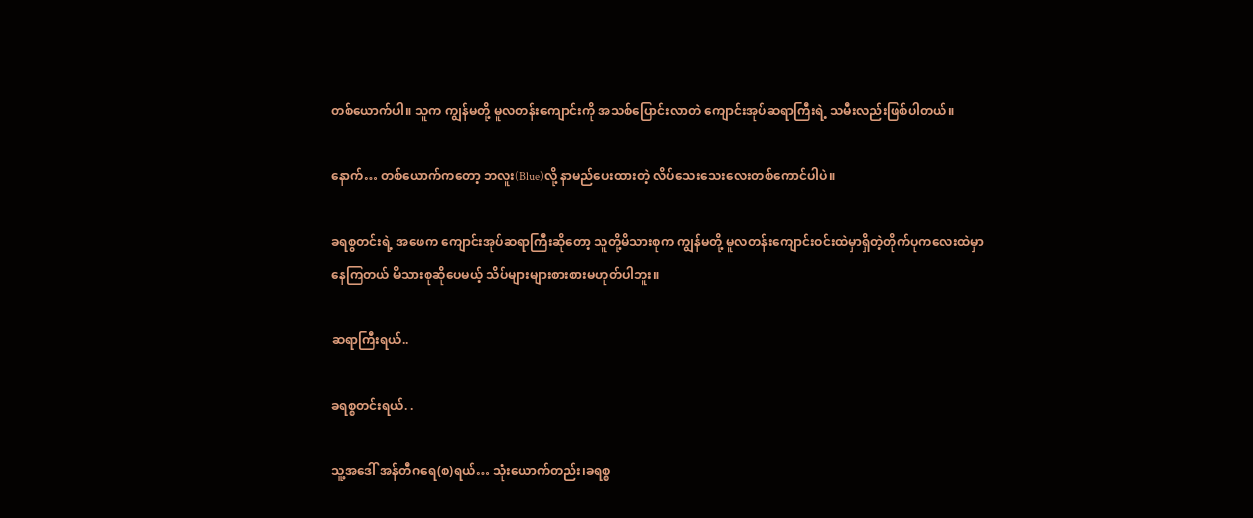တစ်ယောက်ပါ။ သူက ကျွန်မတို့ မူလတန်းကျောင်းကို အသစ်ပြောင်းလာတဲ ကျောင်းအုပ်ဆရာကြီးရဲ့ သမီးလည်းဖြစ်ပါတယ်။

နောက်… တစ်ယောက်ကတော့ ဘလူး(Blue)လို့ နာမည်ပေးထားတဲ့ လိပ်သေးသေးလေးတစ်ကောင်ပါပဲ။

ခရစွတင်းရဲ့ အဖေက ကျောင်းအုပ်ဆရာကြီးဆိုတော့ သူတို့မိသားစုက ကျွန်မတို့ မူလတန်းကျောင်းဝင်းထဲမှာရှိတဲ့တိုက်ပုကလေးထဲမှာ နေကြတယ် မိသားစုဆိုပေမယ့် သိပ်များများစားစားမဟုတ်ပါဘူး။

ဆရာကြီးရယ်..

ခရစ္စတင်းရယ်. .

သူ့အဒေါ် အန်တီဂရေ(စ)ရယ်… သုံးယောက်တည်း၊ခရစ္စ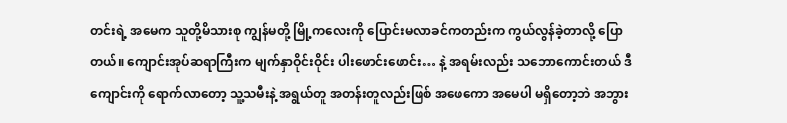တင်းရဲ့ အမေက သူတို့မိသားစု ကျွန်မတို့ မြို့ကလေးကို ပြောင်းမလာခင်ကတည်းက ကွယ်လွန်ခဲ့တာလို့ ပြောတယ်။ ကျောင်းအုပ်ဆရာကြီးက မျက်နှာဝိုင်းဝိုင်း ပါးဖောင်းဖောင်း… နဲ့ အရမ်းလည်း သဘောကောင်းတယ် ဒီကျောင်းကို ရောက်လာတော့ သူ့သမီးနဲ့ အရွယ်တူ အတန်းတူလည်းဖြစ် အဖေကော အမေပါ မရှိတော့ဘဲ အဘွား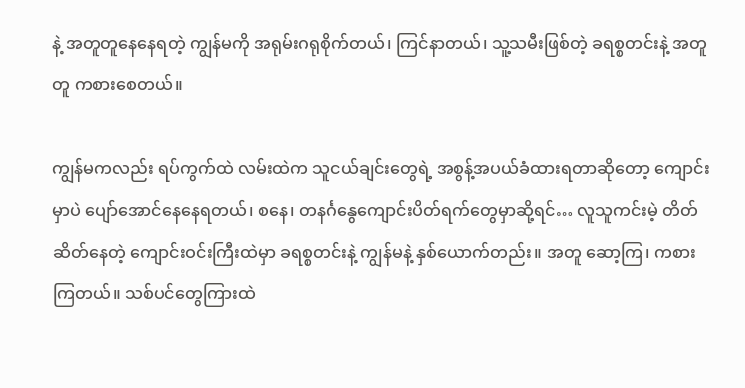နဲ့ အတူတူနေနေရတဲ့ ကျွန်မကို အရုမ်းဂရုစိုက်တယ်၊ ကြင်နာတယ်၊ သူ့သမီးဖြစ်တဲ့ ခရစ္စတင်းနဲ့ အတူတူ ကစားစေတယ်။

ကျွန်မကလည်း ရပ်ကွက်ထဲ လမ်းထဲက သူငယ်ချင်းတွေရဲ့ အစွန့်အပယ်ခံထားရတာဆိုတော့ ကျောင်းမှာပဲ ပျော်အောင်နေနေရတယ်၊ စနေ၊ တနင်္ဂနွေကျောင်းပိတ်ရက်တွေမှာဆို့ရင်… လူသူကင်းမဲ့ တိတ်ဆိတ်နေတဲ့ ကျောင်းဝင်းကြီးထဲမှာ ခရစ္စတင်းနဲ့ ကျွန်မနဲ့ နှစ်ယောက်တည်း။ အတူ ဆော့ကြ၊ ကစားကြတယ်။ သစ်ပင်တွေကြားထဲ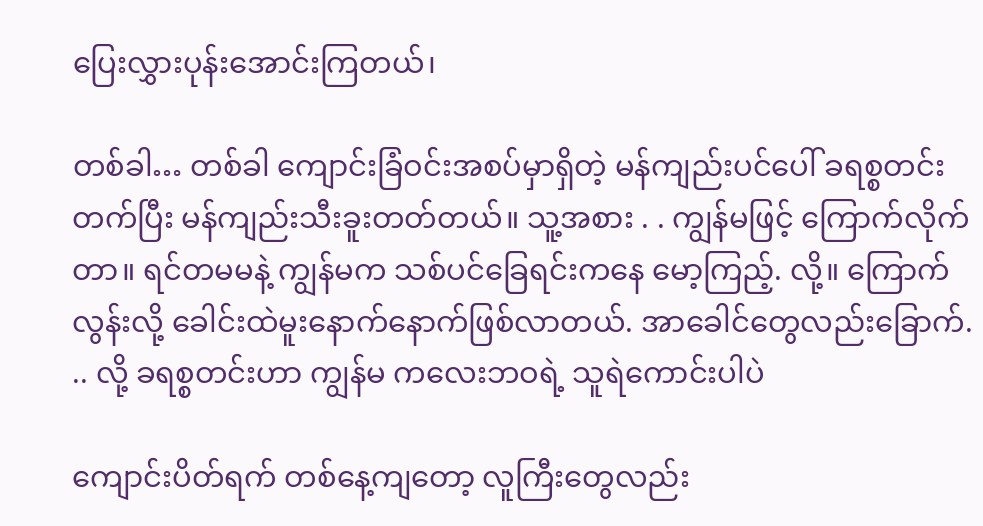ပြေးလွှားပုန်းအောင်းကြတယ်၊

တစ်ခါ… တစ်ခါ ကျောင်းခြံဝင်းအစပ်မှာရှိတဲ့ မန်ကျည်းပင်ပေါ် ခရစ္စတင်းတက်ပြီး မန်ကျည်းသီးခူးတတ်တယ်။ သူ့အစား . . ကျွန်မဖြင့် ကြောက်လိုက်တာ။ ရင်တမမနဲ့ ကျွန်မက သစ်ပင်ခြေရင်းကနေ မော့ကြည့်. လို့။ ကြောက်လွန်းလို့ ခေါင်းထဲမူးနောက်နောက်ဖြစ်လာတယ်. အာခေါင်တွေလည်းခြောက်. .. လို့ ခရစ္စတင်းဟာ ကျွန်မ ကလေးဘဝရဲ့ သူရဲကောင်းပါပဲ

ကျောင်းပိတ်ရက် တစ်နေ့ကျတော့ လူကြီးတွေလည်း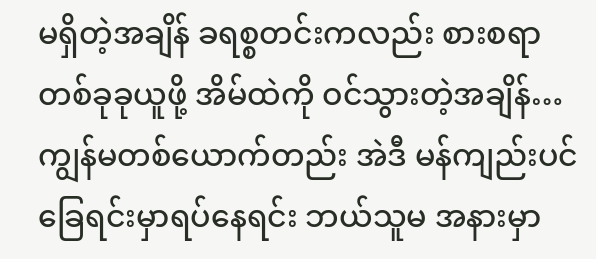မရှိတဲ့အချိန် ခရစ္စတင်းကလည်း စားစရာ တစ်ခုခုယူဖို့ အိမ်ထဲကို ဝင်သွားတဲ့အချိန်… ကျွန်မတစ်ယောက်တည်း အဲဒီ မန်ကျည်းပင်ခြေရင်းမှာရပ်နေရင်း ဘယ်သူမ အနားမှာ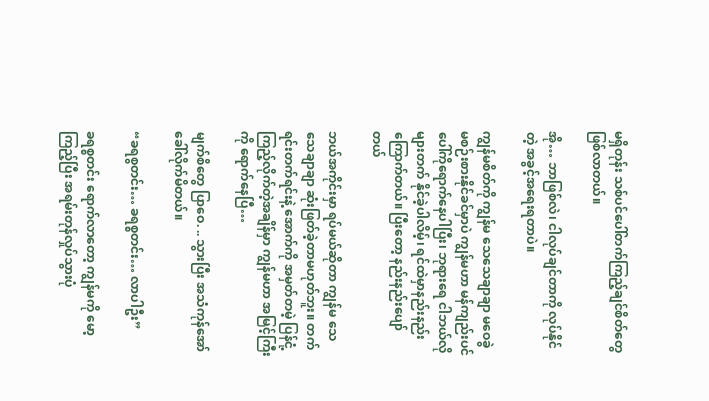မရှိတုန်း သစ်ပင်ပေါ်တက်ကြည့်ချင်စိတ်တွေ ဖြစ်လာတယ်။

အို… ဘာဖြစ်လဲ၊ ငါလုပ်ချင်တာကို လုပ်နိုင်တဲ့ အခွင့်အရေးရတာပဲ။

ကျွန်မစိတ်ကို ကျွန်မ သေသေချာချာ မဝေခွဲမစဉ်းစားနိုင်ခင်မှာပဲ ကျွန်မဟာ မန်ကျည်းပင်ပေါ်ကိုရောက်နေပါပြီး၊ ဘုရားရေ ငါဘယ်လိုများတက် နိုင်ခဲ့ပါလိမ့်၊ ရင်ထဲမှာနည်းနည်းကြောက်တယ်။ ပြီးတော့ နည်းနည်းပျော်တယ်

ဘယ်အကိုင်းမှာ ရပ်မယ်ဆိုတာ ကျွန်မ သေသေချာချာ ဆုံးဖြတ်ခဲ့တာမဟုတ်ဘူး။ တက်ရင်းတက်ရင်းနဲ့ အောက်ကို အမှတ်တမဲ့ ပြန်ငုံ့ကြည့်လိုက်တဲ့အချိန်မှာ ကျွန်မဟာ အမြင့်ကြီးကို ရောက်နေပြီ…

မျက်စိတွေ ပြာဝေ. .. သွားပြီး အသံကုန်အော်ခေါ်လိုက်မိတယ်။

“ခရစွတင်း… ခရစ္စတင်း… လာပါဦး”

ခရစ္စတင်း ရောက်လာတော့ ကျွန်မကို မော့ကြည့်ပြီး အရမ်းတုန်လှုပ်သွားပုံ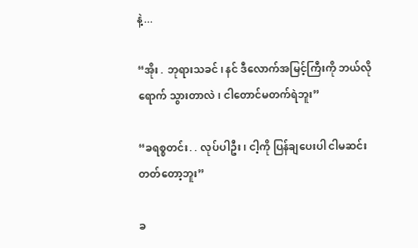နဲ့...

“အိုး . ဘုရားသခင်၊ နင် ဒီလောက်အမြင့်ကြီးကို ဘယ်လိုရောက် သွားတာလဲ၊ ငါတောင်မတက်ရဲဘူး”

“ခရစ္စတင်း. . လုပ်ပါဦး၊ ငါ့ကို ပြန်ချပေးပါ ငါမဆင်းတတ်တော့ဘူး”

ခ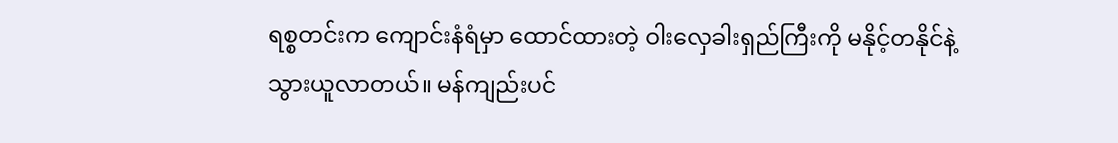ရစ္စတင်းက ကျောင်းနံရံမှာ ထောင်ထားတဲ့ ဝါးလှေခါးရှည်ကြီးကို မနိုင့်တနိုင်နဲ့ သွားယူလာတယ်။ မန်ကျည်းပင်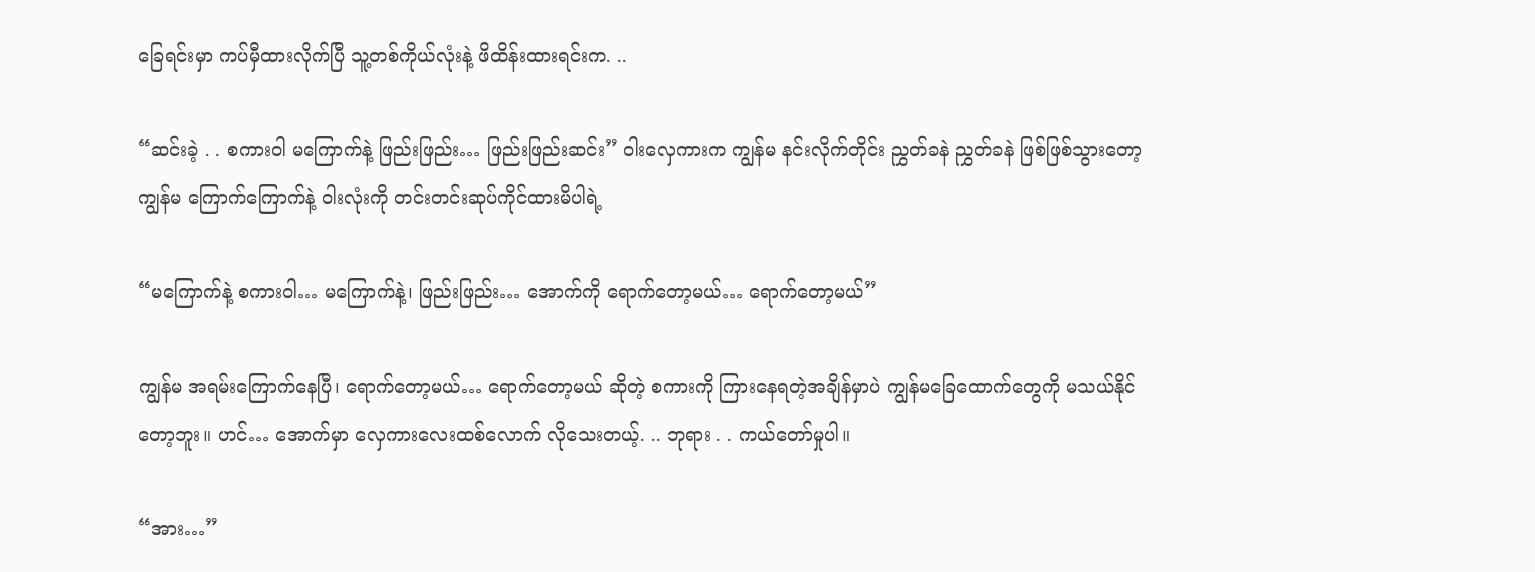ခြေရင်းမှာ ကပ်မှီထားလိုက်ပြီ သူ့တစ်ကိုယ်လုံးနဲ့ ဖိထိန်းထားရင်းက. ..

“ဆင်းခဲ့ . . စကားဝါ မကြောက်နဲ့ ဖြည်းဖြည်း… ဖြည်းဖြည်းဆင်း” ဝါးလှေကားက ကျွန်မ နင်းလိုက်တိုင်း ညွှတ်ခနဲ ညွှတ်ခနဲ ဖြစ်ဖြစ်သွားတော့ ကျွန်မ ကြောက်ကြောက်နဲ့ ဝါးလုံးကို တင်းတင်းဆုပ်ကိုင်ထားမိပါရဲ့

“မကြောက်နဲ့ စကားဝါ… မကြောက်နဲ့၊ ဖြည်းဖြည်း… အောက်ကို ရောက်တော့မယ်… ရောက်တော့မယ်”

ကျွန်မ အရမ်းကြောက်နေပြီ၊ ရောက်တော့မယ်… ရောက်တော့မယ် ဆိုတဲ့ စကားကို ကြားနေရတဲ့အချိန်မှာပဲ ကျွန်မခြေထောက်တွေကို မသယ်နိုင်တော့ဘူး။ ဟင်… အောက်မှာ လှေကားလေးထစ်လောက် လိုသေးတယ့်. .. ဘုရား . . ကယ်တော်မှုပါ။

“အား…”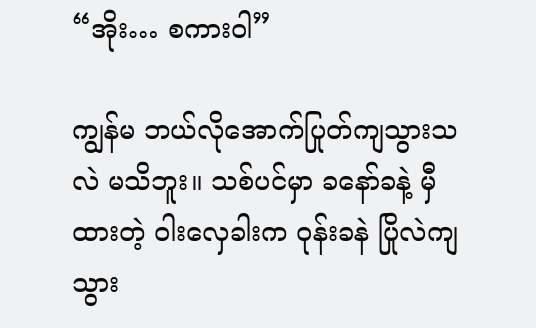“အိုး… စကားဝါ”

ကျွန်မ ဘယ်လိုအောက်ပြုတ်ကျသွားသလဲ မသိဘူး။ သစ်ပင်မှာ ခနော်ခနဲ့ မှီထားတဲ့ ဝါးလှေခါးက ဝုန်းခနဲ ပြိုလဲကျသွား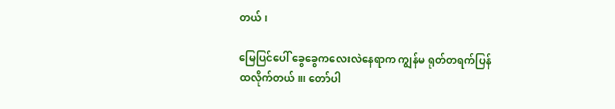တယ်၊

မြေပြင်ပေါ် ခွေခွေကလေးလဲနေရာက ကျွန်မ ရုတ်တရက်ပြန်ထလိုက်တယ်။၊ တော်ပါ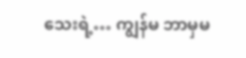သေးရဲ့… ကျွန်မ ဘာမှမ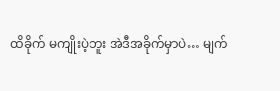ထိခိုက် မကျိုးပဲ့ဘူး အဲဒီအခိုက်မှာပဲ… မျက်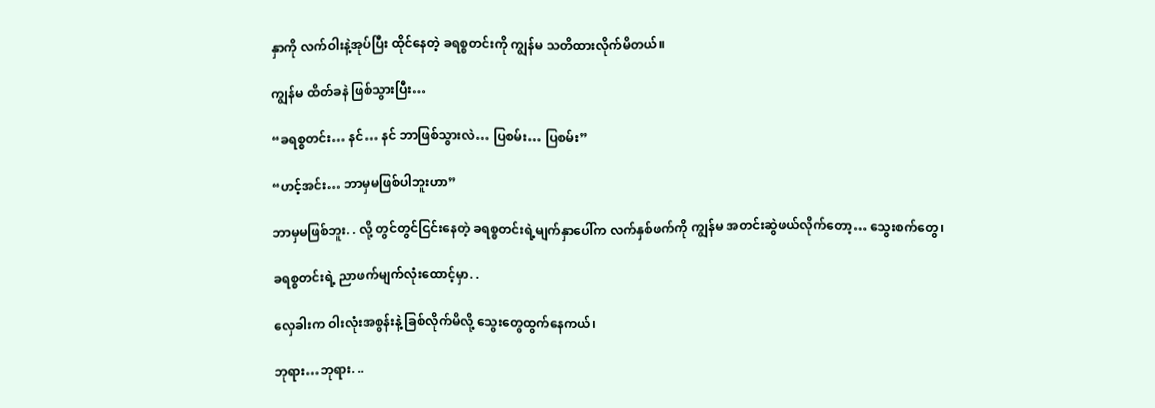နှာကို လက်ဝါးနဲ့အုပ်ပြီး ထိုင်နေတဲ့ ခရစ္စတင်းကို ကျွန်မ သတိထားလိုက်မိတယ်။

ကျွန်မ ထိတ်ခနဲ ဖြစ်သွားပြီး…

“ခရစ္စတင်း… နင်… နင် ဘာဖြစ်သွားလဲ… ပြစမ်း… ပြစမ်း”

“ဟင့်အင်း… ဘာမှမဖြစ်ပါဘူးဟာ”

ဘာမှမဖြစ်ဘူး. . လို့ တွင်တွင်ငြင်းနေတဲ့ ခရစ္စတင်းရဲ့မျက်နှာပေါ်က လက်နှစ်ဖက်ကို ကျွန်မ အတင်းဆွဲဖယ်လိုက်တော့… သွေးစက်တွေ၊

ခရစ္စတင်းရဲ့ ညာဖက်မျက်လုံးထောင့်မှာ. .

လှေခါးက ဝါးလုံးအစွန်းနဲ့ ခြစ်လိုက်မိလို့ သွေးတွေထွက်နေကယ်၊

ဘုရား…ဘုရား. ..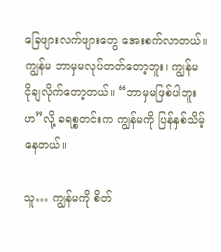ခြေဖျားလက်ဖျားတွေ အေးစက်လာတယ်။ ကျွန်မ ဘာမှမလုပ်တတ်တော့ဘူး၊ ကျွန်မ ငိုချလိုက်တော့တယ်။ “ဘာမှမဖြစ်ပါဘူးဟ”လို့ ခရစ္စတင်းက ကျွန်မကို ပြန်နှစ်သိမ့်နေတယ်။

သူ… ကျွန်မကို စိတ်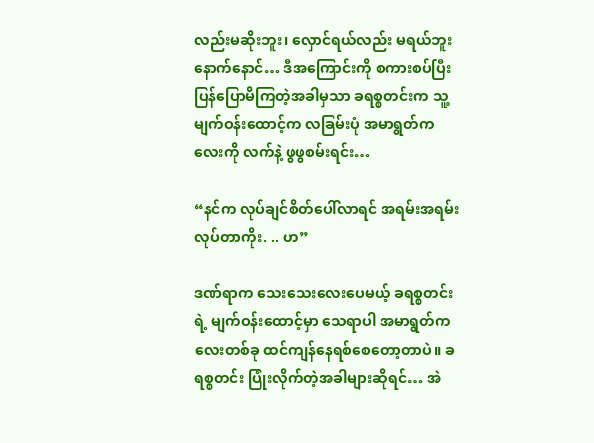လည်းမဆိုးဘူး၊ လှောင်ရယ်လည်း မရယ်ဘူး နောက်နောင်… ဒီအကြောင်းကို စကားစပ်ပြီး ပြန်ပြောမိကြတဲ့အခါမှသာ ခရစ္စတင်းက သူ့မျက်ဝန်းထောင့်က လခြမ်းပုံ အမာရွတ်ကလေးကို လက်နဲ့ ဖွဖွစမ်းရင်း…

“နင်က လုပ်ချင်စိတ်ပေါ်လာရင် အရမ်းအရမ်းလုပ်တာကိုး. .. ဟ”

ဒဏ်ရာက သေးသေးလေးပေမယ့် ခရစ္စတင်းရဲ့ မျက်ဝန်းထောင့်မှာ သေရာပါ အမာရွတ်ကလေးတစ်ခု ထင်ကျန်နေရစ်စေတော့တာပဲ။ ခရစ္စတင်း ပြုံးလိုက်တဲ့အခါများဆိုရင်… အဲ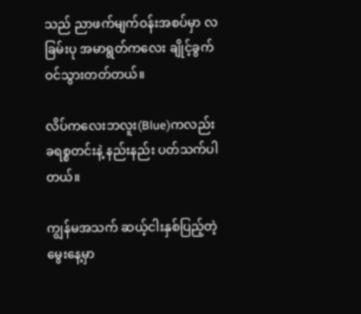သည် ညာဖက်မျက်ဝန်းအစပ်မှာ လခြမ်းပု အမာရွတ်ကလေး ချိုင့်ခွက်ဝင်သွားတတ်တယ်။

လိပ်ကလေးဘလူး(Blue)ကလည်း ခရစ္စတင်းနဲ့ နည်းနည်း ပတ်သက်ပါတယ်။

ကျွန်မအသက် ဆယ့်ငါးနှစ်ပြည့်တဲ့ မွေးနေ့မှာ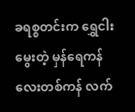ခရစ္စတင်းက ရွှေငါးမွေးတဲ့ မှန်ရေကန်လေးတစ်ကန် လက်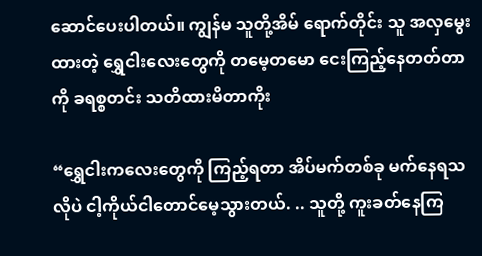ဆောင်ပေးပါတယ်။ ကျွန်မ သူတို့အိမ် ရောက်တိုင်း သူ အလှမွေးထားတဲ့ ရွှေငါးလေးတွေကို တမေ့တမော ငေးကြည့်နေတတ်တာကို ခရစ္စတင်း သတိထားမိတာကိုး

“ရွှေငါးကလေးတွေကို ကြည့်ရတာ အိပ်မက်တစ်ခု မက်နေရသလိုပဲ ငါ့ကိုယ်ငါတောင်မေ့သွားတယ်. .. သူတို့ ကူးခတ်နေကြ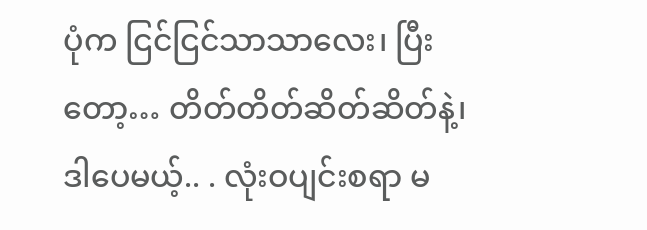ပုံက ငြင်ငြင်သာသာလေး၊ ပြီးတော့… တိတ်တိတ်ဆိတ်ဆိတ်နဲ့၊ ဒါပေမယ့်.. . လုံးဝပျင်းစရာ မ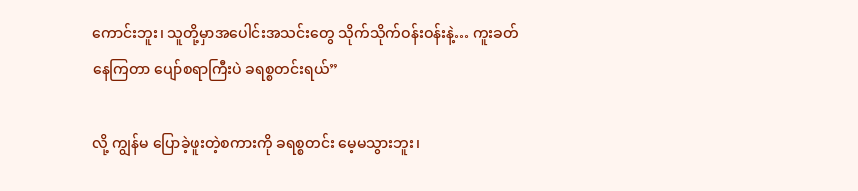ကောင်းဘူး၊ သူတို့မှာအပေါင်းအသင်းတွေ သိုက်သိုက်ဝန်းဝန်းနဲ့… ကူးခတ်နေကြတာ ပျော်စရာကြီးပဲ ခရစ္စတင်းရယ်”

လို့ ကျွန်မ ပြောခဲ့ဖူးတဲ့စကားကို ခရစ္စတင်း မေ့မသွားဘူး၊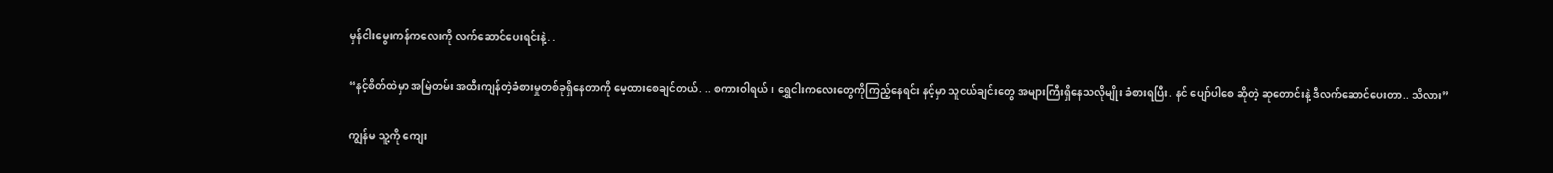မှန်ငါးမွေးကန်ကလေးကို လက်ဆောင်ပေးရင်းနဲ့. .

“နင့်စိတ်ထဲမှာ အမြဲတမ်း အထီးကျန်တဲ့ခံစားမှုတစ်ခုရှိနေတာကို မေ့ထားစေချင်တယ်. .. စကားဝါရယ်၊ ရွှေငါးကလေးတွေကိုကြည့်နေရင်း နင့်မှာ သူငယ်ချင်းတွေ အများကြီးရှိနေသလိုမျိုး ခံစားရပြီး. နင် ပျော်ပါစေ ဆိုတဲ့ ဆုတောင်းနဲ့ ဒီလက်ဆောင်ပေးတာ.. သိလား”

ကျွန်မ သူ့ကို ကျေး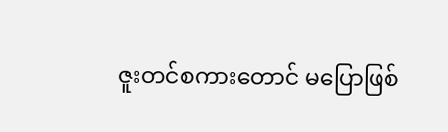ဇူးတင်စကားတောင် မပြောဖြစ်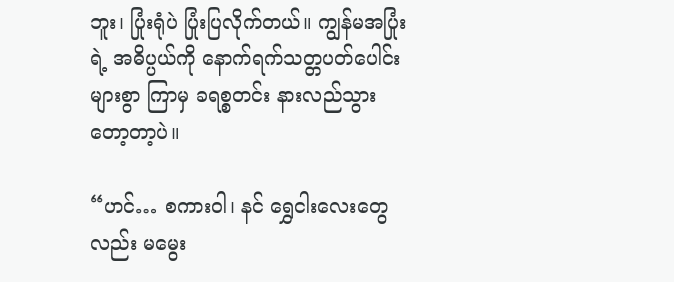ဘူး၊ ပြုံးရုံပဲ ပြုံးပြလိုက်တယ်။ ကျွန်မအပြုံးရဲ့ အဓိပ္ပယ်ကို နောက်ရက်သတ္တပတ်ပေါင်းများစွာ ကြာမှ ခရစ္စတင်း နားလည်သွားတော့တာ့ပဲ။

“ဟင်… စကားဝါ၊ နင် ရွှေငါးလေးတွေလည်း မမွေး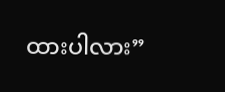ထားပါလား”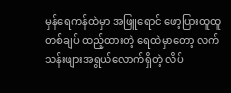မှန်ရေကန်ထဲမှာ အဖြူရောင် ဖော့ပြားထူထူတစ်ချပ် ထည့်ထားတဲ့ ရေထဲမှာတော့ လက်သန်းဖျားအရွယ်လောက်ရှိတဲ့ လိပ်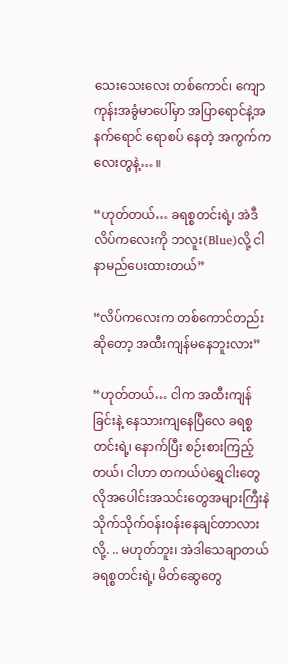သေးသေးလေး တစ်ကောင်၊ ကျောကုန်းအခွံမာပေါ်မှာ အပြာရောင်နဲ့အနက်ရောင် ရောစပ် နေတဲ့ အကွက်ကလေးတွနဲ့… ။

“ဟုတ်တယ်… ခရစ္စတင်းရဲ့၊ အဲဒီလိပ်ကလေးကို ဘလူး(Blue)လို့ ငါနာမည်ပေးထားတယ်”

“လိပ်ကလေးက တစ်ကောင်တည်းဆိုတော့ အထီးကျန်မနေဘူးလား”

“ဟုတ်တယ်… ငါက အထီးကျန်ခြင်းနဲ့ နေသားကျနေပြီလေ ခရစ္စတင်းရဲ့၊ နောက်ပြီး စဉ်းစားကြည့်တယ်၊ ငါဟာ တကယ်ပဲရွှေငါးတွေလိုအပေါင်းအသင်းတွေအများကြီးနဲ သိုက်သိုက်ဝန်းဝန်းနေချင်တာလားလို့. .. မဟုတ်ဘူး၊ အဲဒါသေချာတယ် ခရစ္စတင်းရဲ့၊ မိတ်ဆွေတွေ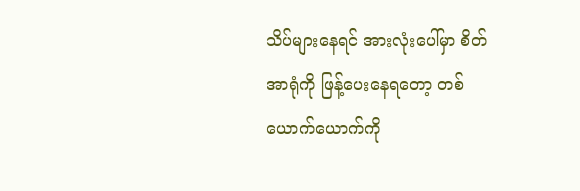သိပ်များနေရင် အားလုံးပေါ်မှာ စိတ်အာရုံကို ဖြန့်ပေးနေရတော့ တစ်ယောက်ယောက်ကို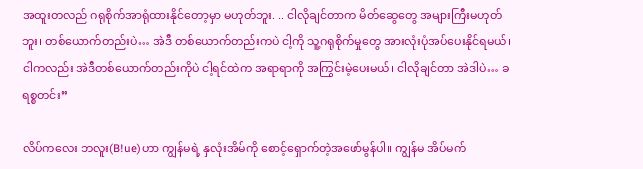အထူးတလည် ဂရုစိုက်အာရုံထားနိုင်တော့မှာ မဟုတ်ဘူး. .. ငါလိုချင်တာက မိတ်ဆွေတွေ အများကြီးမဟုတ်ဘူး၊ တစ်ယောက်တည်းပဲ… အဲဒီ တစ်ယောက်တည်းကပဲ ငါ့ကို သူ့ဂရုစိုက်မှုတွေ အားလုံးပုံအပ်ပေးနိုင်ရမယ်၊ ငါကလည်း အဲဒီတစ်ယောက်တည်းကိုပဲ ငါ့ရင်ထဲက အရာရာကို အကြွင်းမဲ့ပေးမယ်၊ ငါလိုချင်တာ အဲဒါပဲ… ခရစ္စတင်း”

လိပ်ကလေး ဘလူး(B!ue)ဟာ ကျွန်မရဲ့ နှလုံးအိမ်ကို စောင့်ရှောက်တဲ့အဖော်မွန်ပါ။ ကျွန်မ အိပ်မက်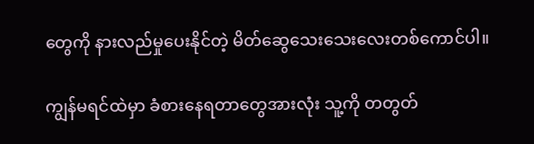တွေကို နားလည်မှုပေးနိုင်တဲ့ မိတ်ဆွေသေးသေးလေးတစ်ကောင်ပါ။

ကျွန်မရင်ထဲမှာ ခံစားနေရတာတွေအားလုံး သူ့ကို တတွတ်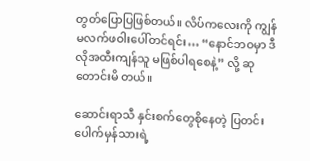တွတ်ပြောပြဖြစ်တယ်။ လိပ်ကလေးကို ကျွန်မလက်ဖဝါးပေါ်တင်ရင်း… “နောင်ဘဝမှာ ဒီလိုအထီးကျန်သူ မဖြစ်ပါရစေနဲ့” လို့ ဆုတောင်းမိ တယ်။

ဆောင်းရာသီ နှင်းစက်တွေစိုနေတဲ့ ပြတင်းပေါက်မှန်သားရဲ့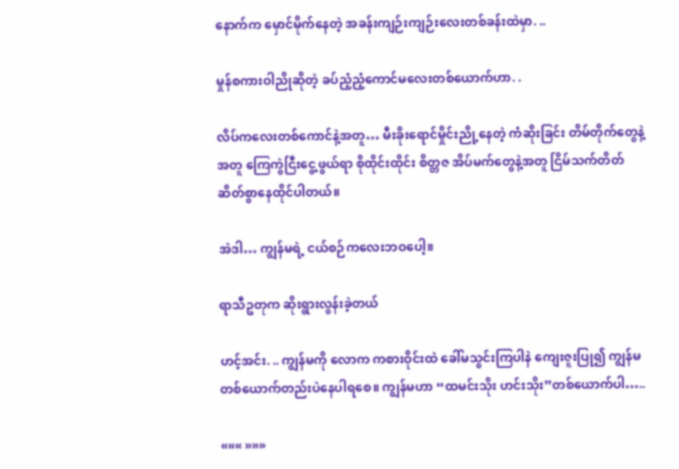နောက်က မှောင်မိုက်နေတဲ့ အခန်းကျဉ်းကျဉ်းလေးတစ်ခန်းထဲမှာ. ..

မှုန်စကားဝါညိုဆိုတဲ့ ခပ်ညံ့ညံ့ကောင်မလေးတစ်ယောက်ဟာ. .

လိပ်ကလေးတစ်ကောင်နဲ့အတူ… မီးခိုးရောင်မှိုင်းညို့နေတဲ့ ကံဆိုးခြင်း တိမ်တိုက်တွေနဲ့အတူ ကြေကွဲငြီးငွေ့ဖွယ်ရာ စိုထိုင်းထိုင်း စိတ္တဇ အိပ်မက်တွေနဲ့အတူ ငြိမ်သက်တိတ်ဆိတ်စွာနေထိုင်ပါတယ်။

အဲဒါ… ကျွန်မရဲ့ ငယ်စဉ်ကလေးဘဝပေါ့။

ရာသီဥတုက ဆိုးရွားလွန်းခဲ့တယ်

ဟင့်အင်း. .. ကျွန်မကို လောက ကစားဝိုင်းထဲ ခေါ်မသွင်းကြပါနဲ ကျေးဇူးပြု၍ ကျွန်မတစ်ယောက်တည်းပဲနေပါရစေ။ ကျွန်မဟာ “ထမင်းသိုး ဟင်းသိုး”တစ်ယောက်ပါ…..

««« »»»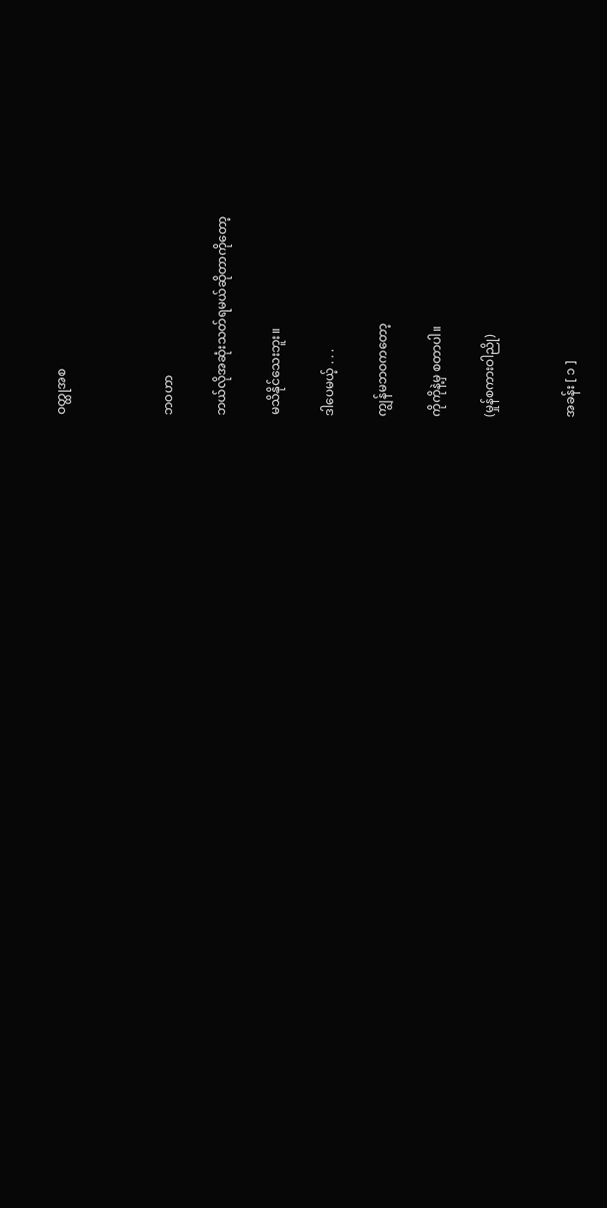ဝတ္ထုအစ



ဘဝဟာ

ဘယ်လိုအဆုံးသတ်ရမယ်ဆိုတာကိုတော့

မသိနိုင်သေးဘူး။

ဒါပေမယ့် . . .

ကျွန်မဘဝကတော့

ကိုကိုနဲ့မှ စတာပါ။

(မှုန်စကားဝါညို)


အခန်း [ ၁ ]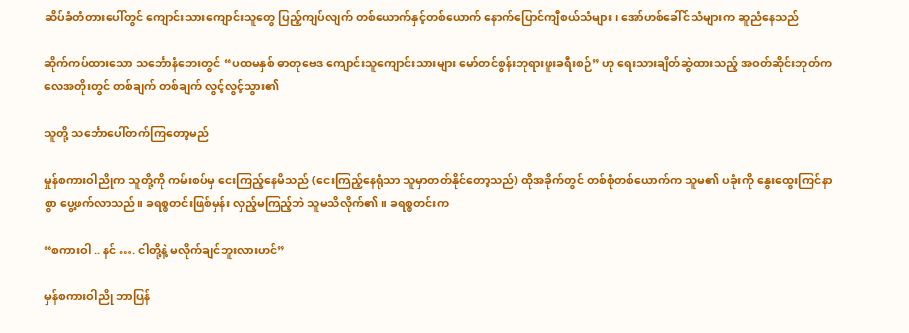ဆိပ်ခံတံတားပေါ်တွင် ကျောင်းသားကျောင်းသူတွေ ပြည့်ကျပ်လျက် တစ်ယောက်နှင့်တစ်ယောက် နောက်ပြောင်ကျီစယ်သံများ၊ အော်ဟစ်ခေါ်င်သံများက ဆူညံနေသည်

ဆိုက်ကပ်ထားသော သင်္ဘောနံဘေးတွင် “ပထမနှစ် ဓာတုဗေဒ ကျောင်းသူကျောင်းသားများ မော်တင်စွန်းဘုရားဖူးခရီးစဉ်” ဟု ရေးသားချိတ်ဆွဲထားသည့် အဝတ်ဆိုင်းဘုတ်က လေအတိုးတွင် တစ်ချက် တစ်ချက် လွင့်လွင့်သွား၏

သူတို့ သင်္ဘောပေါ်တက်ကြတော့မည်

မှုန်စကားဝါညိုက သူတို့ကို ကမ်းစပ်မှ ငေးကြည့်နေမိသည် (ငေးကြည့်နေရုံသာ သူမှာတတ်နိုင်တော့သည်) ထိုအခိုက်တွင် တစ်စုံတစ်ယောက်က သူမ၏ ပခုံးကို နွေးထွေးကြင်နာစွာ ပွေ့ဖက်လာသည်။ ခရစ္စတင်းဖြစ်မှန်း လှည့်မကြည့်ဘဲ သူမသိလိုက်၏။ ခရစ္စတင်းက

“စကားဝါ .. နင် …. ငါတို့နဲ့ မလိုက်ချင်ဘူးလားဟင်”

မှန်စကားဝါညို ဘာပြန်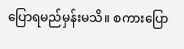ပြောရမည်မှန်းမသိ။ စကားပြော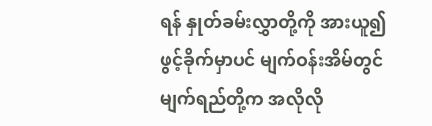ရန် နှုတ်ခမ်းလွှာတို့ကို အားယူ၍ ဖွင့်ခိုက်မှာပင် မျက်ဝန်းအိမ်တွင် မျက်ရည်တို့က အလိုလို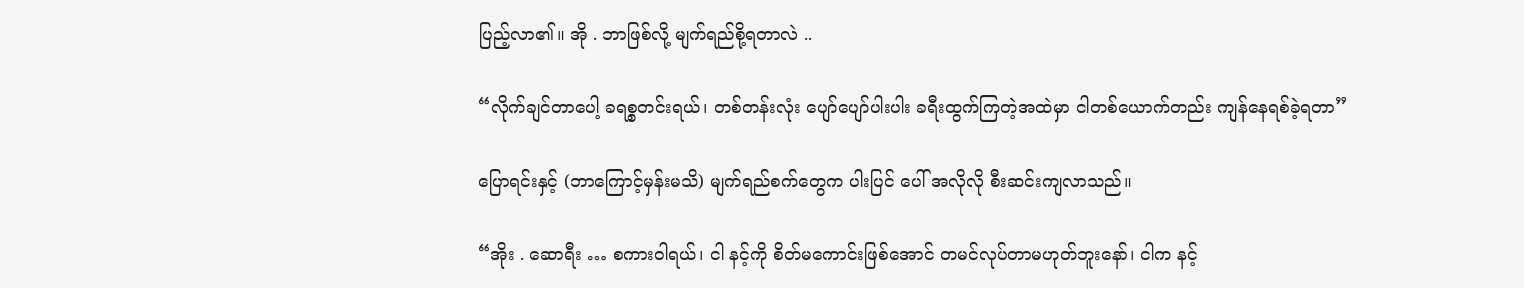ပြည့်လာ၏။ အို . ဘာဖြစ်လို့ မျက်ရည်စို့ရတာလဲ ..

“လိုက်ချင်တာပေါ့ ခရစ္စတင်းရယ်၊ တစ်တန်းလုံး ပျော်ပျော်ပါးပါး ခရီးထွက်ကြတဲ့အထဲမှာ ငါတစ်ယောက်တည်း ကျန်နေရစ်ခဲ့ရတာ”

ပြောရင်းနှင့် (ဘာကြောင့်မှန်းမသိ) မျက်ရည်စက်တွေက ပါးပြင် ပေါ် အလိုလို စီးဆင်းကျလာသည်။

“အိုး . ဆောရီး … စကားဝါရယ်၊ ငါ နင့်ကို စိတ်မကောင်းဖြစ်အောင် တမင်လုပ်တာမဟုတ်ဘူးနော်၊ ငါက နင့်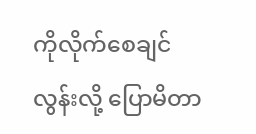ကိုလိုက်စေချင်လွန်းလို့ ပြောမိတာ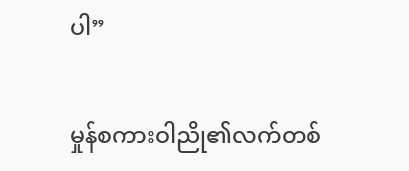ပါ”

မှုန်စကားဝါညို၏လက်တစ်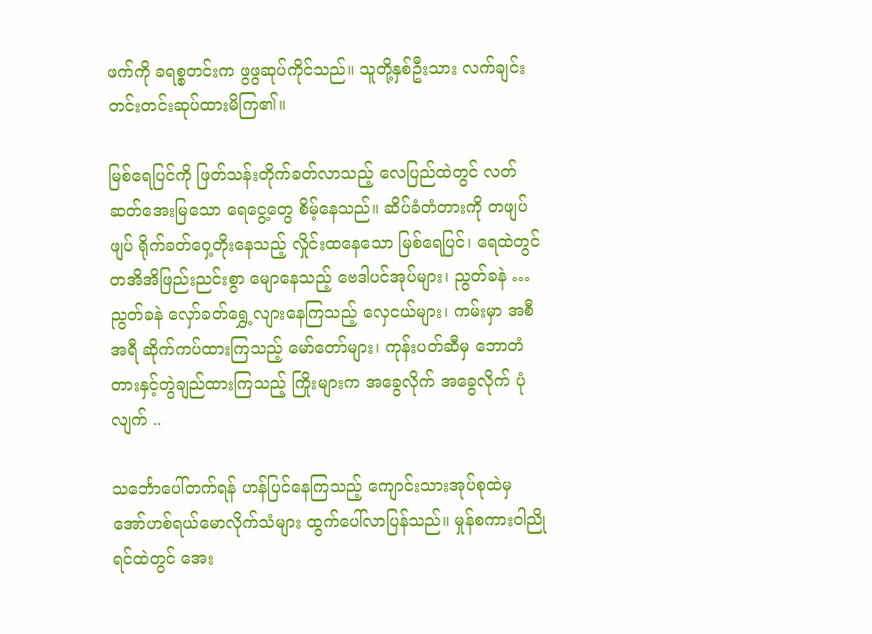ဖက်ကို ခရစ္စတင်းက ဖွဖွဆုပ်ကိုင်သည်။ သူတို့နှစ်ဦးသား လက်ချင်းတင်းတင်းဆုပ်ထားမိကြ၏။

မြစ်ရေပြင်ကို ဖြတ်သန်းတိုက်ခတ်လာသည့် လေပြည်ထဲတွင် လတ်ဆတ်အေးမြသော ရေငွေ့တွေ စိမ့်နေသည်။ ဆိပ်ခံတံတားကို တဖျပ်ဖျပ် ရိုက်ခတ်ဝှေ့တိုးနေသည့် လှိုင်းထနေသော မြစ်ရေပြင်၊ ရေထဲတွင် တအိအိဖြည်းညင်းစွာ မျောနေသည့် ဗေဒါပင်အုပ်များ၊ ညွတ်ခနဲ … ညွတ်ခနဲ လှော်ခတ်ရွှေ့လျားနေကြသည့် လှေငယ်များ၊ ကမ်းမှာ အစီအရီ ဆိုက်ကပ်ထားကြသည့် မော်တော်များ၊ ကုန်းပတ်ဆီမှ ဘောတံတားနှင့်တွဲချည်ထားကြသည့် ကြိုးများက အခွေလိုက် အခွေလိုက် ပုံလျက် ..

သင်္ဘောပေါ်တက်ရန် ဟန်ပြင်နေကြသည့် ကျောင်းသားအုပ်စုထဲမှ အော်ဟစ်ရယ်မောလိုက်သံများ ထွက်ပေါ်လာပြန်သည်။ မှုန်စကားဝါညို ရင်ထဲတွင် အေး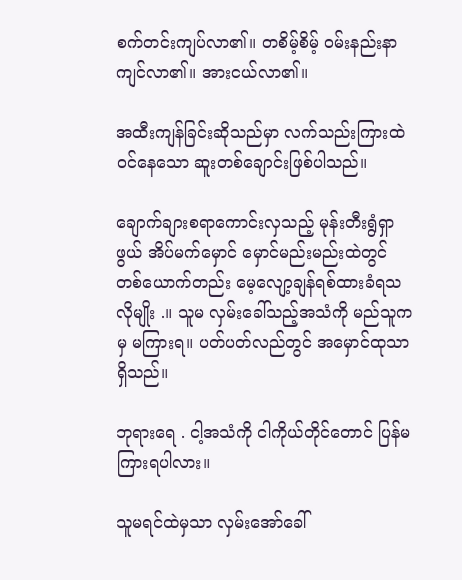စက်တင်းကျပ်လာ၏။ တစိမ့်စိမ့် ဝမ်းနည်းနာကျင်လာ၏။ အားငယ်လာ၏။

အထီးကျန်ခြင်းဆိုသည်မှာ လက်သည်းကြားထဲဝင်နေသော ဆူးတစ်ချောင်းဖြစ်ပါသည်။

ချောက်ချားစရာကောင်းလှသည့် မုန်းတီးရွံရှာဖွယ် အိပ်မက်မှောင် မှောင်မည်းမည်းထဲတွင် တစ်ယောက်တည်း မေ့လျော့ချန်ရစ်ထားခံရသလိုမျိုး .။ သူမ လှမ်းခေါ်သည့်အသံကို မည်သူကမှ မကြားရ။ ပတ်ပတ်လည်တွင် အမှောင်ထုသာရှိသည်။

ဘုရားရေ . ငါ့အသံကို ငါကိုယ်တိုင်တောင် ပြန်မကြားရပါလား။

သူမရင်ထဲမှသာ လှမ်းအော်ခေါ်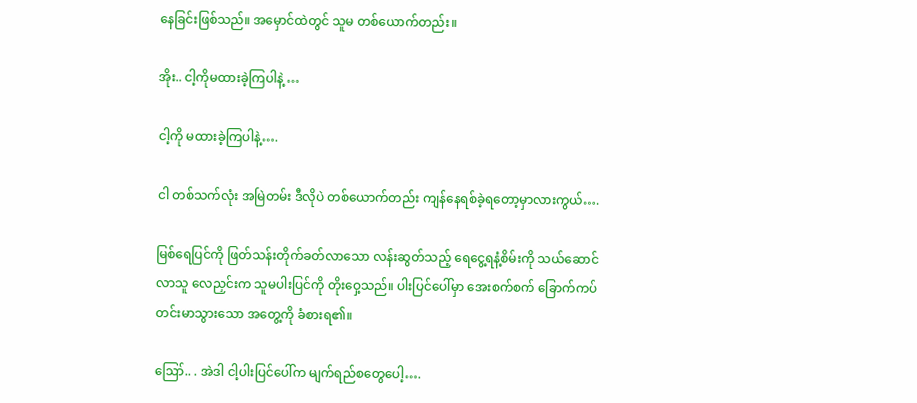နေခြင်းဖြစ်သည်။ အမှောင်ထဲတွင် သူမ တစ်ယောက်တည်း။

အိုး.. ငါ့ကိုမထားခဲ့ကြပါနဲ့ …

ငါ့ကို မထားခဲ့ကြပါနဲ့….

ငါ တစ်သက်လုံး အမြဲတမ်း ဒီလိုပဲ တစ်ယောက်တည်း ကျန်နေရစ်ခဲ့ရတော့မှာလားကွယ်….

မြစ်ရေပြင်ကို ဖြတ်သန်းတိုက်ခတ်လာသော လန်းဆွတ်သည့် ရေငွေ့ရနံ့စိမ်းကို သယ်ဆောင်လာသူ လေညှင်းက သူမပါးပြင်ကို တိုးဝှေ့သည်။ ပါးပြင်ပေါ်မှာ အေးစက်စက် ခြောက်ကပ်တင်းမာသွားသော အတွေ့ကို ခံစားရ၏။

ဪ.. . အဲဒါ ငါ့ပါးပြင်ပေါ်က မျက်ရည်စတွေပေါ့….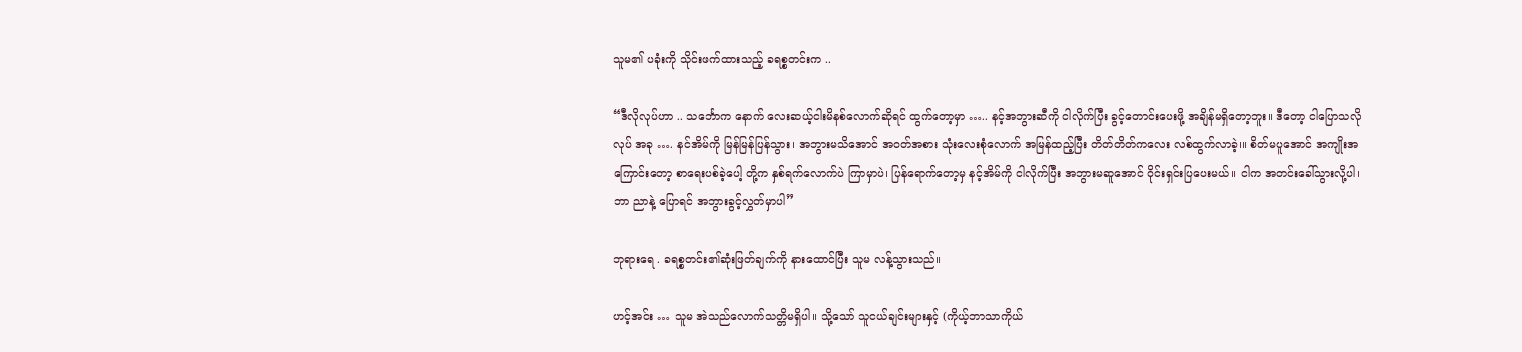သူမ၏ ပခုံးကို သိုင်းဖက်ထားသည့် ခရစ္စတင်းက ..

“ဒီလိုလုပ်ဟာ .. သင်္ဘောက နောက် လေးဆယ့်ငါးမိနစ်လောက်ဆိုရင် ထွက်တော့မှာ ….. နင့်အဘွားဆီကို ငါလိုက်ပြီး ခွင့်တောင်းပေးဖို့ အချိန်မရှိတော့ဘူး။ ဒီတော့ ငါပြောသလိုလုပ် အခု …. နင်အိမ်ကို မြန်မြန်ပြန်သွား၊ အဘွားမသိအောင် အဝတ်အစား သုံးလေးစုံလောက် အမြန်ထည့်ပြီး တိတ်တိတ်ကလေး လစ်ထွက်လာခဲ့၊။ စိတ်မပူအောင် အကျိုးအကြောင်းတော့ စာရေးပစ်ခဲ့ပေါ့ တို့က နှစ်ရက်လောက်ပဲ ကြာမှာပဲ၊ ပြန်ရောက်တော့မှ နင့်အိမ်ကို ငါလိုက်ပြီး အဘွားမဆူအောင် ဝိုင်းရှင်းပြပေးမယ်။ ငါက အတင်းခေါ်သွားလို့ပါ၊ ဘာ ညာနဲ့ ပြောရင် အဘွားခွင့်လွှတ်မှာပါ”

ဘုရားရေ . ခရစ္စတင်း၏ဆုံးဖြတ်ချက်ကို နားထောင်ပြီး သူမ လန့်သွားသည်။

ဟင့်အင်း … သူမ အဲသည်လောက်သတ္တိမရှိပါ။ သို့သော် သူငယ်ချင်းများနှင့် (ကိုယ့်ဘာသာကိုယ်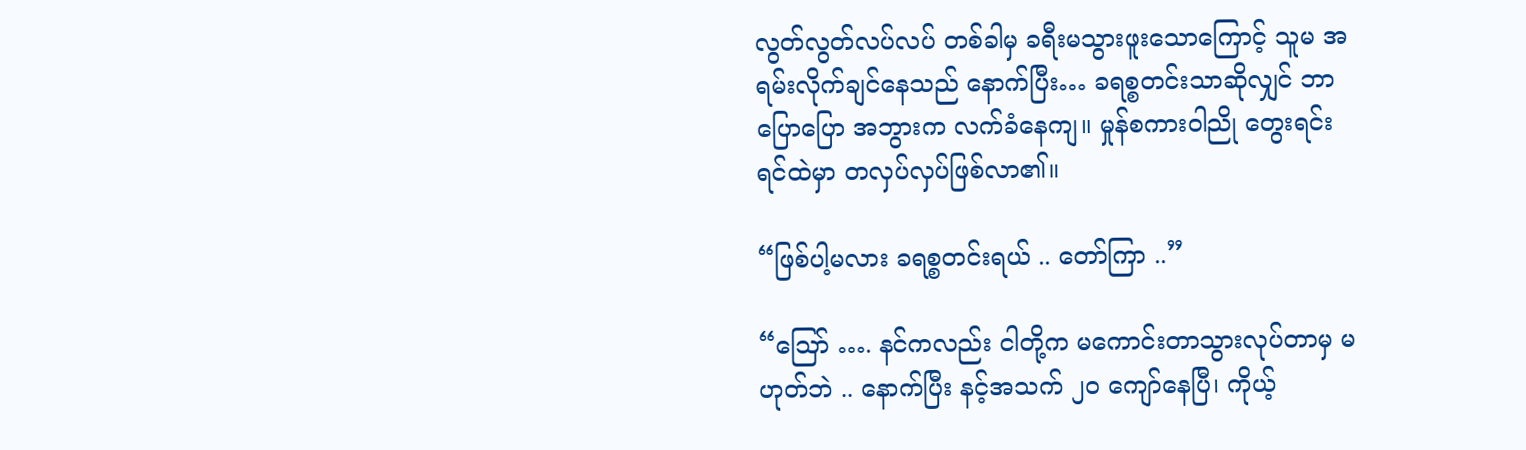လွတ်လွတ်လပ်လပ် တစ်ခါမှ ခရီးမသွားဖူးသောကြောင့် သူမ အရမ်းလိုက်ချင်နေသည် နောက်ပြီး… ခရစ္စတင်းသာဆိုလျှင် ဘာပြောပြော အဘွားက လက်ခံနေကျ။ မှုန်စကားဝါညို တွေးရင်း ရင်ထဲမှာ တလှပ်လှပ်ဖြစ်လာ၏။

“ဖြစ်ပါ့မလား ခရစ္စတင်းရယ် .. တော်ကြာ ..”

“ဪ …. နင်ကလည်း ငါတို့က မကောင်းတာသွားလုပ်တာမှ မဟုတ်ဘဲ .. နောက်ပြီး နင့်အသက် ၂၀ ကျော်နေပြီ၊ ကိုယ့်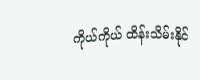ကိုယ်ကိုယ် ထိန်းသိမ်းနိုင်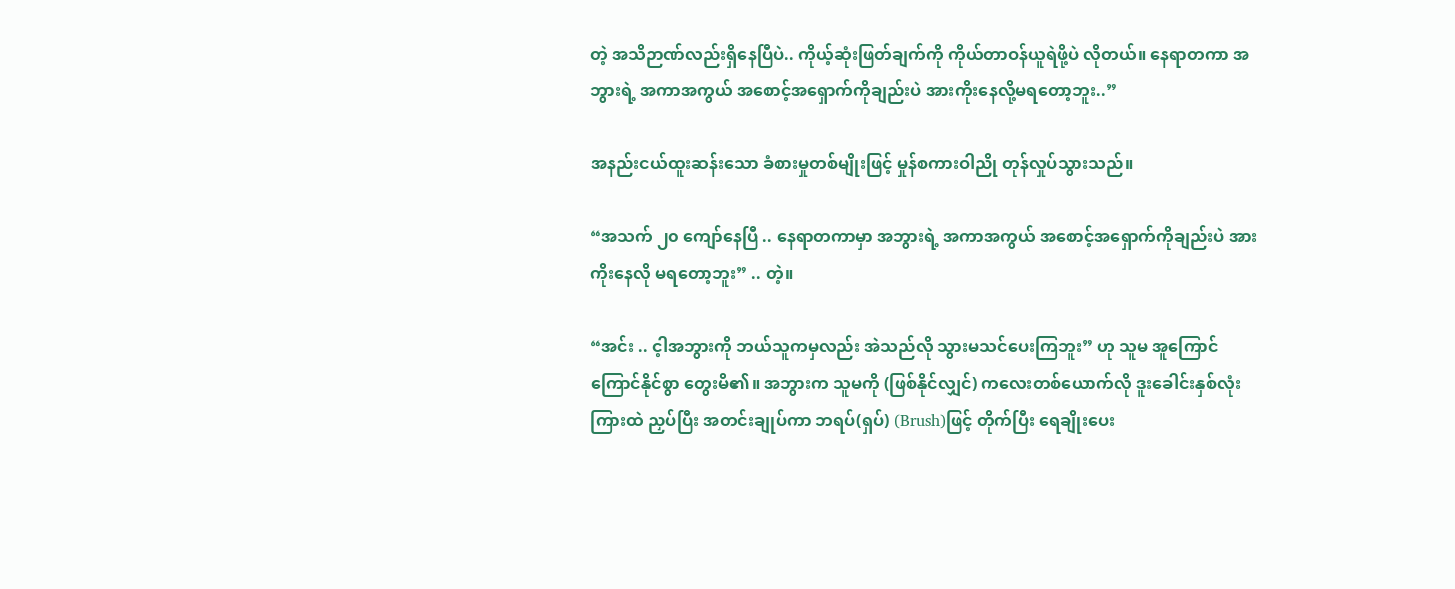တဲ့ အသိဉာဏ်လည်းရှိနေပြီပဲ.. ကိုယ့်ဆုံးဖြတ်ချက်ကို ကိုယ်တာဝန်ယူရဲဖို့ပဲ လိုတယ်။ နေရာတကာ အဘွားရဲ့ အကာအကွယ် အစောင့်အရှောက်ကိုချည်းပဲ အားကိုးနေလို့မရတော့ဘူး..”

အနည်းငယ်ထူးဆန်းသော ခံစားမှုတစ်မျိုးဖြင့် မှုန်စကားဝါညို တုန်လှုပ်သွားသည်။

“အသက် ၂၀ ကျော်နေပြီ .. နေရာတကာမှာ အဘွားရဲ့ အကာအကွယ် အစောင့်အရှောက်ကိုချည်းပဲ အားကိုးနေလို မရတော့ဘူး” .. တဲ့။

“အင်း .. င့ါအဘွားကို ဘယ်သူကမှလည်း အဲသည်လို သွားမသင်ပေးကြဘူး” ဟု သူမ အူကြောင်ကြောင်နိုင်စွာ တွေးမိ၏။ အဘွားက သူမကို (ဖြစ်နိုင်လျှင်) ကလေးတစ်ယောက်လို ဒူးခေါင်းနှစ်လုံးကြားထဲ ညှပ်ပြီး အတင်းချုပ်ကာ ဘရပ်(ရှပ်) (Brush)ဖြင့် တိုက်ပြီး ရေချိုးပေး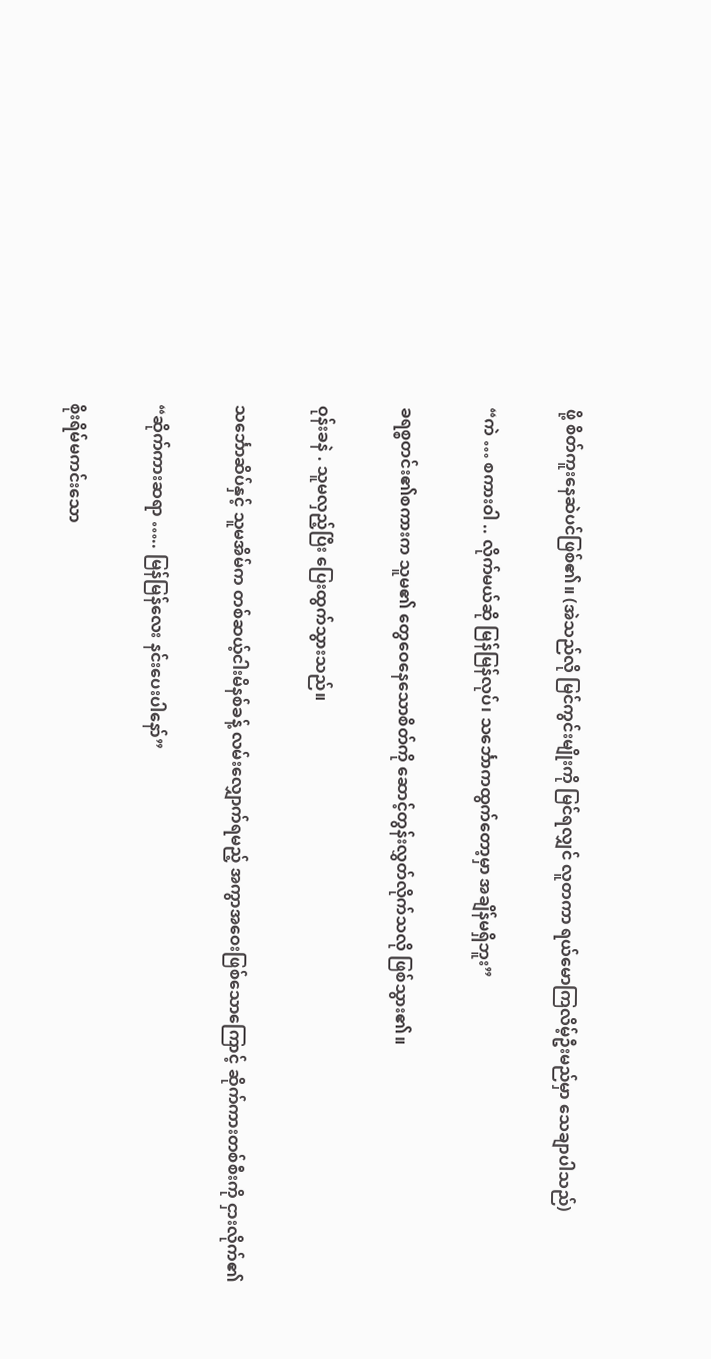ဖို့ စိတ်ကူးနေဆဲပင်ဖြစ်၏။ (အဲသည်လို မြင်ကွင်းမျိုးကို မြင်ရလျှင် လူတကာ ရယ်မောကြလိမ့်ဦးမည်မှာ သေချာပါသည်)

“ကဲ … စကားဝါ .. လိုက်မယ်ဆို မြန်မြန်လုပ်၊ သင်္ဘောကထွက်တော့မှာ အချိန်မရှိဘူး”

ခရစ္စတင်း၏စကားက သူမ၏ တွေဝေနေသောစိတ်ကို ဆောင့်တွန်းလွှတ်လိုက်သလို ဖြစ်သွား၏။

ဝုန်းခနဲ . သူမလှည့်ပြီး ပြေးထွက်သွားသည်။

သင်္ဘောဆိပ်နှင့် သူမအိမ်က တစ်ဆယ့်ငါးမိနစ်ခန့် လမ်းလျှောက်ရမည့် အကွာအဝေးဖြစ်သောကြောင့် ဆိုက်ကားတစ်စီးကို ငှားလိုက်၏

“ဆိုက်ကားဆရာ ….. မြန်မြန်လေး နင်းပေးပါနော်”

စိုးရိမ်မကင်းသော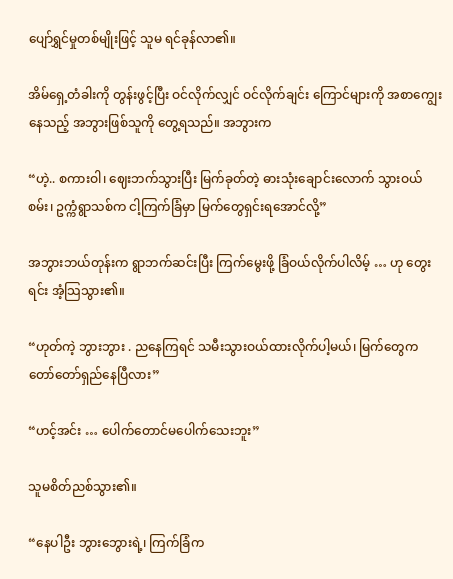ပျော်ရွှင်မှုတစ်မျိုးဖြင့် သူမ ရင်ခုန်လာ၏။

အိမ်ရှေ့တံခါးကို တွန်းဖွင့်ပြီး ဝင်လိုက်လျှင် ဝင်လိုက်ချင်း ကြောင်များကို အစာကျွေးနေသည့် အဘွားဖြစ်သူကို တွေ့ရသည်။ အဘွားက

“ဟဲ့.. စကားဝါ၊ ဈေးဘက်သွားပြီး မြက်ခုတ်တဲ့ ဓားသုံးချောင်းလောက် သွားဝယ်စမ်း၊ ဥက္ကံရွာသစ်က ငါ့ကြက်ခြံမှာ မြက်တွေရှင်းရအောင်လို့”

အဘွားဘယ်တုန်းက ရွာဘက်ဆင်းပြီး ကြက်မွေးဖို့ ခြံဝယ်လိုက်ပါလိမ့် … ဟု တွေးရင်း အံ့သြသွား၏။

“ဟုတ်ကဲ့ ဘွားဘွား . ညနေကြရင် သမီးသွားဝယ်ထားလိုက်ပါ့မယ်၊ မြက်တွေက တော်တော်ရှည်နေပြီလား”

“ဟင့်အင်း … ပေါက်တောင်မပေါက်သေးဘူး”

သူမစိတ်ညစ်သွား၏။

“နေပါဦး ဘွားဘွေားရဲ့၊ ကြက်ခြံက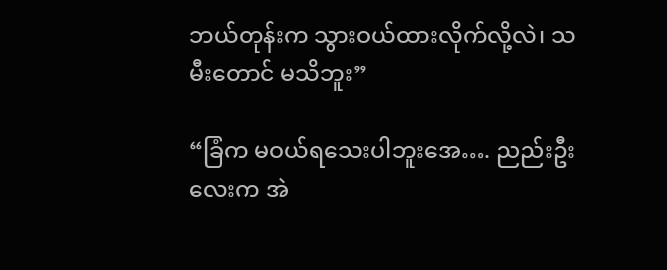ဘယ်တုန်းက သွားဝယ်ထားလိုက်လို့လဲ၊ သမီးတောင် မသိဘူး”

“ခြံက မဝယ်ရသေးပါဘူးအေ…. ညည်းဦးလေးက အဲ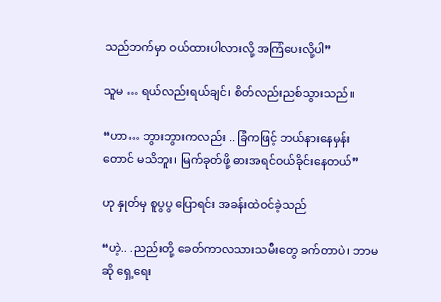သည်ဘက်မှာ ဝယ်ထားပါလားလို့ အကြံပေးလို့ပါ”

သူမ … ရယ်လည်းရယ်ချင်၊ စိတ်လည်းညစ်သွားသည်။

“ဟာ… ဘွားဘွားကလည်း .. ခြံကဖြင့် ဘယ်နားနေမှန်းတောင် မသိဘူး၊ မြက်ခုတ်ဖို့ ဓားအရင်ဝယ်ခိုင်းနေတယ်”

ဟု နှုတ်မှ စူပွပွ ပြောရင်း အခန်းထဲဝင်ခဲ့သည်

“ဟဲ့.. .ညည်းတို့ ခေတ်ကာလသားသမီးတွေ ခက်တာပဲ၊ ဘာမဆို ရှေ့ရေး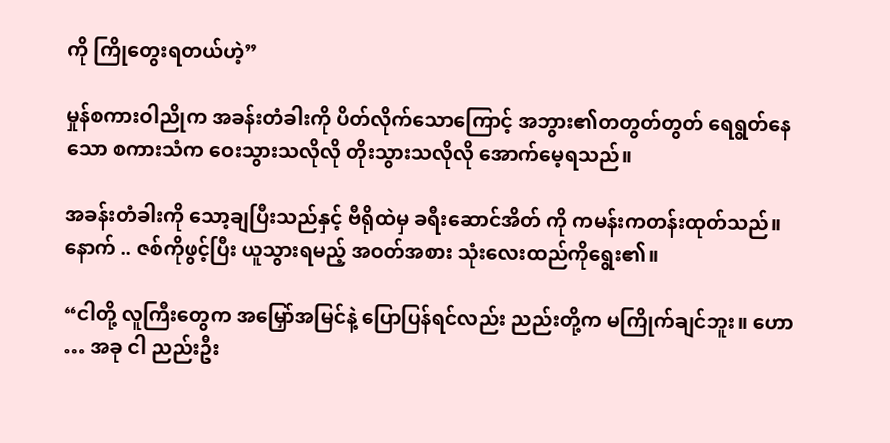ကို ကြိုတွေးရတယ်ဟဲ့”

မှုန်စကားဝါညိုက အခန်းတံခါးကို ပိတ်လိုက်သောကြောင့် အဘွား၏တတွတ်တွတ် ရေရွတ်နေသော စကားသံက ဝေးသွားသလိုလို တိုးသွားသလိုလို အောက်မေ့ရသည်။

အခန်းတံခါးကို သော့ချပြီးသည်နှင့် ဗီရိုထဲမှ ခရီးဆောင်အိတ် ကို ကမန်းကတန်းထုတ်သည်။ နောက် .. ဇစ်ကိုဖွင့်ပြီး ယူသွားရမည့် အဝတ်အစား သုံးလေးထည်ကိုရွေး၏။

“ငါတို့ လူကြီးတွေက အမြှော်အမြင်နဲ့ ပြောပြန်ရင်လည်း ညည်းတို့က မကြိုက်ချင်ဘူး။ ဟော … အခု ငါ ညည်းဦး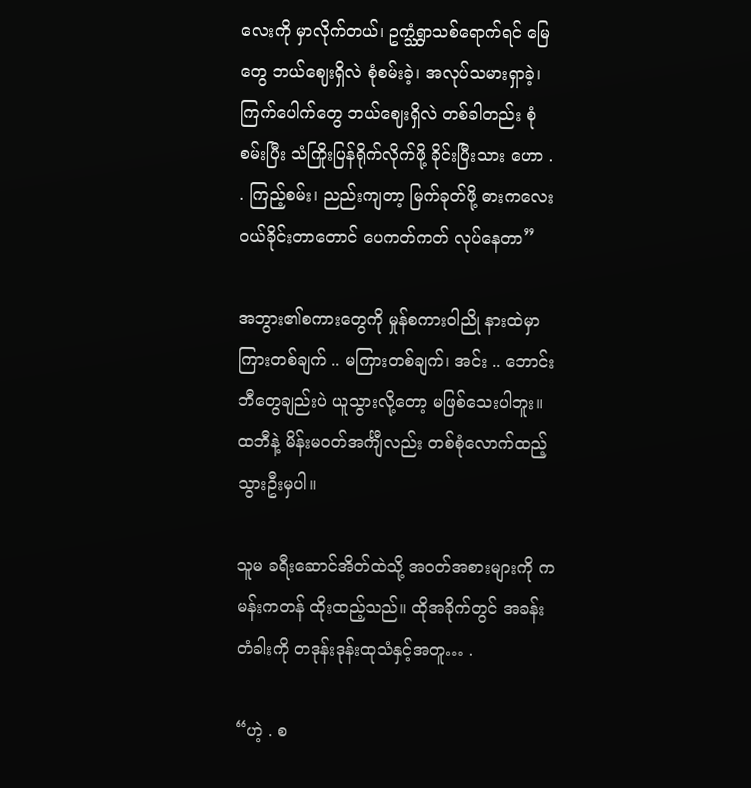လေးကို မှာလိုက်တယ်၊ ဥက္သံရွာသစ်ရောက်ရင် မြေတွေ ဘယ်ဈေးရှိလဲ စုံစမ်းခဲ့၊ အလုပ်သမားရှာခဲ့၊ ကြက်ပေါက်တွေ ဘယ်ဈေးရှိလဲ တစ်ခါတည်း စုံစမ်းပြီး သံကြိုးပြန်ရိုက်လိုက်ဖို့ ခိုင်းပြီးသား ဟော . . ကြည့်စမ်း၊ ညည်းကျတာ့ မြက်ခုတ်ဖို့ ဓားကလေး ဝယ်ခိုင်းတာတောင် ပေကတ်ကတ် လုပ်နေတာ”

အဘွား၏စကားတွေကို မှုန်စကားဝါညို နားထဲမှာ ကြားတစ်ချက် .. မကြားတစ်ချက်၊ အင်း .. ဘောင်းဘီတွေချည်းပဲ ယူသွားလို့တော့ မဖြစ်သေးပါဘူး။ ထဘီနဲ့ မိန်းမဝတ်အင်္ကျီလည်း တစ်စုံလောက်ထည့်သွားဦးမှပါ။

သူမ ခရီးဆောင်အိတ်ထဲသို့ အဝတ်အစားများကို ကမန်းကတန် ထိုးထည့်သည်။ ထိုအခိုက်တွင် အခန်းတံခါးကို တဒုန်းဒုန်းထုသံနှင့်အတူ… .

“ဟဲ့ . စ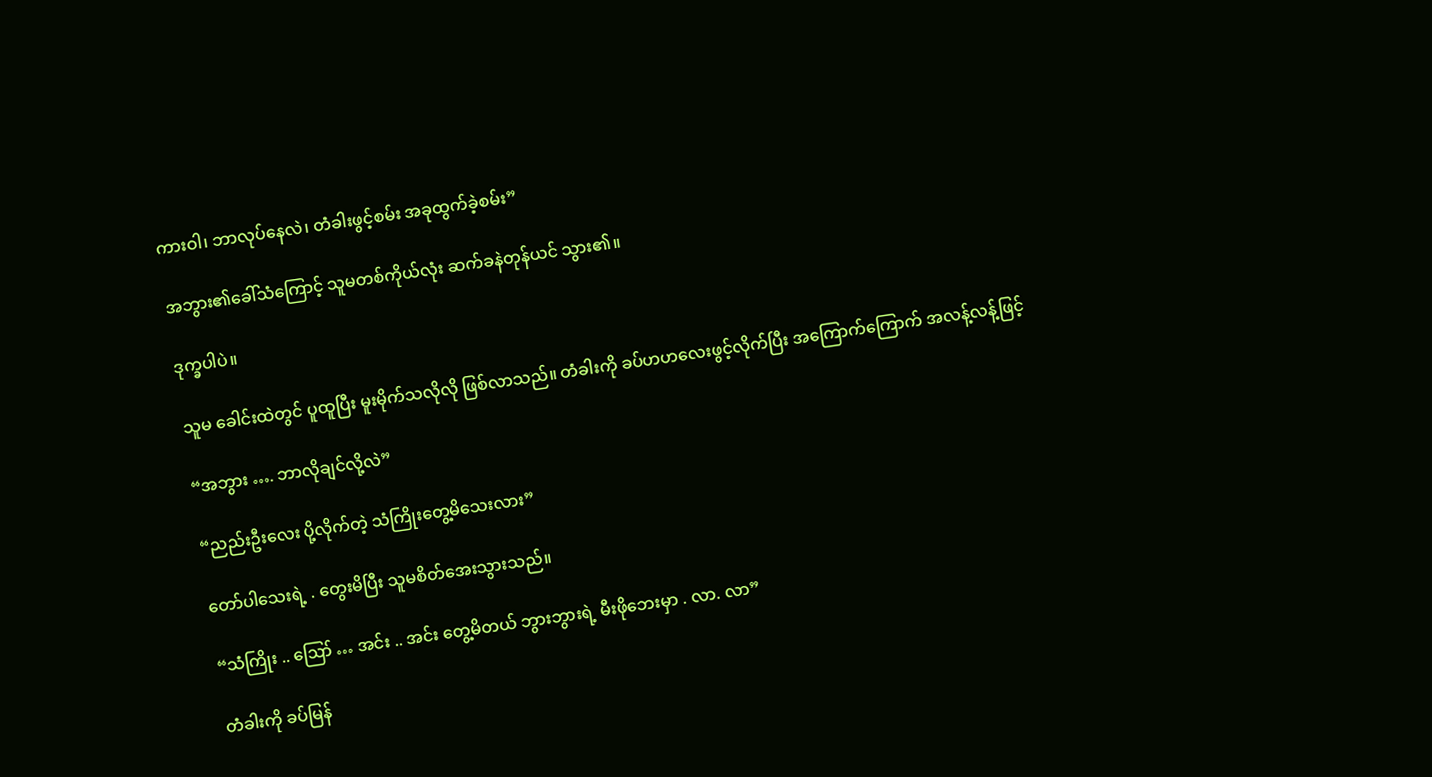ကားဝါ၊ ဘာလုပ်နေလဲ၊ တံခါးဖွင့်စမ်း အခုထွက်ခဲ့စမ်း”

အဘွား၏ခေါ်သံကြောင့် သူမတစ်ကိုယ်လုံး ဆက်ခနဲတုန်ယင် သွား၏။

ဒုက္ခပါပဲ။

သူမ ခေါင်းထဲတွင် ပူထူပြီး မူးမိုက်သလိုလို ဖြစ်လာသည်။ တံခါးကို ခပ်ဟဟလေးဖွင့်လိုက်ပြီး အကြောက်ကြောက် အလန့်လန့်ဖြင့်

“အဘွား …. ဘာလိုချင်လို့လဲ”

“ညည်းဦးလေး ပို့လိုက်တဲ့ သံကြိုးတွေ့မိသေးလား”

တော်ပါသေးရဲ့ . တွေးမိပြီး သူမစိတ်အေးသွားသည်။

“သံကြိုး .. ဪ … အင်း .. အင်း တွေ့မိတယ် ဘွားဘွားရဲ့ မီးဖိုဘေးမှာ . လာ. လာ”

တံခါးကို ခပ်မြန်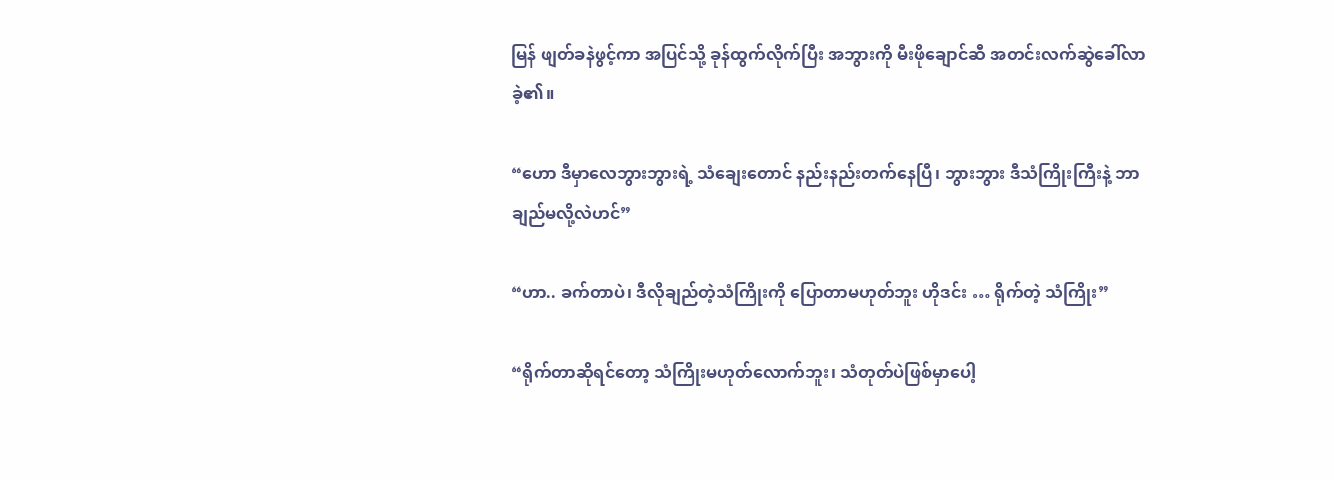မြန် ဖျတ်ခနဲဖွင့်ကာ အပြင်သို့ ခုန်ထွက်လိုက်ပြီး အဘွားကို မီးဖိုချောင်ဆီ အတင်းလက်ဆွဲခေါ်လာခဲ့၏။

“ဟော ဒီမှာလေဘွားဘွားရဲ့ သံချေးတောင် နည်းနည်းတက်နေပြီ၊ ဘွားဘွား ဒီသံကြိုးကြီးနဲ့ ဘာချည်မလို့လဲဟင်”

“ဟာ.. ခက်တာပဲ၊ ဒီလိုချည်တဲ့သံကြိုးကို ပြောတာမဟုတ်ဘူး ဟိုဒင်း … ရိုက်တဲ့ သံကြိုး”

“ရိုက်တာဆိုရင်တော့ သံကြိုးမဟုတ်လောက်ဘူး၊ သံတုတ်ပဲဖြစ်မှာပေါ့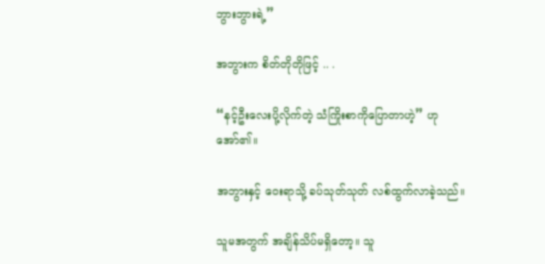ဘွားဘွားရဲ့”

အဘွားက စိတ်တိုတိုဖြင့် .. .

“နင့်ဦးလေးပို့လိုက်တဲ့ သံကြိုးစာကိုပြောတာဟဲ့” ဟု အော်၏။

အဘွားနှင့် ဝေးရာသို့ ခပ်သုတ်သုတ် လစ်ထွက်လာခဲ့သည်။

သူမအတွက် အချိန်သိပ်မရှိတော့။ သူ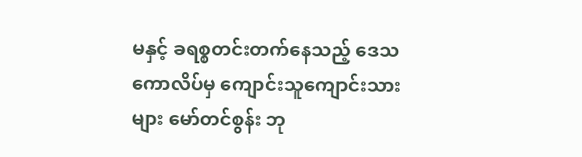မနှင့် ခရစ္စတင်းတက်နေသည့် ဒေသကောလိပ်မှ ကျောင်းသူကျောင်းသားများ မော်တင်စွန်း ဘု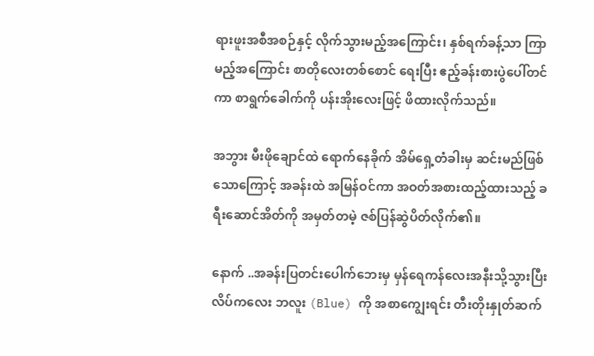ရားဖူးအစီအစဉ်နှင့် လိုက်သွားမည့်အကြောင်း၊ နှစ်ရက်ခန့်သာ ကြာမည့်အကြောင်း စာတိုလေးတစ်စောင် ရေးပြီး ဧည့်ခန်းစားပွဲပေါ်တင်ကာ စာရွက်ခေါက်ကို ပန်းအိုးလေးဖြင့် ဖိထားလိုက်သည်။

အဘွား မီးဖိုချောင်ထဲ ရောက်နေခိုက် အိမ်ရှေ့တံခါးမှ ဆင်းမည်ဖြစ်သောကြောင့် အခန်းထဲ အမြန်ဝင်ကာ အဝတ်အစားထည့်ထားသည့် ခရီးဆောင်အိတ်ကို အမှတ်တမဲ့ ဇစ်ပြန်ဆွဲပိတ်လိုက်၏။

နောက် ..အခန်းပြတင်းပေါက်ဘေးမှ မှန်ရေကန်လေးအနီးသို့သွားပြီး လိပ်ကလေး ဘလူး (Blue) ကို အစာကျွေးရင်း တီးတိုးနှုတ်ဆက်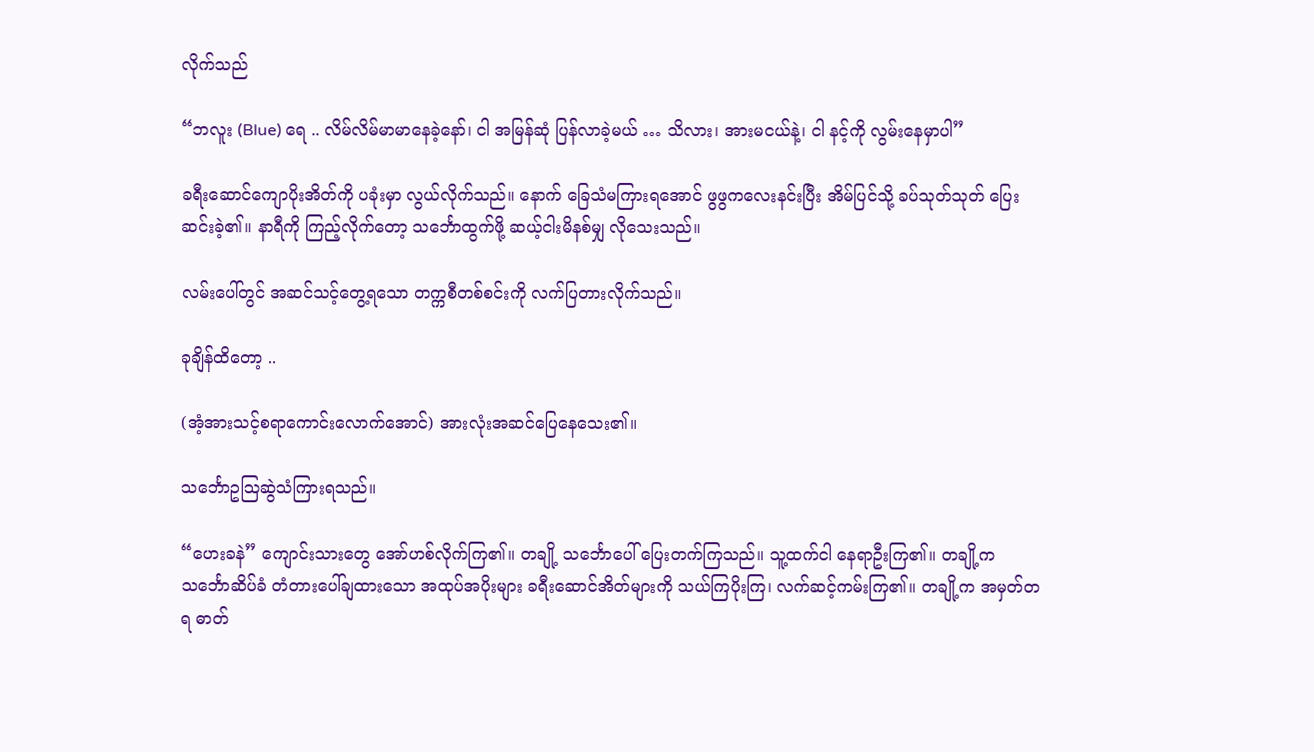လိုက်သည်

“ဘလူး (Blue) ရေ .. လိမ်လိမ်မာမာနေခဲ့နော်၊ ငါ အမြန်ဆုံ ပြန်လာခဲ့မယ် … သိလား၊ အားမငယ်နဲ့၊ ငါ နင့်ကို လွမ်းနေမှာပါ”

ခရီးဆောင်ကျောပိုးအိတ်ကို ပခုံးမှာ လွယ်လိုက်သည်။ နောက် ခြေသံမကြားရအောင် ဖွဖွကလေးနင်းပြီး အိမ်ပြင်သို့ ခပ်သုတ်သုတ် ပြေးဆင်းခဲ့၏။ နာရီကို ကြည့်လိုက်တော့ သင်္ဘောထွက်ဖို့ ဆယ့်ငါးမိနစ်မျှ လိုသေးသည်။

လမ်းပေါ်တွင် အဆင်သင့်တွေ့ရသော တက္ကစီတစ်စင်းကို လက်ပြတားလိုက်သည်။

ခုချိန်ထိတော့ ..

(အံ့အားသင့်စရာကောင်းလောက်အောင်) အားလုံးအဆင်ပြေနေသေး၏။

သင်္ဘောဥသြဆွဲသံကြားရသည်။

“ဟေးခနဲ” ကျောင်းသားတွေ အော်ဟစ်လိုက်ကြ၏။ တချို့ သင်္ဘောပေါ် ပြေးတက်ကြသည်။ သူ့ထက်ငါ နေရာဦးကြ၏။ တချို့က သင်္ဘောဆိပ်ခံ တံတားပေါ်ချထားသော အထုပ်အပိုးများ ခရီးဆောင်အိတ်များကို သယ်ကြပိုးကြ၊ လက်ဆင့်ကမ်းကြ၏။ တချို့က အမှတ်တရ ဓာတ်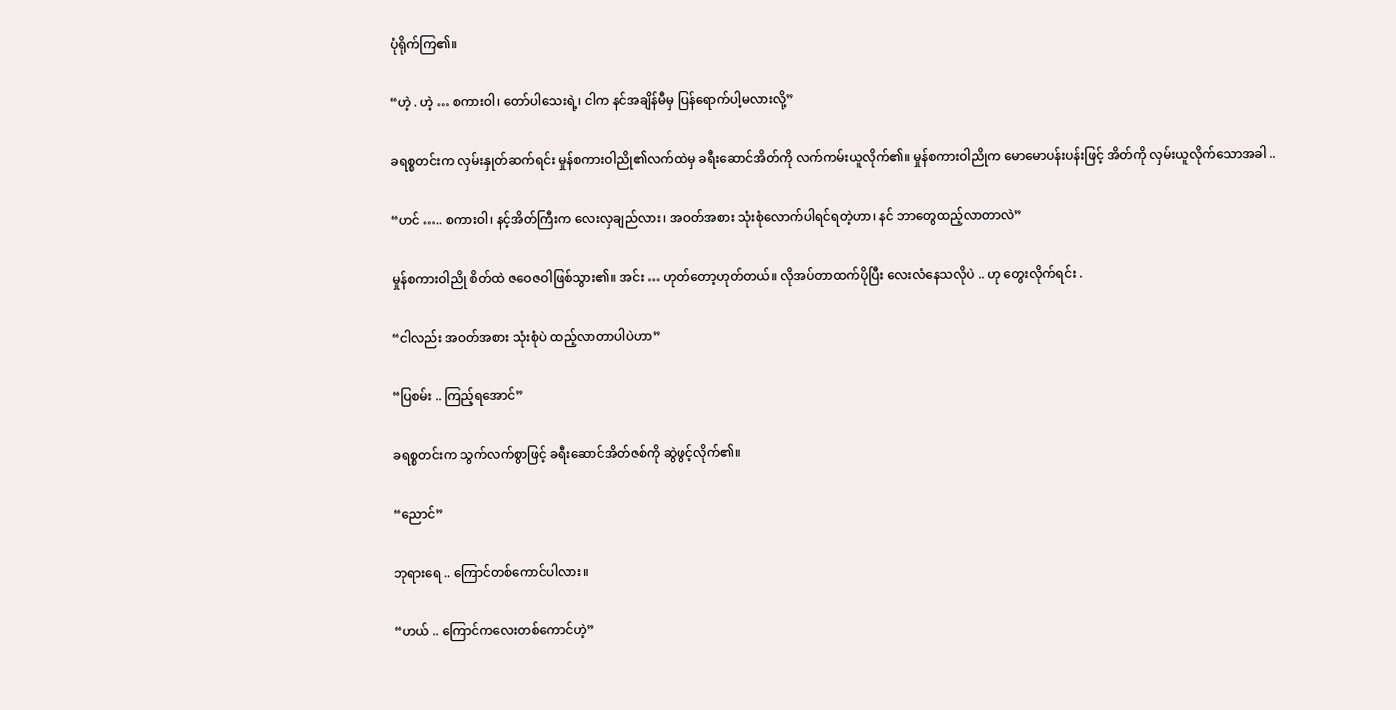ပုံရိုက်ကြ၏။

“ဟဲ့ . ဟဲ့ … စကားဝါ၊ တော်ပါသေးရဲ့၊ ငါက နင်အချိန်မီမှ ပြန်ရောက်ပါ့မလားလို့”

ခရစ္စတင်းက လှမ်းနှုတ်ဆက်ရင်း မှုန်စကားဝါညို၏လက်ထဲမှ ခရီးဆောင်အိတ်ကို လက်ကမ်းယူလိုက်၏။ မှုန်စကားဝါညိုက မောမောပန်းပန်းဖြင့် အိတ်ကို လှမ်းယူလိုက်သောအခါ ..

“ဟင် ….. စကားဝါ၊ နင့်အိတ်ကြီးက လေးလှချည်လား၊ အဝတ်အစား သုံးစုံလောက်ပါရင်ရတဲ့ဟာ၊ နင် ဘာတွေထည့်လာတာလဲ”

မှုန်စကားဝါညို စိတ်ထဲ ဇဝေဇဝါဖြစ်သွား၏။ အင်း … ဟုတ်တော့ဟုတ်တယ်။ လိုအပ်တာထက်ပိုပြီး လေးလံနေသလိုပဲ .. ဟု တွေးလိုက်ရင်း .

“ငါလည်း အဝတ်အစား သုံးစုံပဲ ထည့်လာတာပါပဲဟာ”

“ပြစမ်း .. ကြည့်ရအောင်”

ခရစ္စတင်းက သွက်လက်စွာဖြင့် ခရီးဆောင်အိတ်ဇစ်ကို ဆွဲဖွင့်လိုက်၏။

“ညောင်”

ဘုရားရေ .. ကြောင်တစ်ကောင်ပါလား။

“ဟယ် .. ကြောင်ကလေးတစ်ကောင်ဟဲ့”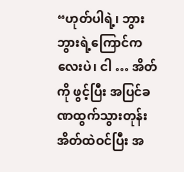“ဟုတ်ပါရဲ့၊ ဘွားဘွားရဲ့ကြောင်ကလေးပဲ၊ ငါ … အိတ်ကို ဖွင့်ပြီး အပြင်ခဏထွက်သွားတုန်း အိတ်ထဲဝင်ပြီး အ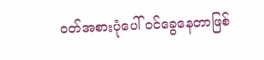ဝတ်အစားပုံပေါ် ဝင်ခွေနေတာဖြစ်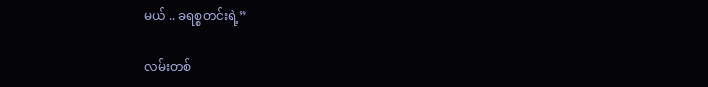မယ် .. ခရစ္စတင်းရဲ့”

လမ်းတစ်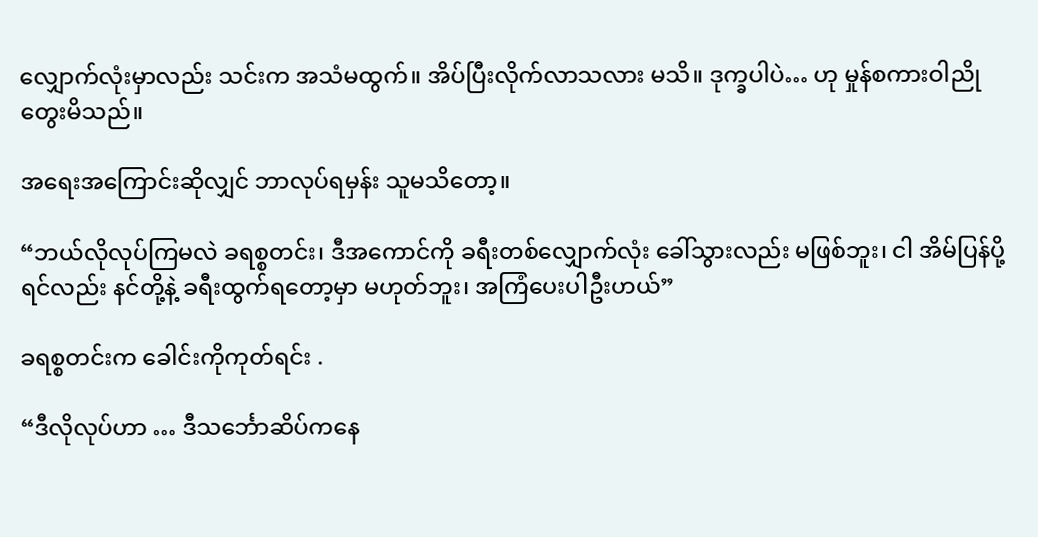လျှောက်လုံးမှာလည်း သင်းက အသံမထွက်။ အိပ်ပြီးလိုက်လာသလား မသိ။ ဒုက္ခပါပဲ… ဟု မှုန်စကားဝါညို တွေးမိသည်။

အရေးအကြောင်းဆိုလျှင် ဘာလုပ်ရမှန်း သူမသိတော့။

“ဘယ်လိုလုပ်ကြမလဲ ခရစ္စတင်း၊ ဒီအကောင်ကို ခရီးတစ်လျှောက်လုံး ခေါ်သွားလည်း မဖြစ်ဘူး၊ ငါ အိမ်ပြန်ပို့ရင်လည်း နင်တို့နဲ့ ခရီးထွက်ရတော့မှာ မဟုတ်ဘူး၊ အကြံပေးပါဦးဟယ်”

ခရစ္စတင်းက ခေါင်းကိုကုတ်ရင်း .

“ဒီလိုလုပ်ဟာ … ဒီသင်္ဘောဆိပ်ကနေ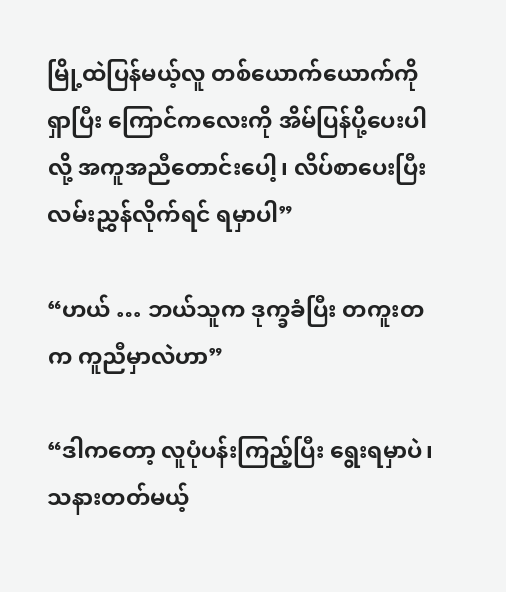မြို့ထဲပြန်မယ့်လူ တစ်ယောက်ယောက်ကို ရှာပြီး ကြောင်ကလေးကို အိမ်ပြန်ပို့ပေးပါလို့ အကူအညီတောင်းပေါ့၊ လိပ်စာပေးပြီး လမ်းညွှန်လိုက်ရင် ရမှာပါ”

“ဟယ် … ဘယ်သူက ဒုက္ခခံပြီး တကူးတက ကူညီမှာလဲဟာ”

“ဒါကတော့ လူပုံပန်းကြည့်ပြီး ရွေးရမှာပဲ၊ သနားတတ်မယ့်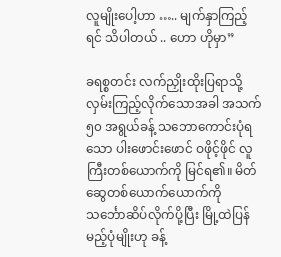လူမျိုးပေါ့ဟာ ….. မျက်နှာကြည့်ရင် သိပါတယ် .. ဟော ဟိုမှာ”

ခရစ္စတင်း လက်ညှိုးထိုးပြရာသို့ လှမ်းကြည့်လိုက်သောအခါ အသက် ၅၀ အရွယ်ခန့် သဘောကောင်းပုံရသော ပါးဖောင်းဖောင် ဝဖိုင့်ဖိုင် လူကြီးတစ်ယောက်ကို မြင်ရ၏။ မိတ်ဆွေတစ်ယောက်ယောက်ကို သင်္ဘောဆိပ်လိုက်ပို့ပြီး မြို့ထဲပြန်မည့်ပုံမျိုးဟု ခန့်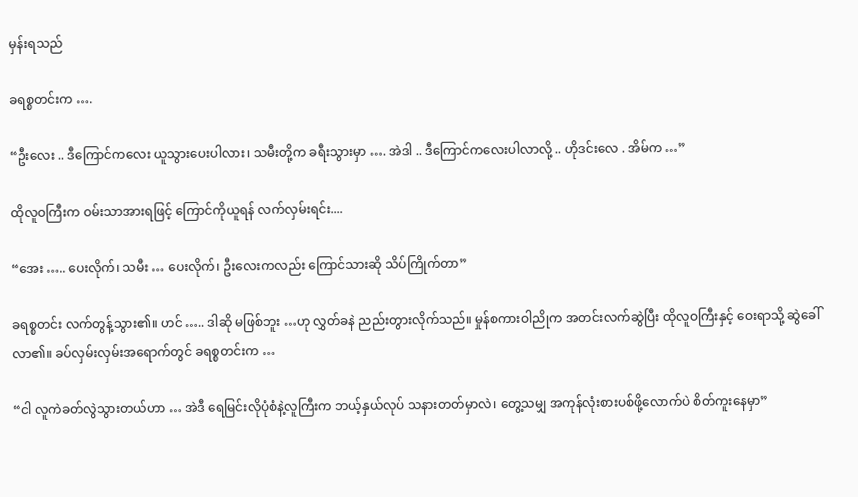မှန်းရသည်

ခရစ္စတင်းက ….

“ဦးလေး .. ဒီကြောင်ကလေး ယူသွားပေးပါလား၊ သမီးတို့က ခရီးသွားမှာ …. အဲဒါ .. ဒီကြောင်ကလေးပါလာလို့ .. ဟိုဒင်းလေ . အိမ်က …”

ထိုလူဝကြီးက ဝမ်းသာအားရဖြင့် ကြောင်ကိုယူရန် လက်လှမ်းရင်း....

“အေး ….. ပေးလိုက်၊ သမီး … ပေးလိုက်၊ ဦးလေးကလည်း ကြောင်သားဆို သိပ်ကြိုက်တာ”

ခရစ္စတင်း လက်တွန့်သွား၏။ ဟင် ….. ဒါဆို မဖြစ်ဘူး …ဟု လွှတ်ခနဲ ညည်းတွားလိုက်သည်။ မှုန်စကားဝါညိုက အတင်းလက်ဆွဲပြီး ထိုလူဝကြီးနှင့် ဝေးရာသို့ ဆွဲခေါ်လာ၏။ ခပ်လှမ်းလှမ်းအရောက်တွင် ခရစ္စတင်းက …

“ငါ လူကဲခတ်လွဲသွားတယ်ဟာ … အဲဒီ ရေမြင်းလိုပုံစံနဲ့လူကြီးက ဘယ့်နှယ်လုပ် သနားတတ်မှာလဲ၊ တွေ့သမျှ အကုန်လုံးစားပစ်ဖို့လောက်ပဲ စိတ်ကူးနေမှာ”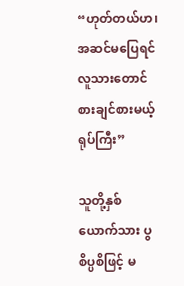“ဟုတ်တယ်ဟ၊ အဆင်မပြေရင် လူသားတောင် စားချင်စားမယ့် ရုပ်ကြီး”

သူတို့နှစ်ယောက်သား ပွစိပ္ပစိဖြင့် မ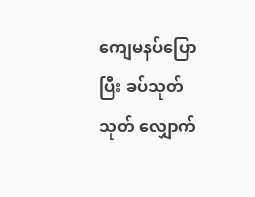ကျေမနပ်ပြောပြီး ခပ်သုတ်သုတ် လျှောက်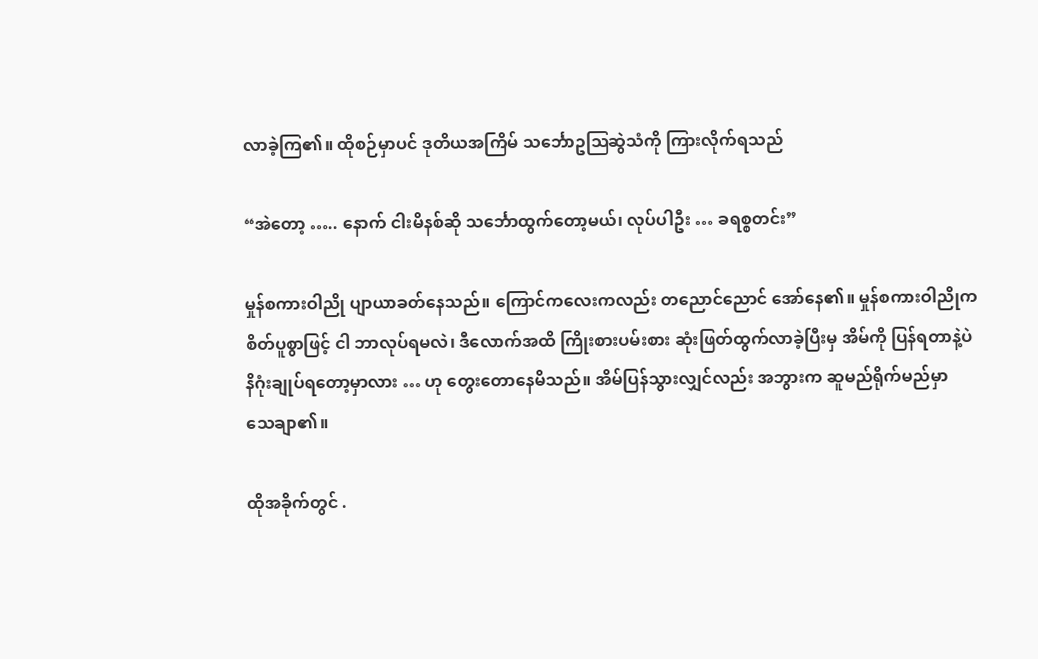လာခဲ့ကြ၏။ ထိုစဉ်မှာပင် ဒုတိယအကြိမ် သင်္ဘောဥဩဆွဲသံကို ကြားလိုက်ရသည်

“အဲတော့ ….. နောက် ငါးမိနစ်ဆို သင်္ဘောထွက်တော့မယ်၊ လုပ်ပါဦး … ခရစ္စတင်း”

မှုန်စကားဝါညို ပျာယာခတ်နေသည်။ ကြောင်ကလေးကလည်း တညောင်ညောင် အော်နေ၏။ မှုန်စကားဝါညိုက စိတ်ပူစွာဖြင့် ငါ ဘာလုပ်ရမလဲ၊ ဒီလောက်အထိ ကြိုးစားပမ်းစား ဆုံးဖြတ်ထွက်လာခဲ့ပြီးမှ အိမ်ကို ပြန်ရတာနဲ့ပဲ နိဂုံးချုပ်ရတော့မှာလား … ဟု တွေးတောနေမိသည်။ အိမ်ပြန်သွားလျှင်လည်း အဘွားက ဆူမည်ရိုက်မည်မှာ သေချာ၏။

ထိုအခိုက်တွင် .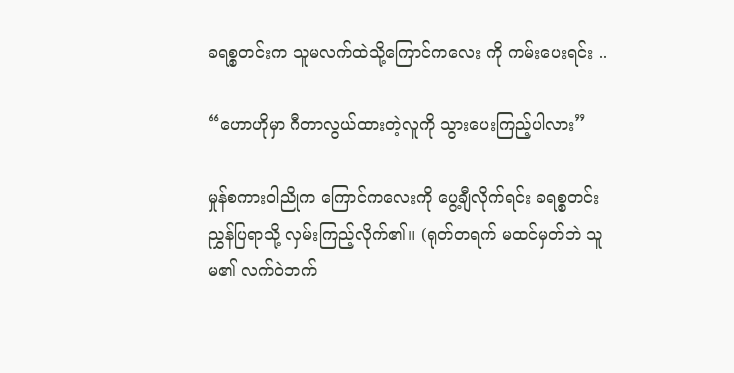ခရစ္စတင်းက သူမလက်ထဲသို့ကြောင်ကလေး ကို ကမ်းပေးရင်း ..

“ဟောဟိုမှာ ဂီတာလွယ်ထားတဲ့လူကို သွားပေးကြည့်ပါလား”

မှုန်စကားဝါညိုက ကြောင်ကလေးကို ပွေ့ချီလိုက်ရင်း ခရစ္စတင်း ညွှန်ပြရာသို့ လှမ်းကြည့်လိုက်၏။ (ရုတ်တရက် မထင်မှတ်ဘဲ သူမ၏ လက်ဝဲဘက်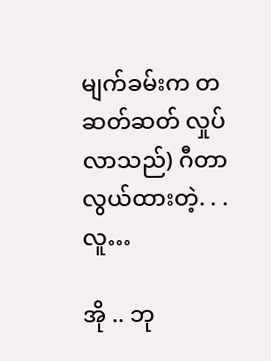မျက်ခမ်းက တဆတ်ဆတ် လှုပ်လာသည်) ဂီတာလွယ်ထားတဲ့. . . လူ…

အို .. ဘု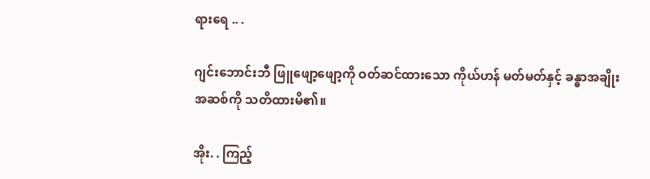ရားရေ .. .

ဂျင်းဘောင်းဘီ ဖြူဖျော့ဖျော့ကို ဝတ်ဆင်ထားသော ကိုယ်ဟန် မတ်မတ်နှင့် ခန္ဓာအချိုးအဆစ်ကို သတိထားမိ၏။

အိုး. . ကြည့်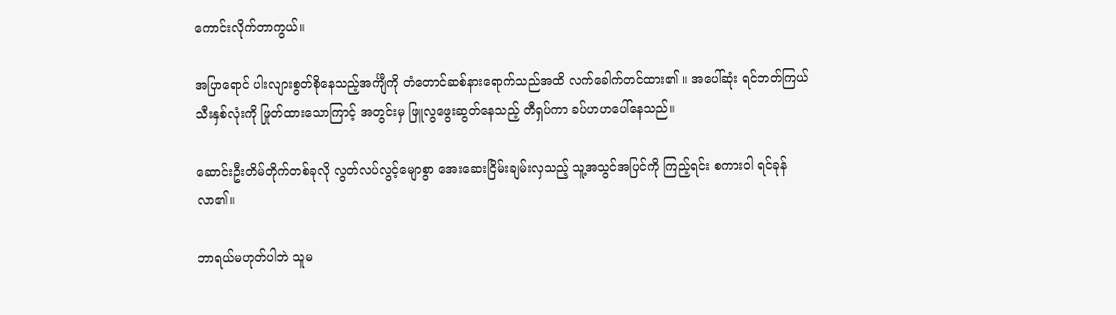ကောင်းလိုက်တာကွယ်။

အပြာရောင် ပါးလျားစွတ်စိုနေသည့်အင်္ကျီကို တံတောင်ဆစ်နားရောက်သည်အထိ လက်ခေါက်တင်ထား၏ ။ အပေါ်ဆုံး ရင်ဘတ်ကြယ်သီးနှစ်လုံးကို ဖြုတ်ထားသောကြာင့် အတွင်းမှ ဖြူလွဖွေးဆွတ်နေသည့် တီရှပ်ကာ ခပ်ဟဟပေါ်နေသည်။

ဆောင်းဦးတိမ်တိုက်တစ်ခုလို လွတ်လပ်လွင့်မျောစွာ အေးဆေးငြိမ်းချမ်းလှသည့် သူ့အသွင်အပြင်ကို ကြည့်ရင်း စကားဝါ ရင်ခုန်လာ၏။

ဘာရယ်မဟုတ်ပါဘဲ သူမ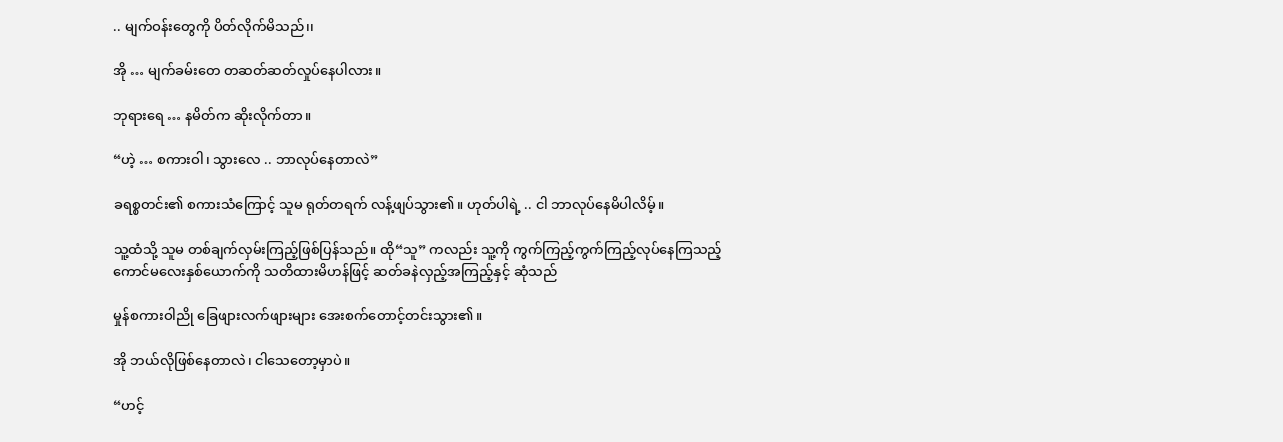.. မျက်ဝန်းတွေကို ပိတ်လိုက်မိသည်၊၊

အို … မျက်ခမ်းတေ တဆတ်ဆတ်လှုပ်နေပါလား။

ဘုရားရေ … နမိတ်က ဆိုးလိုက်တာ။

“ဟဲ့ … စကားဝါ၊ သွားလေ .. ဘာလုပ်နေတာလဲ”

ခရစ္စတင်း၏ စကားသံကြောင့် သူမ ရုတ်တရက် လန့်ဖျပ်သွား၏။ ဟုတ်ပါရဲ့ .. ငါ ဘာလုပ်နေမိပါလိမ့်။

သူ့ထံသို့ သူမ တစ်ချက်လှမ်းကြည့်ဖြစ်ပြန်သည်။ ထို“သူ” ကလည်း သူ့ကို ကွက်ကြည့်ကွက်ကြည့်လုပ်နေကြသည့် ကောင်မလေးနှစ်ယောက်ကို သတိထားမိဟန်ဖြင့် ဆတ်ခနဲလှည့်အကြည့်နှင့် ဆုံသည်

မှုန်စကားဝါညို ခြေဖျားလက်ဖျားများ အေးစက်တောင့်တင်းသွား၏။

အို ဘယ်လိုဖြစ်နေတာလဲ၊ ငါသေတော့မှာပဲ။

“ဟင့်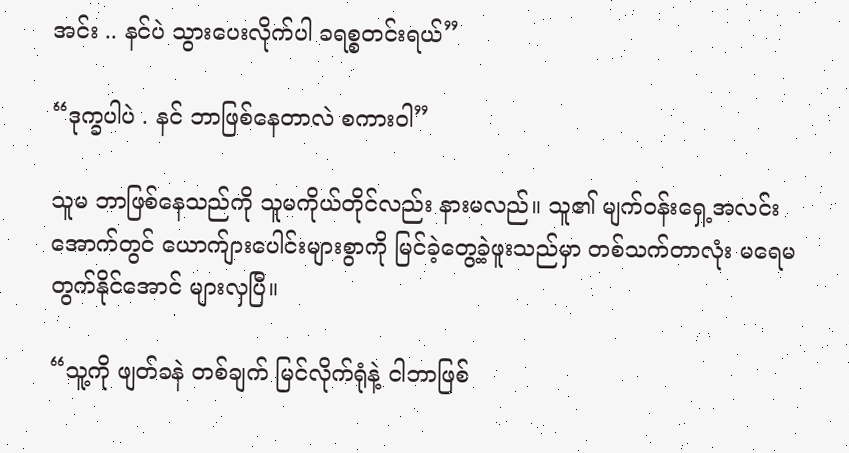အင်း .. နင်ပဲ သွားပေးလိုက်ပါ ခရစ္စတင်းရယ်”

“ဒုက္ခပါပဲ . နင် ဘာဖြစ်နေတာလဲ စကားဝါ”

သူမ ဘာဖြစ်နေသည်ကို သူမကိုယ်တိုင်လည်း နားမလည်။ သူ၏ မျက်ဝန်းရှေ့အလင်းအောက်တွင် ယောက်ျားပေါင်းများစွာကို မြင်ခဲ့တွေ့ခဲ့ဖူးသည်မှာ တစ်သက်တာလုံး မရေမတွက်နိုင်အောင် များလှပြီ။

“သူ့ကို ဖျတ်ခနဲ တစ်ချက် မြင်လိုက်ရုံနဲ့ ငါဘာဖြစ်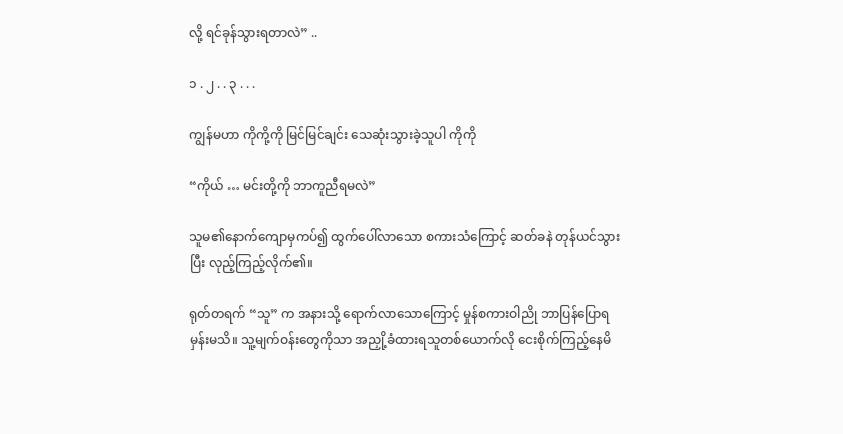လို့ ရင်ခုန်သွားရတာလဲ” ..

၁ . ၂ . . ၃ . . .

ကျွန်မဟာ ကိုကို့ကို မြင်မြင်ချင်း သေဆုံးသွားခဲ့သူပါ ကိုကို

“ကိုယ် … မင်းတို့ကို ဘာကူညီရမလဲ”

သူမ၏နောက်ကျောမှကပ်၍ ထွက်ပေါ်လာသော စကားသံကြောင့် ဆတ်ခနဲ တုန်ယင်သွားပြီး လုည့်ကြည့်လိုက်၏။

ရုတ်တရက် “သူ” က အနားသို့ ရောက်လာသောကြောင့် မှုန်စကားဝါညို ဘာပြန်ပြောရမှန်းမသိ။ သူ့မျက်ဝန်းတွေကိုသာ အညှို့ခံထားရသူတစ်ယောက်လို ငေးစိုက်ကြည့်နေမိ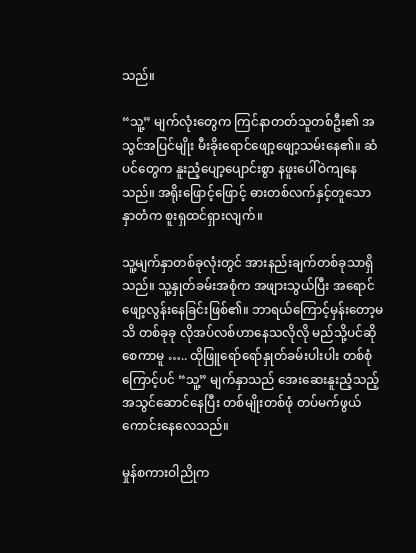သည်။

“သူ့” မျက်လုံးတွေက ကြင်နာတတ်သူတစ်ဦး၏ အသွင်အပြင်မျိုး မီးခိုးရောင်ဖျော့ဖျော့သမ်းနေ၏။ ဆံပင်တွေက နူးညံ့ပျော့ပျောင်းစွာ နဖူးပေါ်ဝဲကျနေသည်။ အရိုးဖြောင့်ဖြောင့် ဓားတစ်လက်နှင့်တူသော နှာတံက စူးရှထင်ရှားလျက်။

သူ့မျက်နှာတစ်ခုလုံးတွင် အားနည်းချက်တစ်ခုသာရှိသည်။ သူ့နှုတ်ခမ်းအစုံက အဖျားသွယ်ပြီး အရောင်ဖျော့လွန်းနေခြင်းဖြစ်၏။ ဘာရယ်ကြောင့်မှန်းတော့မသိ တစ်ခုခု လိုအပ်လစ်ဟာနေသလိုလို မည်သို့ပင်ဆိုစေကာမူ ….. ထိုဖြူရော်ရော်နှုတ်ခမ်းပါးပါး တစ်စုံကြောင့်ပင် “သူ့” မျက်နှာသည် အေးဆေးနူးညံ့သည့် အသွင်ဆောင်နေပြီး တစ်မျိုးတစ်ဖုံ တပ်မက်ဖွယ်ကောင်းနေလေသည်။

မှုန်စကားဝါညိုက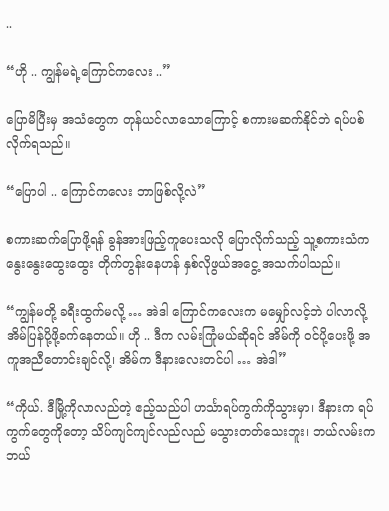..

“ဟို .. ကျွန်မရဲ့ကြောင်ကလေး ..”

ပြောမိပြီးမှ အသံတွေက တုန်ယင်လာသောကြောင့် စကားမဆက်နိုင်ဘဲ ရပ်ပစ်လိုက်ရသည်။

“ပြောပါ .. ကြောင်ကလေး ဘာဖြစ်လို့လဲ”

စကားဆက်ပြောဖို့ရန် ခွန်အားဖြည့်ကူပေးသလို ပြောလိုက်သည့် သူ့စကားသံက နွေးနွေးထွေးထွေး တိုက်တွန်းနေဟန် နှစ်လိုဖွယ်အငွေ့ အသက်ပါသည်။

“ကျွန်မတို့ ခရီးထွက်မလို့ … အဲဒါ ကြောင်ကလေးက မမျှော်လင့်ဘဲ ပါလာလို့ အိမ်ပြန်ပို့ဖို့ခက်နေတယ်။ ဟို .. ဒီက လမ်းကြုံမယ်ဆိုရင် အိမ်ကို ဝင်ပို့ပေးဖို့ အကူအညီတောင်းချင်လို့၊ အိမ်က ဒီနားလေးတင်ပါ … အဲဒါ”

“ကိုယ်. ဒီမြို့ကိုလာလည်တဲ့ ဧည့်သည်ပါ ဟင်္သာရပ်ကွက်ကိုသွားမှာ၊ ဒီနားက ရပ်ကွက်တွေကိုတော့ သိပ်ကျင်ကျင်လည်လည် မသွားတတ်သေးဘူး၊ ဘယ်လမ်းက ဘယ်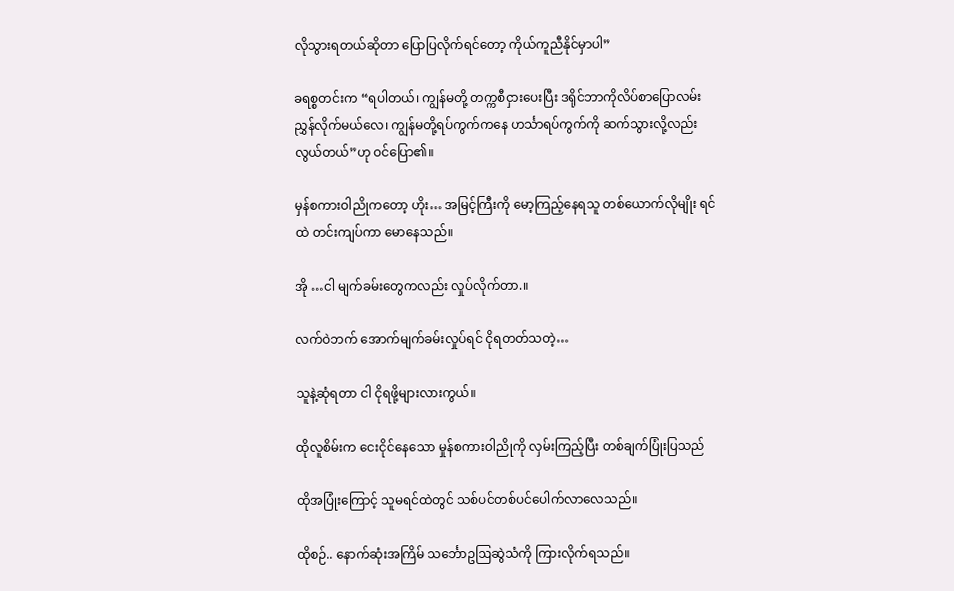လိုသွားရတယ်ဆိုတာ ပြောပြလိုက်ရင်တော့ ကိုယ်ကူညီနိုင်မှာပါ”

ခရစ္စတင်းက “ရပါတယ်၊ ကျွန်မတို့ တက္ကစီငှားပေးပြီး ဒရိုင်ဘာကိုလိပ်စာပြောလမ်းညွှန်လိုက်မယ်လေ၊ ကျွန်မတို့ရပ်ကွက်ကနေ ဟင်္သာရပ်ကွက်ကို ဆက်သွားလို့လည်း လွယ်တယ်”ဟု ဝင်ပြော၏။

မှန်စကားဝါညိုကတော့ ဟိုး… အမြင့်ကြီးကို မော့ကြည့်နေရသူ တစ်ယောက်လိုမျိုး ရင်ထဲ တင်းကျပ်ကာ မောနေသည်။

အို …ငါ မျက်ခမ်းတွေကလည်း လှုပ်လိုက်တာ.။

လက်ဝဲဘက် အောက်မျက်ခမ်းလှုပ်ရင် ငိုရတတ်သတဲ့…

သူနဲ့ဆုံရတာ ငါ ငိုရဖို့များလားကွယ်။

ထိုလူစိမ်းက ငေးငိုင်နေသော မှုန်စကားဝါညိုကို လှမ်းကြည့်ပြီး တစ်ချက်ပြုံးပြသည်

ထိုအပြုံးကြောင့် သူမရင်ထဲတွင် သစ်ပင်တစ်ပင်ပေါက်လာလေသည်။

ထိုစဉ်.. နောက်ဆုံးအကြိမ် သင်္ဘောဥဩဆွဲသံကို ကြားလိုက်ရသည်။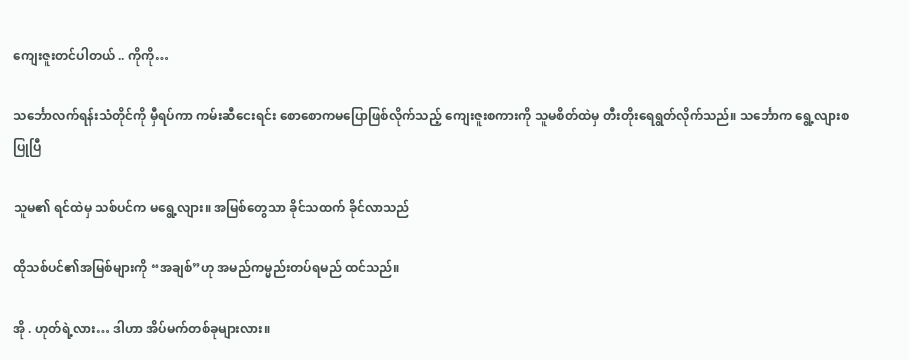ကျေးဇူးတင်ပါတယ် .. ကိုကို…

သင်္ဘောလက်ရန်းသံတိုင်ကို မှီရပ်ကာ ကမ်းဆီငေးရင်း စောစောကမပြောဖြစ်လိုက်သည့် ကျေးဇူးစကားကို သူမစိတ်ထဲမှ တီးတိုးရေရွတ်လိုက်သည်။ သင်္ဘောက ရွေ့လျားစပြုပြီ

သူမ၏ ရင်ထဲမှ သစ်ပင်က မရွေ့လျား။ အမြစ်တွေသာ ခိုင်သထက် ခိုင်လာသည်

ထိုသစ်ပင်၏အမြစ်များကို “အချစ်”ဟု အမည်ကမ္မည်းတပ်ရမည် ထင်သည်။

အို . ဟုတ်ရဲ့လား… ဒါဟာ အိပ်မက်တစ်ခုများလား။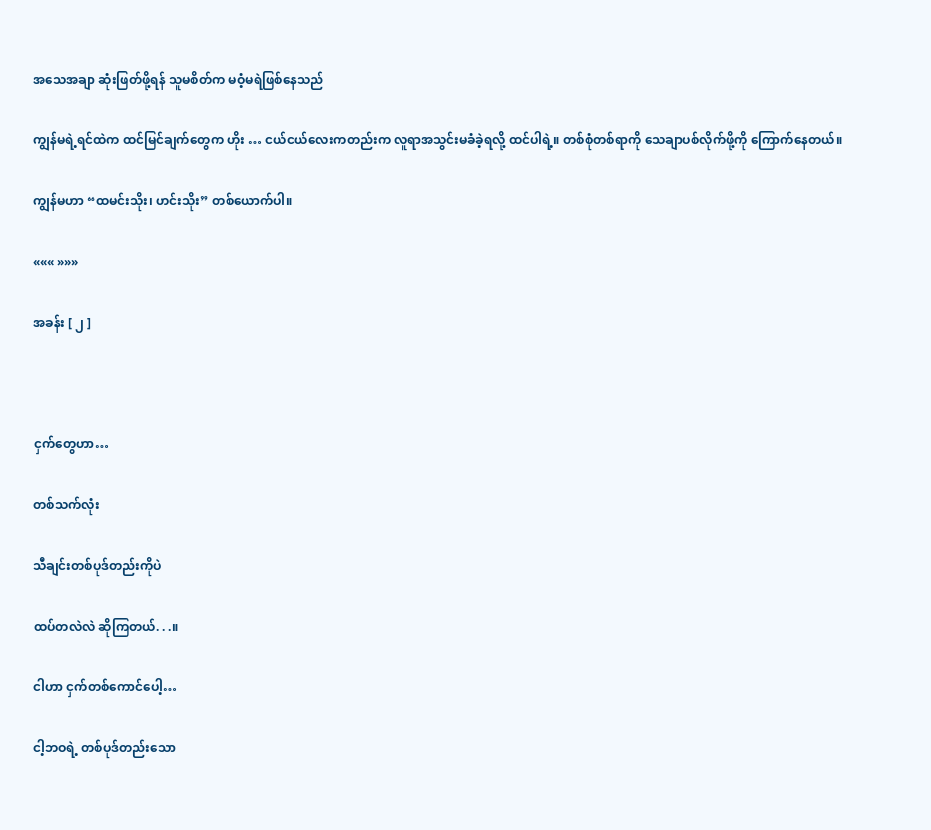အသေအချာ ဆုံးဖြတ်ဖို့ရန် သူမစိတ်က မဝံ့မရဲဖြစ်နေသည်

ကျွန်မရဲ့ရင်ထဲက ထင်မြင်ချက်တွေက ဟိုး … ငယ်ငယ်လေးကတည်းက လူရာအသွင်းမခံခဲ့ရလို့ ထင်ပါရဲ့။ တစ်စုံတစ်ရာကို သေချာပစ်လိုက်ဖို့ကို ကြောက်နေတယ်။

ကျွန်မဟာ “ထမင်းသိုး၊ ဟင်းသိုး” တစ်ယောက်ပါ။

««« »»»

အခန်း [ ၂ ]



ငှက်တွေဟာ…

တစ်သက်လုံး

သီချင်းတစ်ပုဒ်တည်းကိုပဲ

ထပ်တလဲလဲ ဆိုကြတယ်. . .။

ငါဟာ ငှက်တစ်ကောင်ပေါ့…

ငါ့ဘဝရဲ့ တစ်ပုဒ်တည်းသော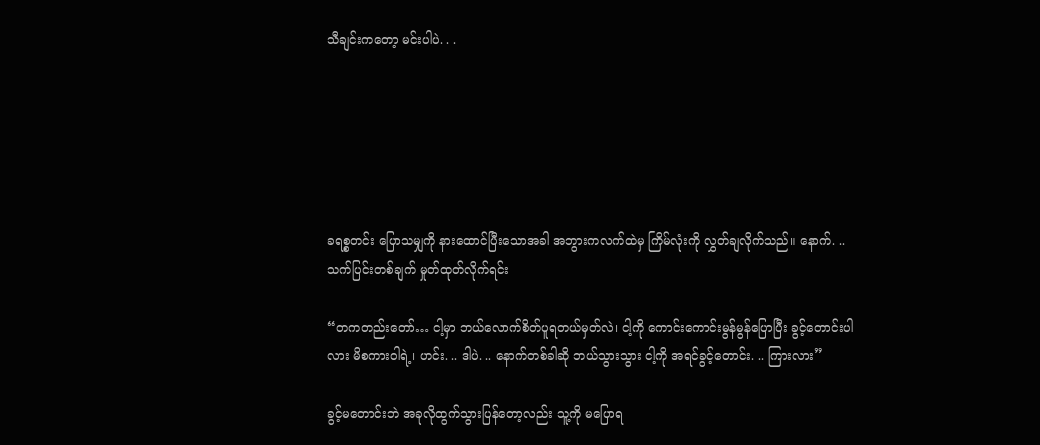သီချင်းကတော့ မင်းပါပဲ. . .






ခရစ္စတင်း ပြောသမျှကို နားထောင်ပြီးသောအခါ အဘွားကလက်ထဲမှ ကြိမ်လုံးကို လွှတ်ချလိုက်သည်။ နောက်. .. သက်ပြင်းတစ်ချက် မှုတ်ထုတ်လိုက်ရင်း

“တကတည်းတော်… ငါ့မှာ ဘယ်လောက်စိတ်ပူရတယ်မှတ်လဲ၊ ငါ့ကို ကောင်းကောင်းမွန်မွန်ပြောပြီး ခွင့်တောင်းပါလား မိစကားဝါရဲ့၊ ဟင်း. .. ဒါပဲ. .. နောက်တစ်ခါဆို ဘယ်သွားသွား ငါ့ကို အရင်ခွင့်တောင်း. .. ကြားလား”

ခွင့်မတောင်းဘဲ အခုလိုထွက်သွားပြန်တော့လည်း သူ့ကို မပြောရ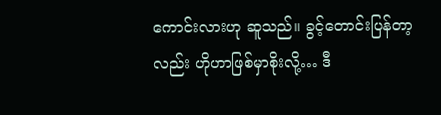ကောင်းလားဟု ဆူသည်။ ခွင့်တောင်းပြန်တာ့လည်း ဟိုဟာဖြစ်မှာစိုးလို့… ဒီ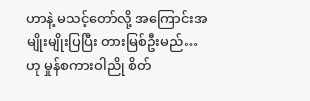ဟာနဲ့ မသင့်တော်လို့ အကြောင်းအမျိုးမျိုးပြပြီး တားမြစ်ဦးမည်… ဟု မှုန်စကားဝါညို စိတ်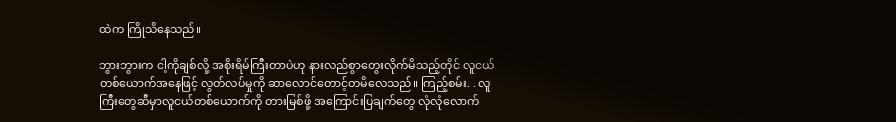ထဲက ကြိုသိနေသည်။

ဘွားဘွားက ငါ့ကိုချစ်လို့ အစိုးရိမ်ကြီးတာပဲဟု နားလည်စွာတွေးလိုက်မိသည့်တိုင် လူငယ်တစ်ယောက်အနေဖြင့် လွတ်လပ်မှုကို ဆာလောင်တောင့်တမိလေသည်။ ကြည့်စမ်း. . လူကြီးတွေဆီမှာလူငယ်တစ်ယောက်ကို တားမြစ်ဖို့ အကြောင်းပြချက်တွေ လုံလုံလောက်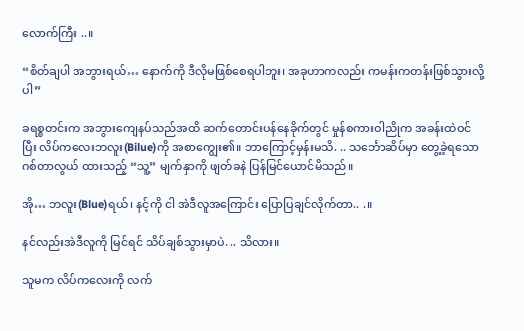လောက်ကြီး ..။

“စိတ်ချပါ အဘွားရယ်… နောက်ကို ဒီလိုမဖြစ်စေရပါဘူး၊ အခုဟာကလည်း ကမန်းကတန်းဖြစ်သွားလို့ပါ”

ခရစ္စတင်းက အဘွားကျေနပ်သည်အထိ ဆက်တောင်းပန်နေခိုက်တွင် မှုန်စကားဝါညိုက အခန်းထဲဝင်ပြီး လိပ်ကလေးဘလူး(Bilue)ကို အစာကျွေး၏။ ဘာကြောင့်မှန်းမသိ. .. သင်္ဘောဆိပ်မှာ တွေ့ခဲ့ရသော ဂစ်တာလွယ် ထားသည့် “သူ့” မျက်နှာကို ဖျတ်ခနဲ ပြန်မြင်ယောင်မိသည်။

အို… ဘလူး(Blue)ရယ်၊ နင့်ကို ငါ အဲဒီလူအကြောင်း ပြောပြချင်လိုက်တာ.. .။

နင်လည်းအဲဒီလူကို မြင်ရင် သိပ်ချစ်သွားမှာပဲ. .. သိလား။

သူမက လိပ်ကလေးကို လက်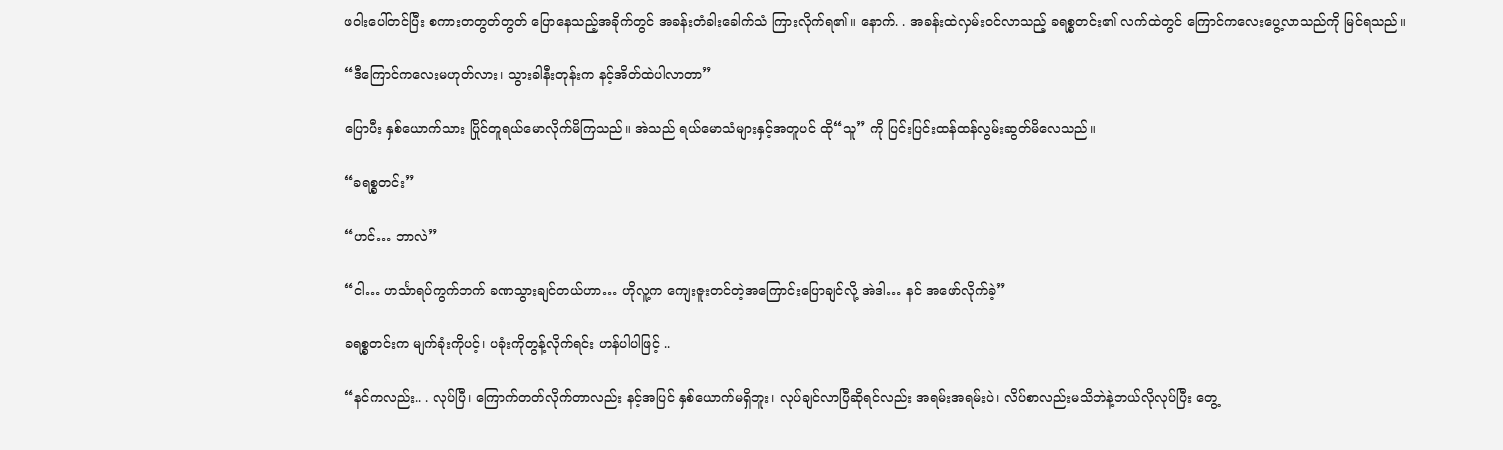ဖဝါးပေါ်တင်ပြီး စကားတတွတ်တွတ် ပြောနေသည့်အခိုက်တွင် အခန်းတံခါးခေါက်သံ ကြားလိုက်ရ၏။ နောက်. . အခန်းထဲလှမ်းဝင်လာသည့် ခရစ္စတင်း၏ လက်ထဲတွင် ကြောင်ကလေးပွေ့လာသည်ကို မြင်ရသည်။

“ဒီကြောင်ကလေးမဟုတ်လား၊ သွားခါနီးတုန်းက နင့်အိတ်ထဲပါလာတာ”

ပြောပီး နှစ်ယောက်သား ပြိုင်တူရယ်မောလိုက်မိကြသည်။ အဲသည် ရယ်မောသံများနှင့်အတူပင် ထို“သူ” ကို ပြင်းပြင်းထန်ထန်လွမ်းဆွတ်မိလေသည်။

“ခရစ္စတင်း”

“ဟင်… ဘာလဲ”

“ငါ… ဟင်္သာရပ်ကွက်ဘက် ခဏသွားချင်တယ်ဟာ… ဟိုလူ့က ကျေးဇူးတင်တဲ့အကြောင်းပြောချင်လို့ အဲဒါ… နင် အဖော်လိုက်ခဲ့”

ခရစ္စတင်းက မျက်ခုံးကိုပင့်၊ ပခုံးကိုတွန့်လိုက်ရင်း ဟန်ပါပါဖြင့် ..

“နင်ကလည်း.. . လုပ်ပြီ၊ ကြောက်တတ်လိုက်တာလည်း နင့်အပြင် နှစ်ယောက်မရှိဘူး၊ လုပ်ချင်လာပြီဆိုရင်လည်း အရမ်းအရမ်းပဲ၊ လိပ်စာလည်းမသိဘဲနဲ့ဘယ်လိုလုပ်ပြီး တွေ့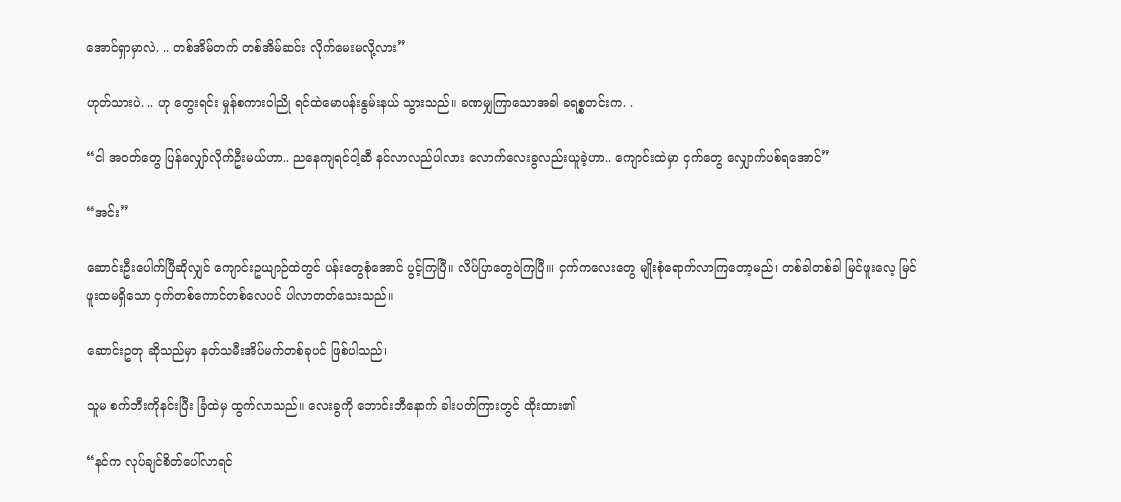အောင်ရှာမှာလဲ. .. တစ်အိမ်တက် တစ်အိမ်ဆင်း လိုက်မေးမလို့လား”

ဟုတ်သားပဲ. .. ဟု တွေးရင်း မှုန်စကားဝါညို ရင်ထဲမောပန်းနွမ်းနယ် သွားသည်။ ခဏမျှကြာသောအခါ ခရစ္စတင်းက. .

“ငါ အဝတ်တွေ ပြန်လျှော်လိုက်ဦးမယ်ဟာ.. ညနေကျရင်ငါ့ဆီ နင်လာလည်ပါလား လောက်လေးခွလည်းယူခဲ့ဟာ.. ကျောင်းထဲမှာ ငှက်တွေ လျှောက်ပစ်ရအောင်”

“အင်း”

ဆောင်းဦးပေါက်ပြီဆိုလျှင် ကျောင်းဥယျာဉ်ထဲတွင် ပန်းတွေစုံအောင် ပွင့်ကြပြီ။ လိပ်ပြာတွေဝဲကြပြီ။၊ ငှက်ကလေးတွေ မျိုးစုံရောက်လာကြတော့မည်၊ တစ်ခါတစ်ခါ မြင်ဖူးလေ့ မြင်ဖူးထမရှိသော ငှက်တစ်ကောင်တစ်လေပင် ပါလာတတ်သေးသည်။

ဆောင်းဥတု ဆိုသည်မှာ နတ်သမီးအိပ်မက်တစ်ခုပင် ဖြစ်ပါသည်၊

သူမ စက်ဘီးကိုနင်းပြီး ခြံထဲမှ ထွက်လာသည်။ လေးခွကို ဘောင်းဘီနောက် ခါးပတ်ကြားတွင် ထိုးထား၏

“နင်က လုပ်ချင်စိတ်ပေါ်လာရင်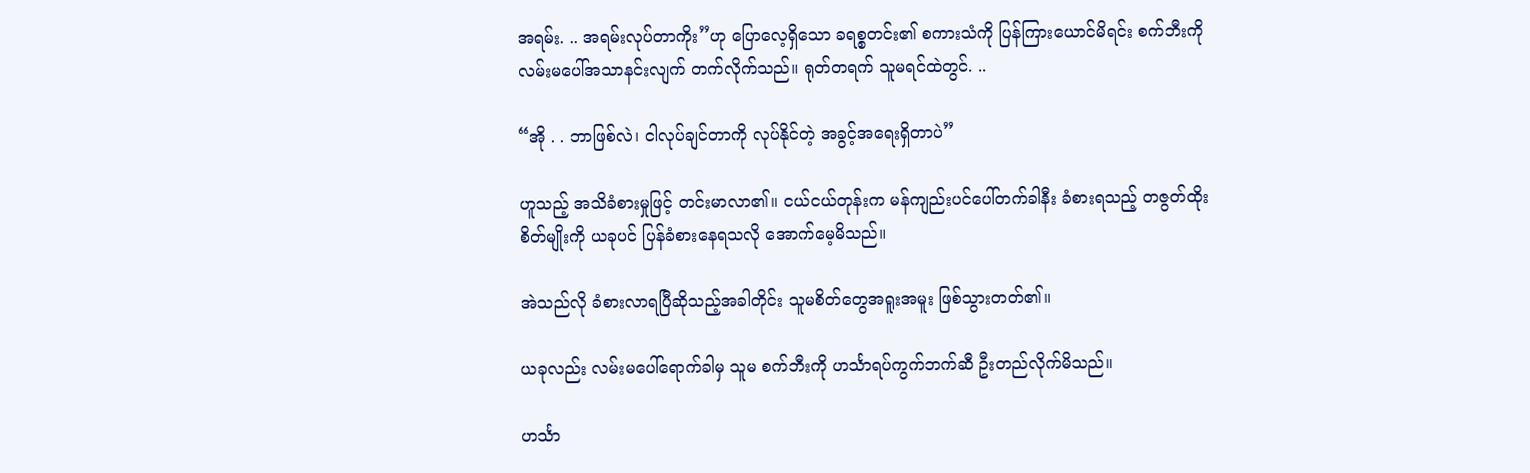အရမ်း. .. အရမ်းလုပ်တာကိုး”ဟု ပြောလေ့ရှိသော ခရစ္စတင်း၏ စကားသံကို ပြန်ကြားယောင်မိရင်း စက်ဘီးကို လမ်းမပေါ်အသာနင်းလျက် တက်လိုက်သည်။ ရုတ်တရက် သူမရင်ထဲတွင်. ..

“အို . . ဘာဖြစ်လဲ၊ ငါလုပ်ချင်တာကို လုပ်နိုင်တဲ့ အခွင့်အရေးရှိတာပဲ”

ဟူသည့် အသိခံစားမှုဖြင့် တင်းမာလာ၏။ ငယ်ငယ်တုန်းက မန်ကျည်းပင်ပေါ်တက်ခါနီး ခံစားရသည့် တဇွတ်ထိုးစိတ်မျိုးကို ယခုပင် ပြန်ခံစားနေရသလို အောက်မေ့မိသည်။

အဲသည်လို ခံစားလာရပြီဆိုသည့်အခါတိုင်း သူမစိတ်တွေအရူးအမူး ဖြစ်သွားတတ်၏။

ယခုလည်း လမ်းမပေါ်ရောက်ခါမှ သူမ စက်ဘီးကို ဟင်္သာရပ်ကွက်ဘက်ဆီ ဦးတည်လိုက်မိသည်။

ဟင်္သာ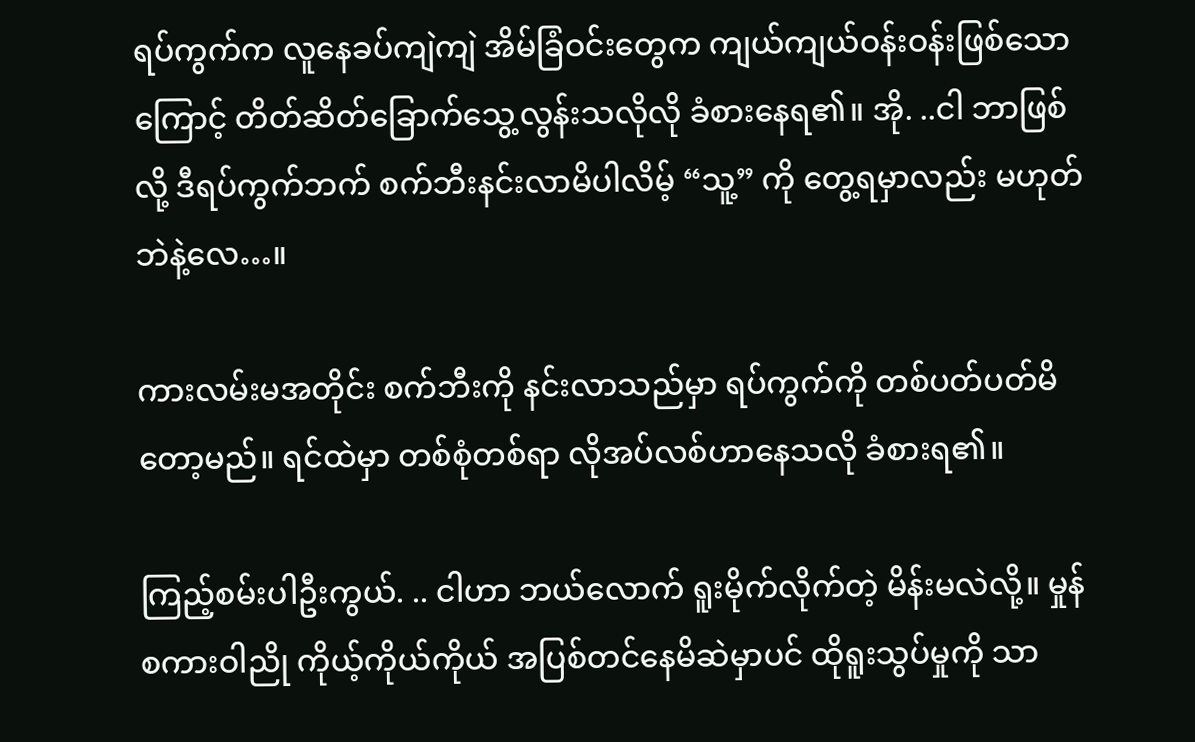ရပ်ကွက်က လူနေခပ်ကျဲကျဲ အိမ်ခြံဝင်းတွေက ကျယ်ကျယ်ဝန်းဝန်းဖြစ်သောကြောင့် တိတ်ဆိတ်ခြောက်သွေ့လွန်းသလိုလို ခံစားနေရ၏။ အို. ..ငါ ဘာဖြစ်လို့ ဒီရပ်ကွက်ဘက် စက်ဘီးနင်းလာမိပါလိမ့် “သူ့” ကို တွေ့ရမှာလည်း မဟုတ်ဘဲနဲ့လေ…။

ကားလမ်းမအတိုင်း စက်ဘီးကို နင်းလာသည်မှာ ရပ်ကွက်ကို တစ်ပတ်ပတ်မိတော့မည်။ ရင်ထဲမှာ တစ်စုံတစ်ရာ လိုအပ်လစ်ဟာနေသလို ခံစားရ၏။

ကြည့်စမ်းပါဦးကွယ်. .. ငါဟာ ဘယ်လောက် ရူးမိုက်လိုက်တဲ့ မိန်းမလဲလို့။ မှုန်စကားဝါညို ကိုယ့်ကိုယ်ကိုယ် အပြစ်တင်နေမိဆဲမှာပင် ထိုရူးသွပ်မှုကို သာ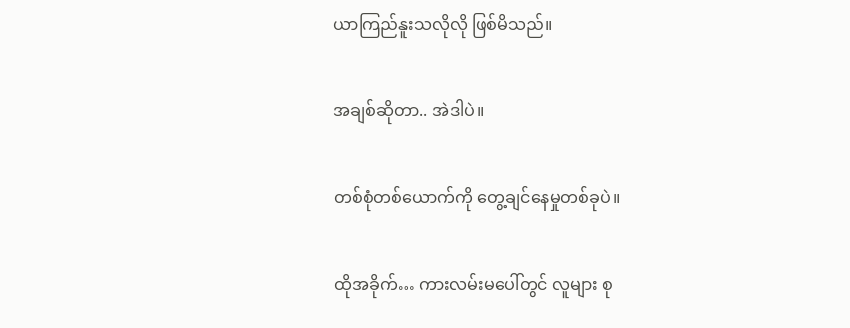ယာကြည်နူးသလိုလို ဖြစ်မိသည်။

အချစ်ဆိုတာ.. အဲဒါပဲ။

တစ်စုံတစ်ယောက်ကို တွေ့ချင်နေမှုတစ်ခုပဲ။

ထိုအခိုက်… ကားလမ်းမပေါ်တွင် လူများ စု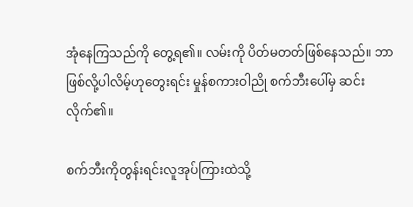အုံနေကြသည်ကို တွေ့ရ၏။ လမ်းကို ပိတ်မတတ်ဖြစ်နေသည်။ ဘာဖြစ်လို့ပါလိမ့်ဟုတွေးရင်း မှုန်စကားဝါညို စက်ဘီးပေါ်မှ ဆင်းလိုက်၏။

စက်ဘီးကိုတွန်းရင်းလူအုပ်ကြားထဲသို့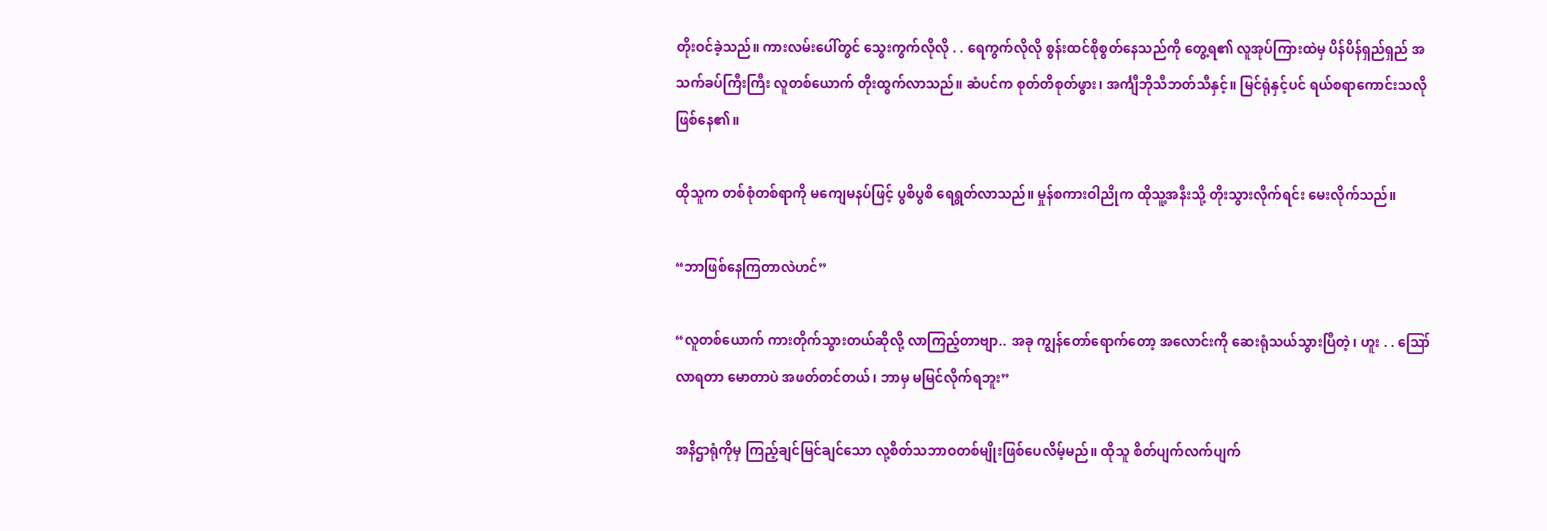တိုးဝင်ခဲ့သည်။ ကားလမ်းပေါ်တွင် သွေးကွက်လိုလို . . ရေကွက်လိုလို စွန်းထင်စိုစွတ်နေသည်ကို တွေ့ရ၏ လူအုပ်ကြားထဲမှ ပိန်ပိန်ရှည်ရှည် အသက်ခပ်ကြီးကြီး လူတစ်ယောက် တိုးထွက်လာသည်။ ဆံပင်က စုတ်တိစုတ်ဖွား၊ အင်္ကျီဘိုသီဘတ်သီနှင့်။ မြင်ရုံနှင့်ပင် ရယ်စရာကောင်းသလို ဖြစ်နေ၏။

ထိုသူက တစ်စုံတစ်ရာကို မကျေမနပ်ဖြင့် ပွစိပွစိ ရေရွတ်လာသည်။ မှုန်စကားဝါညိုက ထိုသူ့အနီးသို့ တိုးသွားလိုက်ရင်း မေးလိုက်သည်။

“ဘာဖြစ်နေကြတာလဲဟင်”

“လူတစ်ယောက် ကားတိုက်သွားတယ်ဆိုလို့ လာကြည့်တာဗျာ.. အခု ကျွန်တော်ရောက်တော့ အလောင်းကို ဆေးရုံသယ်သွားပြီတဲ့၊ ဟူး . . ဪ လာရတာ မောတာပဲ အဖတ်တင်တယ်၊ ဘာမှ မမြင်လိုက်ရဘူး”

အနိဌာရုံကိုမှ ကြည့်ချင်မြင်ချင်သော လု့စိတ်သဘာဝတစ်မျိုးဖြစ်ပေလိမ့်မည်။ ထိုသူ စိတ်ပျက်လက်ပျက်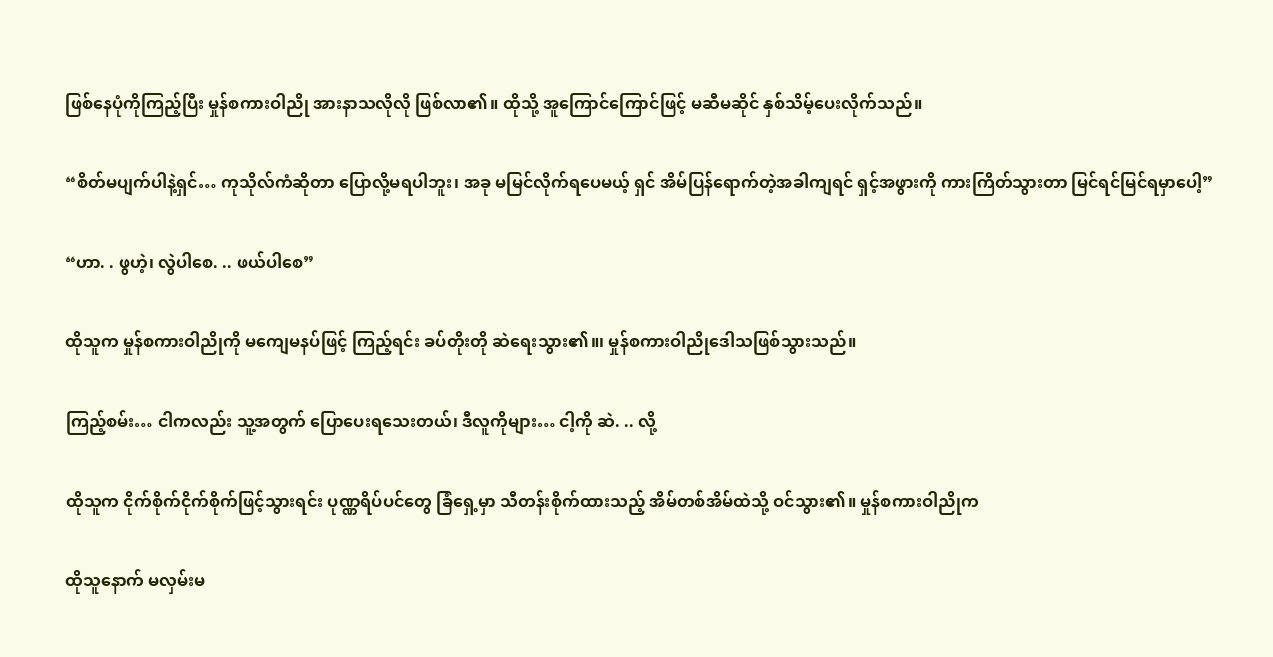ဖြစ်နေပုံကိုကြည့်ပြီး မှုန်စကားဝါညို အားနာသလိုလို ဖြစ်လာ၏။ ထိုသို့ အူကြောင်ကြောင်ဖြင့် မဆီမဆိုင် နှစ်သိမ့်ပေးလိုက်သည်။

“စိတ်မပျက်ပါနဲ့ရှင်… ကုသိုလ်ကံဆိုတာ ပြောလို့မရပါဘူး၊ အခု မမြင်လိုက်ရပေမယ့် ရှင် အိမ်ပြန်ရောက်တဲ့အခါကျရင် ရှင့်အဖွားကို ကားကြိတ်သွားတာ မြင်ရင်မြင်ရမှာပေါ့”

“ဟာ. . ဖွဟဲ့၊ လွဲပါစေ. .. ဖယ်ပါစေ”

ထိုသူက မှုန်စကားဝါညိုကို မကျေမနပ်ဖြင့် ကြည့်ရင်း ခပ်တိုးတို ဆဲရေးသွား၏။၊ မှုန်စကားဝါညိုဒေါသဖြစ်သွားသည်။

ကြည့်စမ်း… ငါကလည်း သူ့အတွက် ပြောပေးရသေးတယ်၊ ဒီလူကိုများ… ငါ့ကို ဆဲ. .. လို့

ထိုသူက ငိုက်စိုက်ငိုက်စိုက်ဖြင့်သွားရင်း ပုဏ္ဏရိပ်ပင်တွေ ခြံရှေ့မှာ သီတန်းစိုက်ထားသည့် အိမ်တစ်အိမ်ထဲသို့ ဝင်သွား၏။ မှုန်စကားဝါညိုက

ထိုသူနောက် မလှမ်းမ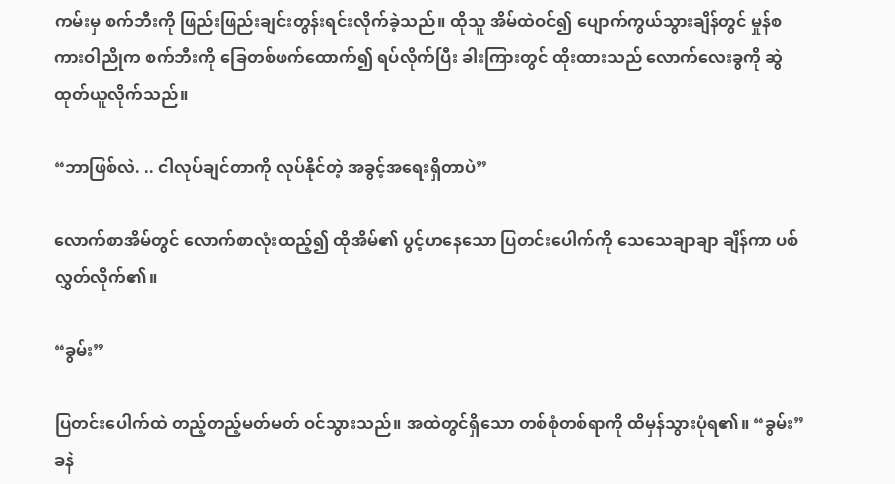ကမ်းမှ စက်ဘီးကို ဖြည်းဖြည်းချင်းတွန်းရင်းလိုက်ခဲ့သည်။ ထိုသူ အိမ်ထဲဝင်၍ ပျောက်ကွယ်သွားချိန်တွင် မှုန်စကားဝါညိုက စက်ဘီးကို ခြေတစ်ဖက်ထောက်၍ ရပ်လိုက်ပြီး ခါးကြားတွင် ထိုးထားသည် လောက်လေးခွကို ဆွဲထုတ်ယူလိုက်သည်။

“ဘာဖြစ်လဲ. .. ငါလုပ်ချင်တာကို လုပ်နိုင်တဲ့ အခွင့်အရေးရှိတာပဲ”

လောက်စာအိမ်တွင် လောက်စာလုံးထည့်၍ ထိုအိမ်၏ ပွင့်ဟနေသော ပြတင်းပေါက်ကို သေသေချာချာ ချိန်ကာ ပစ်လွှတ်လိုက်၏။

“ခွမ်း”

ပြတင်းပေါက်ထဲ တည့်တည့်မတ်မတ် ဝင်သွားသည်။ အထဲတွင်ရှိသော တစ်စုံတစ်ရာကို ထိမှန်သွားပုံရ၏။ “ခွမ်း” ခနဲ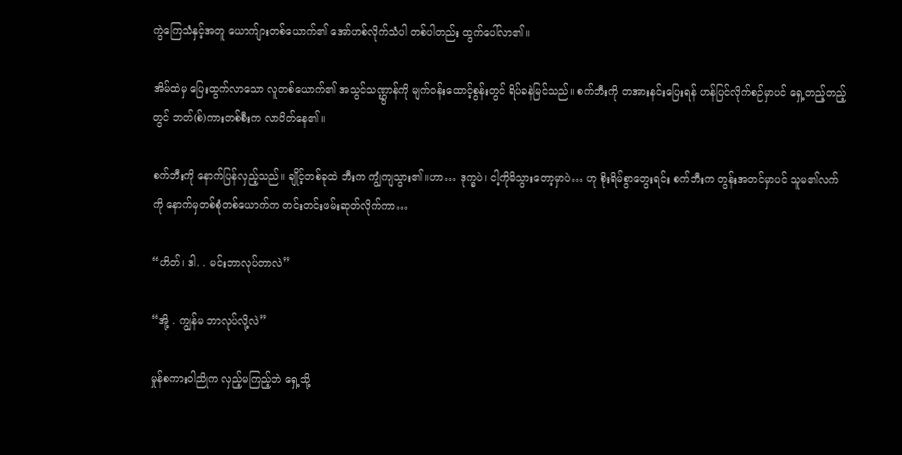ကွဲကြေသံနှင့်အတူ ယောက်ျားတစ်ယောက်၏ အော်ဟစ်လိုက်သံပါ တစ်ပါတည်း ထွက်ပေါ်လာ၏။

အိမ်ထဲမှ ပြေးထွက်လာသော လူတစ်ယောက်၏ အသွင်သဏ္ဌွာန်ကို မျက်ဝန်းထောင့်စွန်းတွင် ရိပ်ခနဲမြင်သည်။ စက်ဘီးကို တအားနင်းပြေးရန် ဟန်ပြင်လိုက်စဉ်မှာပင် ရှေ့တည့်တည့်တွင် ဘတ်(စ်)ကားတစ်စီးက လာပိတ်နေ၏။

စက်ဘီးကို နောက်ပြန်လှည့်သည်။ ချိုင့်တစ်ခုထဲ ဘီးက ကျွံကျသွား၏။ဟာ… ဒုက္ခပဲ၊ ငါ့ကိုမိသွားတော့မှာပဲ… ဟု စိုးရိမ်စွာတွေးရင်း စက်ဘီးက တွန်းအတင်မှာပင် သူမ၏လက်ကို နောက်မှတစ်စုံတစ်ယောက်က တင်းတင်းဖမ်းဆုတ်လိုက်ကာ…

“ဟိတ်၊ ဒါ. . မင်းဘာလုပ်တာလဲ”

“အို့ . ကျွန်မ ဘာလုပ်လို့လဲ”

မှုန်စကားဝါညိုက လှည့်မကြည့်ဘဲ ရှေ့သို့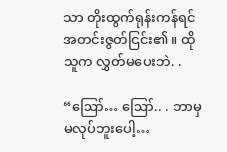သာ တိုးထွက်ရုန်းကန်ရင် အတင်းဇွတ်ငြင်း၏။ ထိုသူက လွှတ်မပေးဘဲ. .

“ဪ… ဪ.. . ဘာမှမလုပ်ဘူးပေါ့…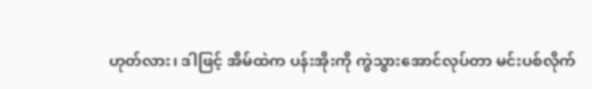ဟုတ်လား၊ ဒါဖြင့် အိမ်ထဲက ပန်းအိုးကို ကွဲသွားအောင်လုပ်တာ မင်းပစ်လိုက်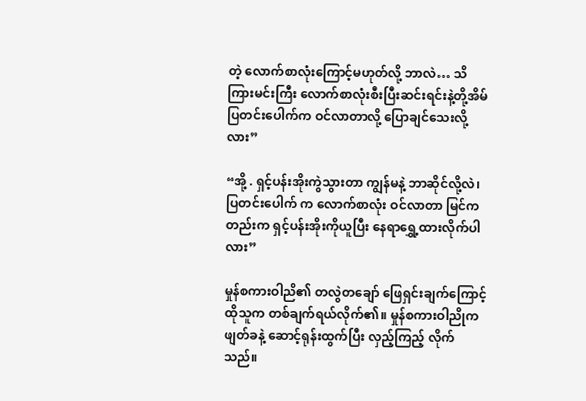တဲ့ လောက်စာလုံးကြောင့်မဟုတ်လို့ ဘာလဲ… သိကြားမင်းကြီး လောက်စာလုံးစီးပြီးဆင်းရင်းနဲ့တို့အိမ်ပြတင်းပေါက်က ဝင်လာတာလို့ ပြောချင်သေးလို့လား”

“အို့ . ရှင့်ပန်းအိုးကွဲသွားတာ ကျွန်မနဲ့ ဘာဆိုင်လို့လဲ၊ ပြတင်းပေါက် က လောက်စာလုံး ဝင်လာတာ မြင်ကတည်းက ရှင့်ပန်းအိုးကိုယူပြီး နေရာရွှေ့ထားလိုက်ပါလား”

မှုန်စကားဝါညိ၏ တလွဲတချော် ဖြေရှင်းချက်ကြောင့် ထိုသူက တစ်ချက်ရယ်လိုက်၏။ မှုန်စကားဝါညိုက ဖျတ်ခနဲ့ ဆောင့်ရုန်းထွက်ပြီး လှည့်ကြည့် လိုက်သည်။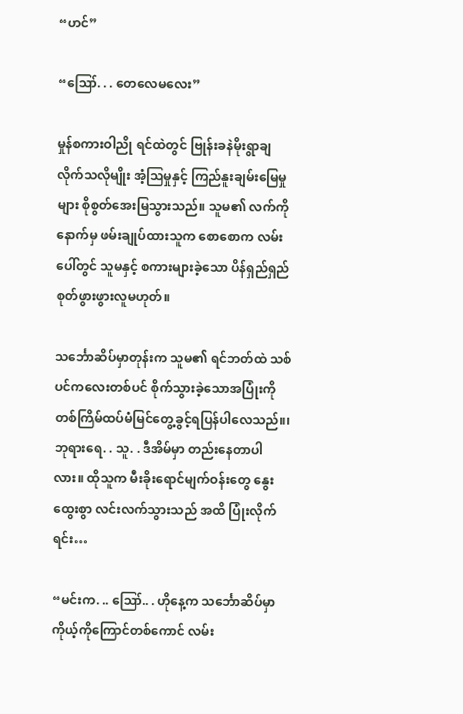“ဟင်”

“ဪ. . . တေလေမလေး”

မှုန်စကားဝါညို ရင်ထဲတွင် ဗြုန်းခနဲမိုးရွာချလိုက်သလိုမျိုး အံ့ဩမှုနှင့် ကြည်နူးချမ်းမြေမှုများ စိုစွတ်အေးမြသွားသည်။ သူမ၏ လက်ကို နောက်မှ ဖမ်းချုပ်ထားသူက စောစောက လမ်းပေါ်တွင် သူမနှင့် စကားများခဲ့သော ပိန်ရှည်ရှည်စုတ်ဖွားဖွားလူမဟုတ်။

သင်္ဘောဆိပ်မှာတုန်းက သူမ၏ ရင်ဘတ်ထဲ သစ်ပင်ကလေးတစ်ပင် စိုက်သွားခဲ့သောအပြုံးကို တစ်ကြိမ်ထပ်မံမြင်တွေ့ခွင့်ရပြန်ပါလေသည်။၊ ဘုရားရေ. . သူ. . ဒီအိမ်မှာ တည်းနေတာပါလား။ ထိုသူက မီးခိုးရောင်မျက်ဝန်းတွေ နွေးထွေးစွာ လင်းလက်သွားသည် အထိ ပြုံးလိုက်ရင်း…

“မင်းက. .. ဪ.. . ဟိုနေ့က သင်္ဘောဆိပ်မှာ ကိုယ့်ကိုကြောင်တစ်ကောင် လမ်း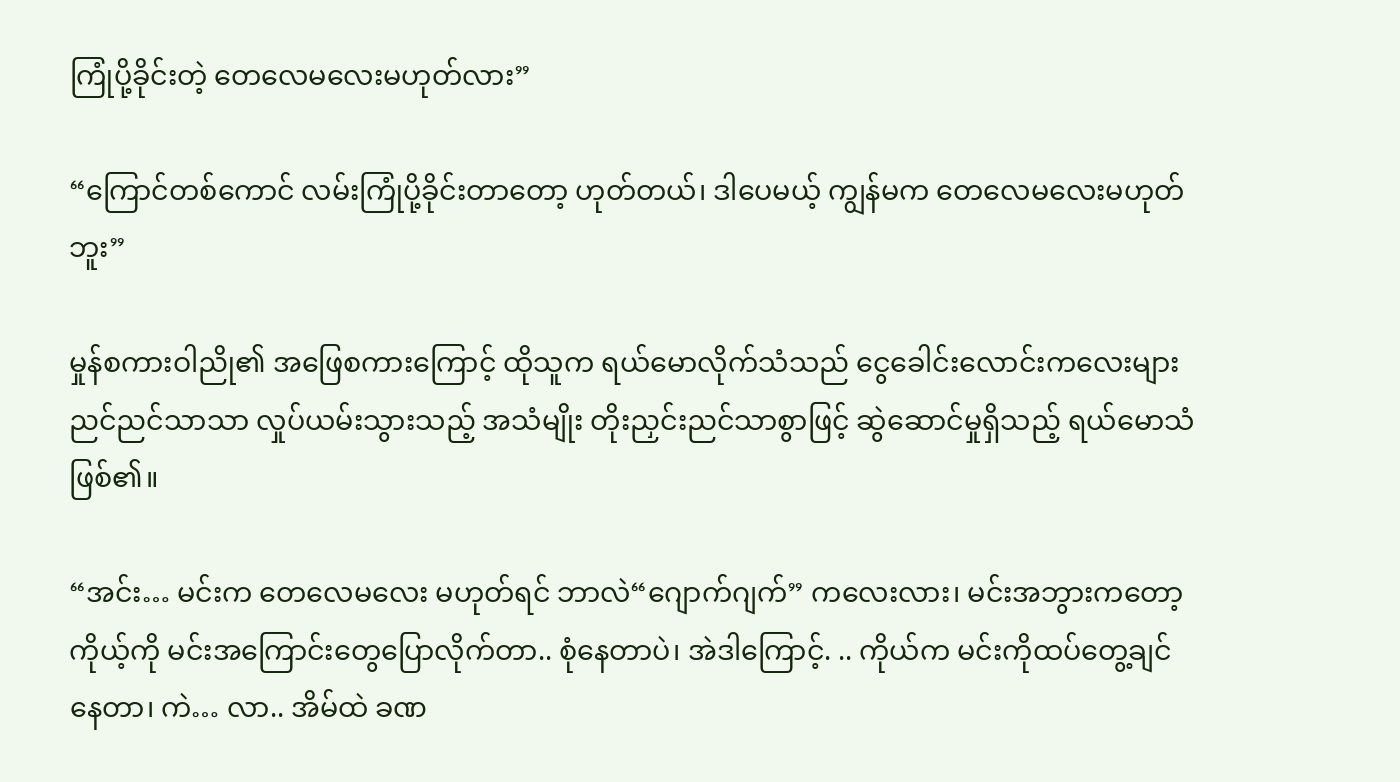ကြုံပို့ခိုင်းတဲ့ တေလေမလေးမဟုတ်လား”

“ကြောင်တစ်ကောင် လမ်းကြုံပို့ခိုင်းတာတော့ ဟုတ်တယ်၊ ဒါပေမယ့် ကျွန်မက တေလေမလေးမဟုတ်ဘူး”

မှုန်စကားဝါညို၏ အဖြေစကားကြောင့် ထိုသူက ရယ်မောလိုက်သံသည် ငွေခေါင်းလောင်းကလေးများ ညင်ညင်သာသာ လှုပ်ယမ်းသွားသည့် အသံမျိုး တိုးညှင်းညင်သာစွာဖြင့် ဆွဲဆောင်မှုရှိသည့် ရယ်မောသံဖြစ်၏။

“အင်း… မင်းက တေလေမလေး မဟုတ်ရင် ဘာလဲ“ဂျောက်ဂျက်” ကလေးလား၊ မင်းအဘွားကတော့ ကိုယ့်ကို မင်းအကြောင်းတွေပြောလိုက်တာ.. စုံနေတာပဲ၊ အဲဒါကြောင့်. .. ကိုယ်က မင်းကိုထပ်တွေ့ချင်နေတာ၊ ကဲ… လာ.. အိမ်ထဲ ခဏ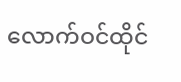လောက်ဝင်ထိုင်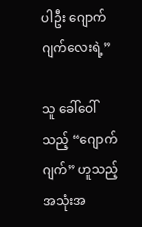ပါဦး ဂျောက်ဂျက်လေးရဲ့”

သူ ခေါ်ဝေါ်သည့် “ဂျောက်ဂျက်” ဟူသည့် အသုံးအ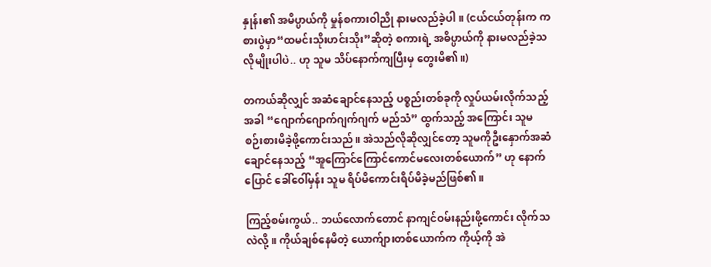နှုန်း၏ အမိပ္ပာယ်ကို မှုန်စကားဝါညို နားမလည်ခဲ့ပါ။ (ငယ်ငယ်တုန်းက ကစားပွဲမှာ“ထမင်းသိုးဟင်းသိုး”ဆိုတဲ့ စကားရဲ့ အဓိပ္ပာယ်ကို နားမလည်ခဲ့သလိုမျိုးပါပဲ.. ဟု သူမ သိပ်နောက်ကျပြီးမှ တွေးမိ၏။)

တကယ်ဆိုလျှင် အဆံချောင်နေသည့် ပစ္စည်းတစ်ခုကို လှုပ်ယမ်းလိုက်သည့်အခါ “ဂျောက်ဂျောက်ဂျက်ဂျက် မည်သံ” ထွက်သည့် အကြောင်း သူမ စဉ်းစားမိခဲ့ဖို့ကောင်းသည်။ အဲသည်လိုဆိုလျှင်တော့ သူမကိုဦးနှောက်အဆံ ချောင်နေသည့် “အူကြောင်ကြောင်ကောင်မလေးတစ်ယောက်” ဟု နောက်ပြောင် ခေါ်ဝေါ်မှန်း သူမ ရိပ်မိကောင်းရိပ်မိခဲ့မည်ဖြစ်၏။

ကြည့်စမ်းကွယ်.. ဘယ်လောက်တောင် နာကျင်ဝမ်းနည်းဖို့ကောင်း လိုက်သလဲလို့။ ကိုယ်ချစ်နေမိတဲ့ ယောက်ျားတစ်ယောက်က ကိုယ့်ကို အဲ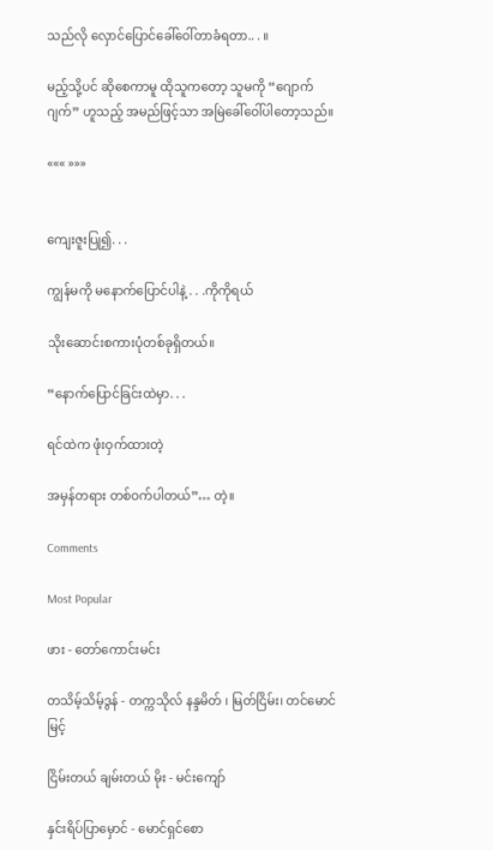သည်လို လှောင်ပြောင်ခေါ်ဝေါ်တာခံရတာ.. . ။

မည့်သို့ပင် ဆိုစေကာမူ ထိုသူကတော့ သူမကို “ဂျောက်ဂျက်” ဟူသည့် အမည်ဖြင့်သာ အမြဲခေါ်ဝေါ်ပါတော့သည်။

««« »»»


ကျေးဇူးပြု၍. . .

ကျွန်မကို မနောက်ပြောင်ပါနဲ့ . . .ကိုကိုရယ်

သိုးဆောင်းစကားပုံတစ်ခုရှိတယ်။

“နောက်ပြောင်ခြင်းထဲမှာ. . .

ရင်ထဲက ဖုံးဝှက်ထားတဲ့

အမှန်တရား တစ်ဝက်ပါတယ်”… တဲ့။

Comments

Most Popular

ဖား - တော်ကောင်းမင်း

တသိမ့်သိမ့်ဒွန် - တက္ကသိုလ် နန္ဒမိတ် ၊ မြတ်ငြိမ်း၊ တင်မောင်မြင့်

ငြိမ်းတယ် ချမ်းတယ် မိုး - မင်းကျော်

နှင်းရိပ်ပြာ‌မှောင် - မောင်ရှင်စော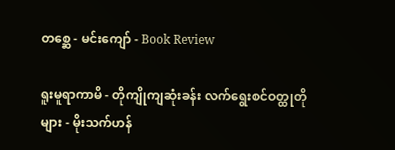တစ္ဆေ - မင်းကျော် - Book Review

ရူးမူရာကာမိ - တိုကျိုကျဆုံးခန်း လက်ရွေးစင်ဝတ္ထုတိုများ - မိုးသက်ဟန်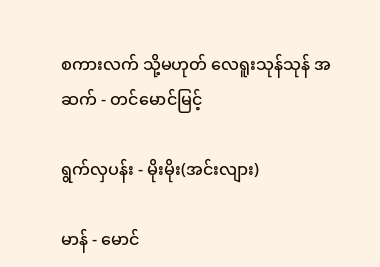စကားလက် သို့မဟုတ် လေရူးသုန်သုန် အဆက် - တင်မောင်မြင့်

ရွက်လှပန်း - မိုးမိုး(အင်းလျား)

မာန် - မောင်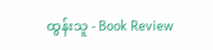ထွန်းသူ - Book Review